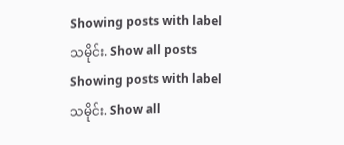Showing posts with label သမိုင်း. Show all posts
Showing posts with label သမိုင်း. Show all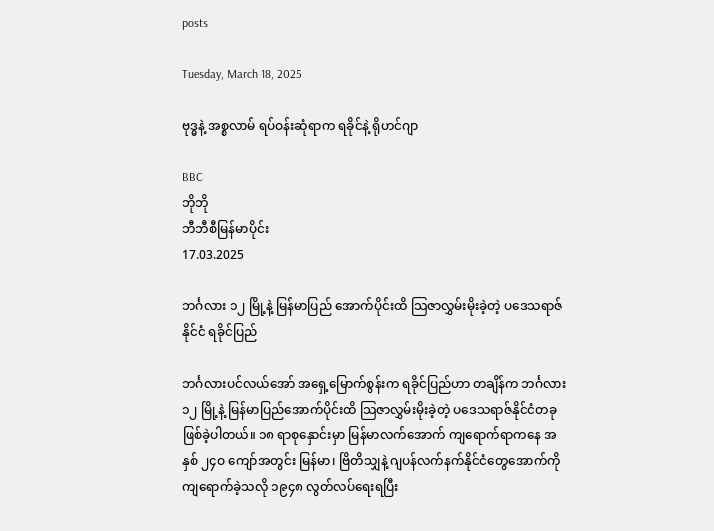posts

Tuesday, March 18, 2025

ဗုဒ္ဓနဲ့ အစ္စလာမ် ရပ်ဝန်းဆုံရာက ရခိုင်နဲ့ ရိုဟင်ဂျာ

BBC
ဘိုဘို
ဘီဘီစီမြန်မာပိုင်း
17.03.2025

ဘင်္ဂလား ၁၂ မြို့နဲ့ မြန်မာပြည် အောက်ပိုင်းထိ သြဇာလွှမ်းမိုးခဲ့တဲ့ ပဒေသရာဇ်နိုင်ငံ ရခိုင်ပြည်

ဘင်္ဂလားပင်လယ်အော် အရှေ့မြောက်စွန်းက ရခိုင်ပြည်ဟာ တချိန်က ဘင်္ဂလား ၁၂ မြို့နဲ့ မြန်မာပြည်အောက်ပိုင်းထိ သြဇာလွှမ်းမိုးခဲ့တဲ့ ပဒေသရာဇ်နိုင်ငံတခု ဖြစ်ခဲ့ပါတယ်။ ၁၈ ရာစုနှောင်းမှာ မြန်မာလက်အောက် ကျရောက်ရာကနေ အနှစ် ၂၄ဝ ကျော်အတွင်း မြန်မာ၊ ဗြိတိသျှနဲ့ ဂျပန်လက်နက်နိုင်ငံတွေအောက်ကို ကျရောက်ခဲ့သလို ၁၉၄၈ လွတ်လပ်ရေးရပြီး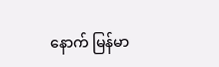နောက် မြန်မာ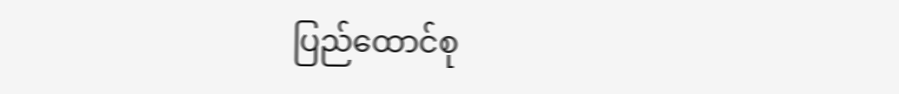ပြည်ထောင်စု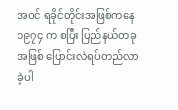အဝင် ရခိုင်တိုင်းအဖြစ်ကနေ ၁၉၇၄ က စပြီး ပြည်နယ်တခုအဖြစ် ပြောင်းလဲရပ်တည်လာခဲ့ပါ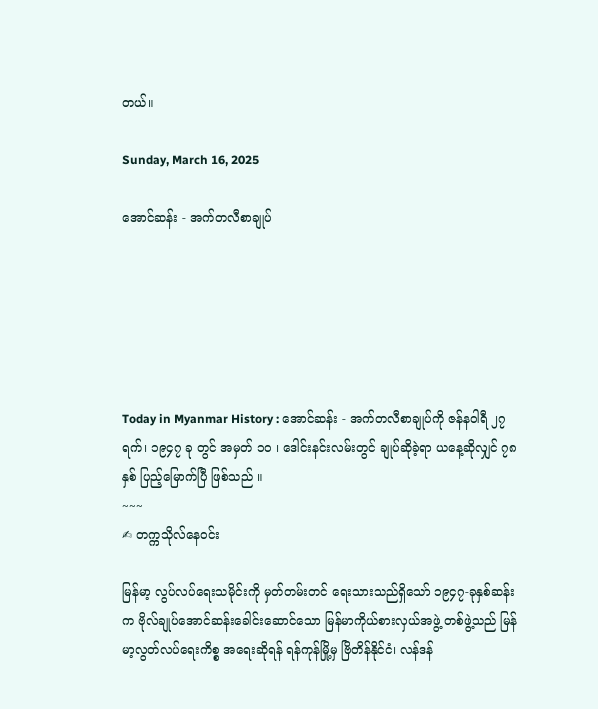တယ်။

Sunday, March 16, 2025

အောင်ဆန်း - အက်တလီစာချုပ်






Today in Myanmar History : အောင်ဆန်း - အက်တလီစာချုပ်ကို ဇန်နဝါရီ ၂၇ ရက်၊ ၁၉၄၇ ခု တွင် အမှတ် ၁၀ ၊ ဒေါင်းနင်းလမ်းတွင် ချုပ်ဆိုခဲ့ရာ ယနေ့ဆိုလျှင် ၇၈ နှစ် ပြည့်မြောက်ပြီ ဖြစ်သည် ။
~~~
✍ တက္ကသိုလ်နေဝင်း

မြန်မာ့ လွပ်လပ်ရေးသမိုင်းကို မှတ်တမ်းတင် ရေးသားသည်ရှိသော် ၁၉၄၇-ခုနှစ်ဆန်းက ဗိုလ်ချုပ်အောင်ဆန်းခေါင်းဆောင်သော မြန်မာကိုယ်စားလှယ်အဖွဲ့ တစ်ဖွဲ့သည် မြန်မာ့လွတ်လပ်ရေးကိစ္စ အရေးဆိုရန် ရန်ကုန်မြို့မှ ဗြိတိန်နိုင်ငံ၊ လန်ဒန်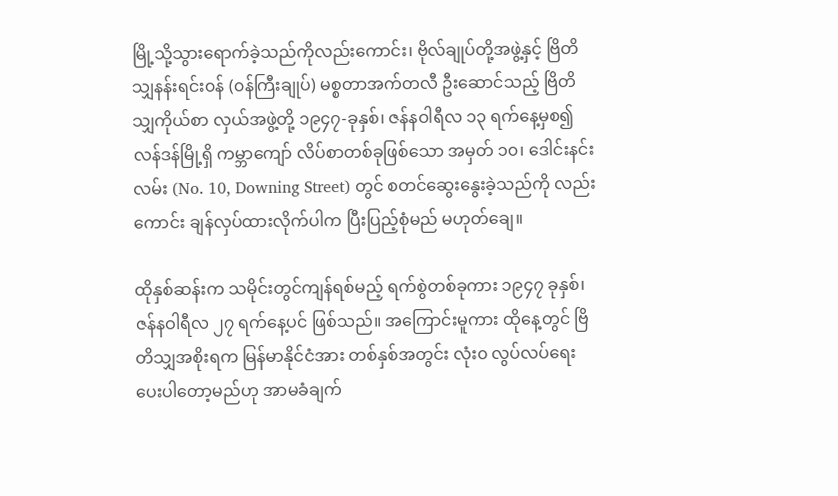မြို့သို့သွားရောက်ခဲ့သည်ကိုလည်းကောင်း၊ ဗိုလ်ချုပ်တို့အဖွဲ့နှင့် ဗြိတိသျှနန်းရင်း၀န် (၀န်ကြီးချုပ်) မစ္စတာအက်တလီ ဦးဆောင်သည့် ဗြိတိသျှကိုယ်စာ လှယ်အဖွဲ့တို့ ၁၉၄၇-ခုနှစ်၊ ဇန်နဝါရီလ ၁၃ ရက်နေ့မှစ၍ လန်ဒန်မြို့ရှိ ကမ္ဘာကျော် လိပ်စာတစ်ခုဖြစ်သော အမှတ် ၁၀၊ ဒေါင်းနင်းလမ်း (No. 10, Downing Street) တွင် စတင်ဆွေးနွေးခဲ့သည်ကို လည်းကောင်း ချန်လှပ်ထားလိုက်ပါက ပြီးပြည့်စုံမည် မဟုတ်ချေ။

ထိုနှစ်ဆန်းက သမိုင်းတွင်ကျန်ရစ်မည့် ရက်စွဲတစ်ခုကား ၁၉၄၇ ခုနှစ်၊ ဇန်နဝါရီလ ၂၇ ရက်နေ့ပင် ဖြစ်သည်။ အကြောင်းမူကား ထိုနေ့တွင် ဗြိတိသျှအစိုးရက မြန်မာနိုင်ငံအား တစ်နှစ်အတွင်း လုံး၀ လွပ်လပ်ရေး ပေးပါတော့မည်ဟု အာမခံချက်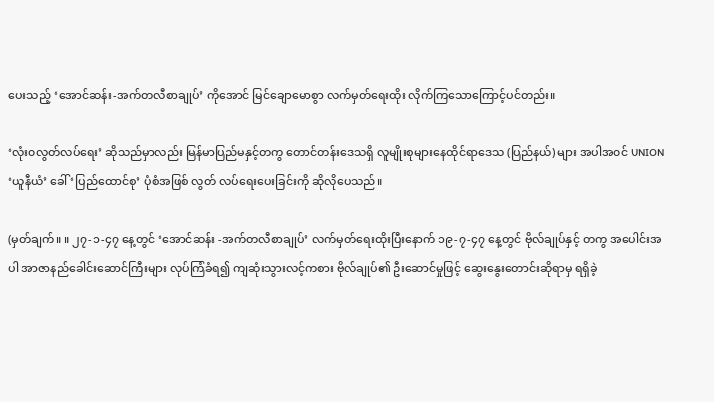ပေးသည့် ‘အောင်ဆန်း-အက်တလီစာချုပ်’ ကိုအောင် မြင်ချောမောစွာ လက်မှတ်ရေးထိုး လိုက်ကြသောကြောင့်ပင်တည်း။

‘လုံး၀လွတ်လပ်ရေး’ ဆိုသည်မှာလည်း မြန်မာပြည်မနှင့်တကွ တောင်တန်းဒေသရှိ လူမျိုးစုများနေထိုင်ရာဒေသ (ပြည်နယ်) များ အပါအ၀င် UNION ‘ယူနီယံ’ ခေါ် ‘ပြည်ထောင်စု’ ပုံစံအဖြစ် လွတ် လပ်ရေးပေးခြင်းကို ဆိုလိုပေသည်။

(မှတ်ချက်။ ။ ၂၇-၁-၄၇ နေ့တွင် ‘အောင်ဆန်း -အက်တလီစာချုပ်’ လက်မှတ်ရေးထိုးပြီးနောက် ၁၉-၇-၄၇ နေ့တွင် ဗိုလ်ချုပ်နှင့် တကွ အပေါင်းအပါ အာဇာနည်ခေါင်းဆောင်ကြီးများ လုပ်ကြံခံရ၍ ကျဆုံးသွားလင့်ကစား ဗိုလ်ချုပ်၏ ဦးဆောင်မှုဖြင့် ဆွေးနွေးတောင်းဆိုရာမှ ရရှိခဲ့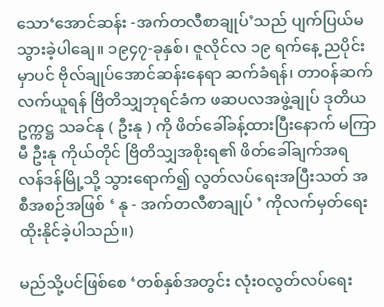သော‘အောင်ဆန်း -အက်တလီစာချုပ်’သည် ပျက်ပြယ်မသွားခဲ့ပါချေ။ ၁၉၄၇-ခုနှစ်၊ ဇူလိုင်လ ၁၉ ရက်နေ့ ညပိုင်းမှာပင် ဗိုလ်ချုပ်အောင်ဆန်းနေရာ ဆက်ခံရန်၊ တာ၀န်ဆက်လက်ယူရန် ဗြိတိသျှဘုရင်ခံက ဖဆပလအဖွဲ့ချုပ် ဒုတိယဥက္ကဋ္ဌ သခင်နု ( ဦးနု ) ကို ဖိတ်ခေါ်ခန့်ထားပြီးနောက် မကြာမီ ဦးနု ကိုယ်တိုင် ဗြိတိသျှအစိုးရ၏ ဖိတ်ခေါ်ချက်အရ လန်ဒန်မြို့သို့ သွားရောက်၍ လွတ်လပ်ရေးအပြီးသတ် အစီအစဉ်အဖြစ် ‘ နု - အက်တလီစာချုပ် ’ ကိုလက်မှတ်ရေးထိုးနိုင်ခဲ့ပါသည်။)

မည်သို့ပင်ဖြစ်စေ ‘တစ်နှစ်အတွင်း လုံး၀လွတ်လပ်ရေး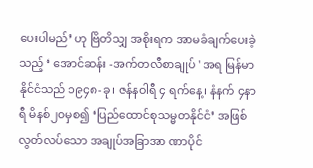ပေးပါမည်’ ဟု ဗြိတိသျှ အစိုးရက အာမခံချက်ပေးခဲ့သည့် ‘ အောင်ဆန်း -အက်တလီစာချုပ် ' အရ မြန်မာနိုင်ငံသည် ၁၉၄၈-ခု၊ ဇန်နဝါရီ ၄ ရက်နေ့၊ နံနက် ၄နာရီ မိနစ်၂၀မှစ၍ ‘ပြည်ထောင်စုသမ္မတနိုင်ငံ’ အဖြစ် လွတ်လပ်သော အချုပ်အခြာအာ ဏာပိုင်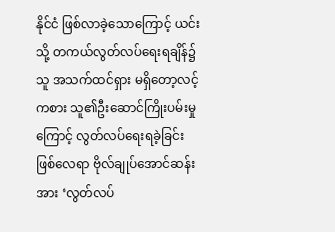နိုင်ငံ ဖြစ်လာခဲ့သောကြောင့် ယင်းသို့ တကယ်လွတ်လပ်ရေးရချိန်၌ သူ အသက်ထင်ရှား မရှိတော့လင့်ကစား သူ၏ဦးဆောင်ကြိုးပမ်းမှုကြောင့် လွတ်လပ်ရေးရခဲ့ခြင်းဖြစ်လေရာ ဗိုလ်ချုပ်အောင်ဆန်းအား ‘လွတ်လပ်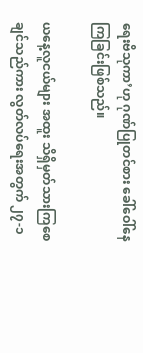ရေးဗိသုကာ’ဟု ဂုဏ်ပြုတင်စား ခေါ်ဝေါ်နေကြခြင်းဖြစ်သည်။

ယနေ့လူငယ်များ အထူး သိရှိမှတ်သားကြစေချင်သည်ကား လွတ်လပ်ရေးအတွက် ၂၇-၁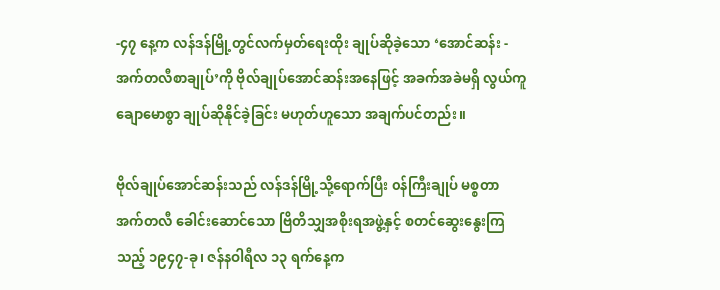-၄၇ နေ့က လန်ဒန်မြို့တွင်လက်မှတ်ရေးထိုး ချုပ်ဆိုခဲ့သော ‘အောင်ဆန်း - အက်တလီစာချုပ်’ကို ဗိုလ်ချုပ်အောင်ဆန်းအနေဖြင့် အခက်အခဲမရှိ လွယ်ကူချောမောစွာ ချုပ်ဆိုနိုင်ခဲ့ခြင်း မဟုတ်ဟူသော အချက်ပင်တည်း။

ဗိုလ်ချုပ်အောင်ဆန်းသည် လန်ဒန်မြို့သို့ရောက်ပြီး ၀န်ကြီးချုပ် မစ္စတာ အက်တလီ ခေါင်းဆောင်သော ဗြိတိသျှအစိုးရအဖွဲ့နှင့် စတင်ဆွေးနွေးကြသည့် ၁၉၄၇-ခု၊ ဇန်နဝါရီလ ၁၃ ရက်နေ့က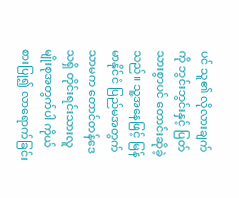ပင် သူ၏ လိုလားချက်ကို ဘွင်းဘွင်းနှင့် ပြတ်သားစွာပင် တောင်းဆိုခဲ့သည်။ သူ့အနေဖြင့် မြန်မာနိုင်ငံ ပြည်မအတွက်သာမက တောင်တန်ဒေသရှိ တိုင်းရင်းသားလူမျိုးစုအတွက်ပါ ကိုယ်စားပြု၍ လာရောက်ခြင်း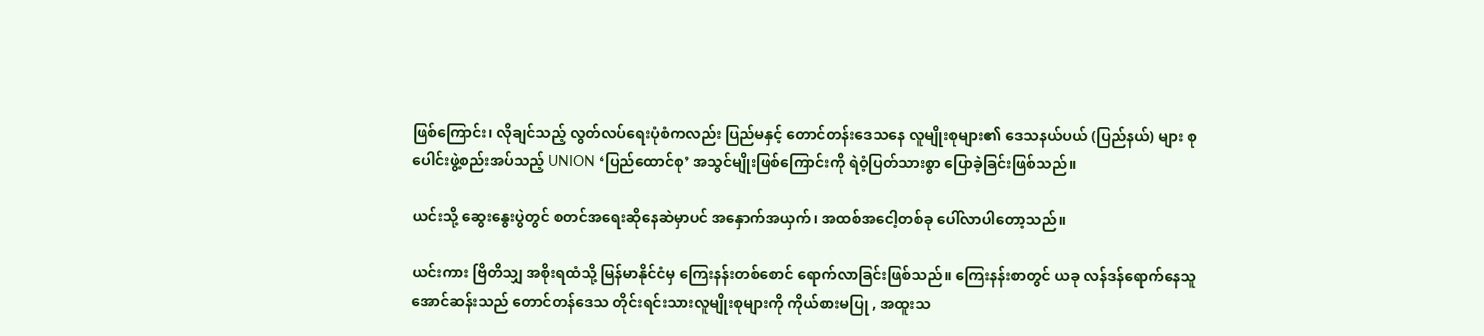ဖြစ်ကြောင်း၊ လိုချင်သည့် လွတ်လပ်ရေးပုံစံကလည်း ပြည်မနှင့် တောင်တန်းဒေသနေ လူမျိုးစုများ၏ ဒေသနယ်ပယ် (ပြည်နယ်) များ စုပေါင်းဖွဲ့စည်းအပ်သည့် UNION ‘ပြည်ထောင်စု’ အသွင်မျိုးဖြစ်ကြောင်းကို ရဲဝံ့ပြတ်သားစွာ ပြောခဲ့ခြင်းဖြစ်သည်။

ယင်းသို့ ဆွေးနွေးပွဲတွင် စတင်အရေးဆိုနေဆဲမှာပင် အနှောက်အယှက်၊ အထစ်အငေါ့တစ်ခု ပေါ်လာပါတော့သည်။

ယင်းကား ဗြိတိသျှ အစိုးရထံသို့ မြန်မာနိုင်ငံမှ ကြေးနန်းတစ်စောင် ရောက်လာခြင်းဖြစ်သည်။ ကြေးနန်းစာတွင် ယခု လန်ဒန်ရောက်နေသူ အောင်ဆန်းသည် တောင်တန်ဒေသ တိုင်းရင်းသားလူမျိုးစုများကို ကိုယ်စားမပြု , အထူးသ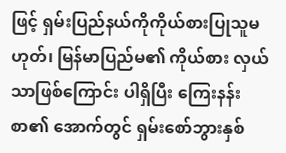ဖြင့် ရှမ်းပြည်နယ်ကိုကိုယ်စားပြုသူမဟုတ်၊ မြန်မာပြည်မ၏ ကိုယ်စား လှယ်သာဖြစ်ကြောင်း ပါရှိပြီး ကြေးနန်းစာ၏ အောက်တွင် ရှမ်းစော်ဘွားနှစ်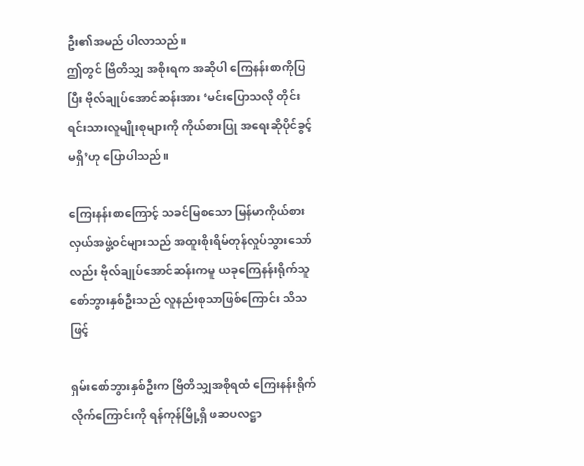ဦး၏အမည် ပါလာသည်။
ဤတွင် ဗြိတိသျှ အစိုးရက အဆိုပါ ကြေနန်းစာကိုပြပြီး ဗိုလ်ချုပ်အောင်ဆန်းအား ‘မင်းပြောသလို တိုင်းရင်းသားလူမျိုးစုများကို ကိုယ်စားပြု အရေးဆိုပိုင်ခွင့်မရှိ’ဟု ပြောပါသည်။

ကြေးနန်းစာကြောင့် သခင်မြစသော မြန်မာကိုယ်စားလှယ်အဖွဲ့၀င်များသည် အထူးစိုးရိမ်တုန်လှုပ်သွားသော်လည်း ဗိုလ်ချုပ်အောင်ဆန်းကမူ ယခုကြေနန်းရိုက်သူ စော်ဘွားနှစ်ဦးသည် လူနည်းစုသာဖြစ်ကြောင်း သိသဖြင့်

ရှမ်းစော်ဘွားနှစ်ဦးက ဗြိတိသျှအစိုရထံ ကြေးနန်းရိုက်လိုက်ကြောင်းကို ရန်ကုန်မြို့ရှိ ဖဆပလဋ္ဌာ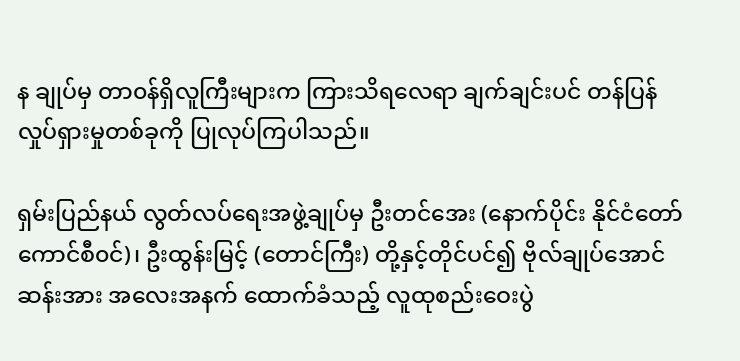န ချုပ်မှ တာ၀န်ရှိလူကြီးများက ကြားသိရလေရာ ချက်ချင်းပင် တန်ပြန်လှုပ်ရှားမှုတစ်ခုကို ပြုလုပ်ကြပါသည်။

ရှမ်းပြည်နယ် လွတ်လပ်ရေးအဖွဲ့ချုပ်မှ ဦးတင်အေး (နောက်ပိုင်း နိုင်ငံတော် ကောင်စီ၀င်)၊ ဦးထွန်းမြင့် (တောင်ကြီး) တို့နှင့်တိုင်ပင်၍ ဗိုလ်ချုပ်အောင်ဆန်းအား အလေးအနက် ထောက်ခံသည့် လူထုစည်းဝေးပွဲ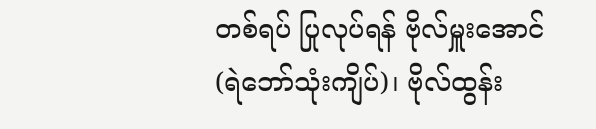တစ်ရပ် ပြုလုပ်ရန် ဗိုလ်မှူးအောင် (ရဲဘော်သုံးကျိပ်)၊ ဗိုလ်ထွန်း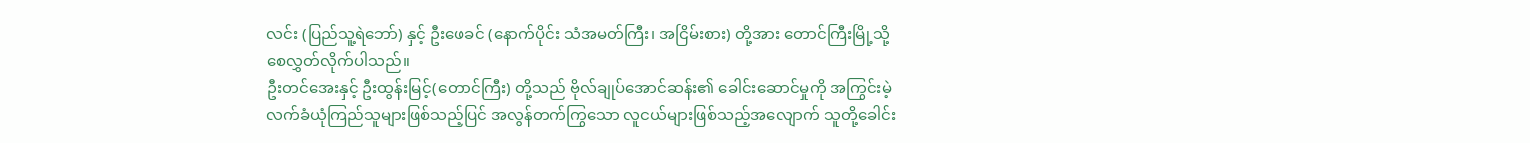လင်း (ပြည်သူ့ရဲဘော်) နှင့် ဦးဖေခင် (နောက်ပိုင်း သံအမတ်ကြီး၊ အငြိမ်းစား) တို့အား တောင်ကြီးမြို့သို့ စေလွှတ်လိုက်ပါသည်။
ဦးတင်အေးနှင့် ဦးထွန်းမြင့်(တောင်ကြီး) တို့သည် ဗိုလ်ချုပ်အောင်ဆန်း၏ ခေါင်းဆောင်မှုကို အကြွင်းမဲ့ လက်ခံယုံကြည်သူများဖြစ်သည့်ပြင် အလွန်တက်ကြွသော လူငယ်များဖြစ်သည့်အလျောက် သူတို့ခေါင်း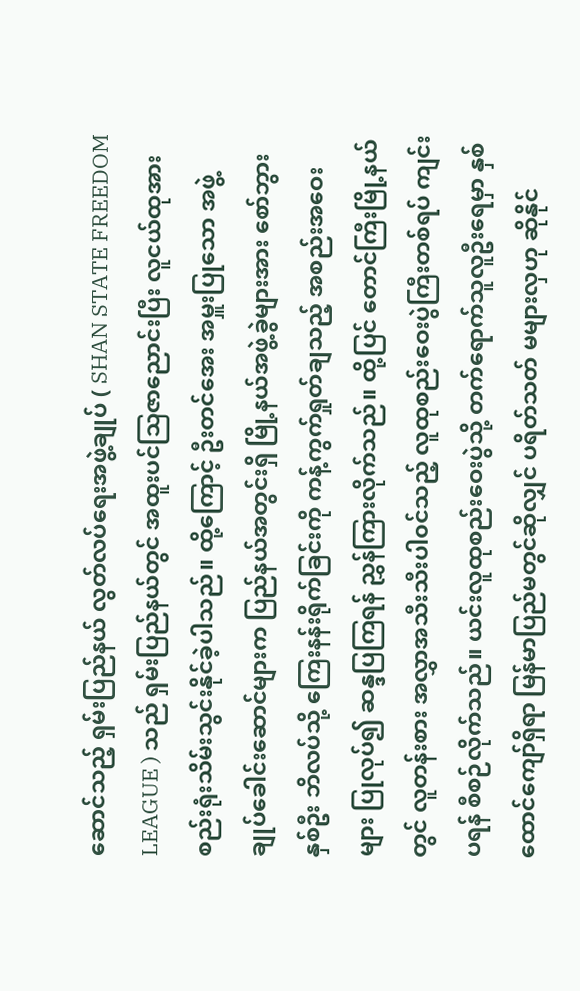ဆောင်သည့် ရှမ်းပြည်နယ် လွတ်လပ်ရေးအဖွဲ့ချုပ် ( SHAN STATE FREEDOM LEAGUE ) သည် ရှမ်းပြည်နယ်တွင် အထူးပင်သြဇာညောင်းပြီး လူငယ်ထုအား စည်းရုံးသိမ်းသွင်းနိုင်ခဲ့ပါသည်။ ထို့ကြောင့် ဦးတင်အေး အမှူးပြုသော အဖွဲ့ချုပ်ခေါင်းဆောင်များက ပြည်နယ်အတွင်းရှိ မြို့နယ်အဖွဲ့ခွဲများအား စော်ဘွားနှစ်ဦး ဘိလပ်သို့ ကြေးနန်းရိုက်ခြင်းကို ကန့်ကွက်ရှုတ်ချသည့် အစည်းအဝေးများ ပြုလုပ်၍ ဆန္ဒပြကြရန် ညွှန်ကြားလိုက်သည်။ ထို့ပြင် တောင်ကြီးမြို့နယ်တွင် လူတန်းစား အလွှာအသီးသီးပါ၀င်သည့် လူထုစည်းဝေးပွဲကြီးတစ်ရပ် ကျင်းပရန် စီစဉ်လိုက်သည်။ ယင်းလူထုစည်းဝေးပွဲသို့ တက်ရောက်သူလူဦးရေမှာ နှစ်ထောင်ကျော်ရှိရာ မြန်မာပြည်မတွင်ဆိုလျှင် ပရိတ်သတ် မများလှဟု ဆိုနိုင်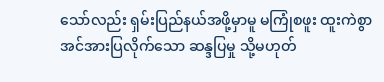သော်လည်း ရှမ်းပြည်နယ်အဖို့မှာမူ မကြုံစဖူး ထူးကဲစွာ အင်အားပြလိုက်သော ဆန္ဒပြမှု သို့မဟုတ်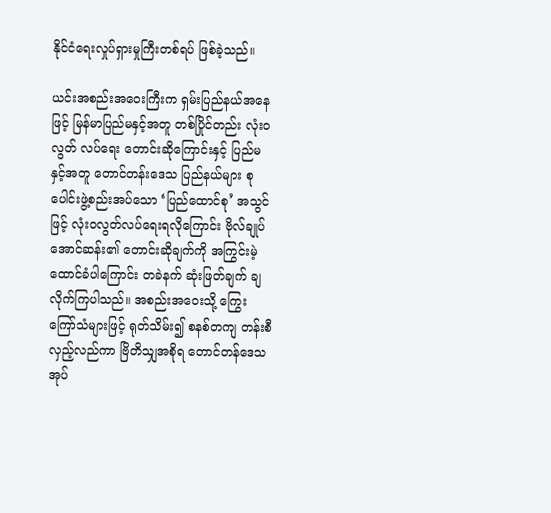နိုင်ငံရေးလှုပ်ရှားမှုကြီးတစ်ရပ် ဖြစ်ခဲ့သည်။

ယင်းအစည်းအဝေးကြီးက ရှမ်းပြည်နယ်အနေဖြင့် မြန်မာပြည်မနှင့်အတူ တစ်ပြိုင်တည်း လုံး၀လွတ် လပ်ရေး တောင်းဆိုကြောင်းနှင့် ပြည်မနှင့်အတူ တောင်တန်းဒေသ ပြည်နယ်များ စုပေါင်းဖွဲ့စည်းအပ်သော ‘ပြည်ထောင်စု’ အသွင်ဖြင့် လုံး၀လွတ်လပ်ရေးရလိုကြောင်း ဗိုလ်ချုပ်အောင်ဆန်း၏ တောင်းဆိုချက်ကို အကြွင်းမဲ့ထောင်ခံပါကြောင်း တခဲနက် ဆုံးဖြတ်ချက် ချလိုက်ကြပါသည်။ အစည်းအဝေးသို့ ကြွေးကြော်သံများဖြင့် ရုတ်သိမ်း၍ စနစ်တကျ တန်းစီလှည့်လည်ကာ ဗြိတိသျှအစိုရ တောင်တန်ဒေသ အုပ်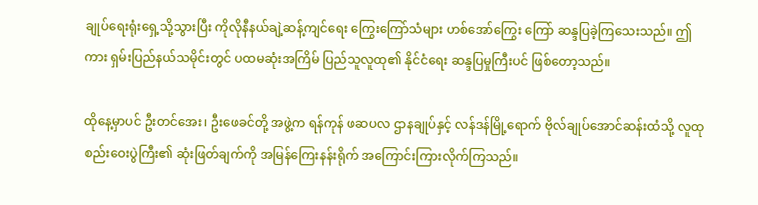ချုပ်ရေးရုံးရှေ့သို့သွားပြီး ကိုလိုနီနယ်ချဲ့ဆန့်ကျင်ရေး ကြွေးကြော်သံများ ဟစ်အော်ကြွေး ကြော် ဆန္ဒပြခဲ့ကြသေးသည်။ ဤကား ရှမ်းပြည်နယ်သမိုင်းတွင် ပထမဆုံးအကြိမ် ပြည်သူလူထု၏ နိုင်ငံရေး ဆန္ဒပြမှုကြီးပင် ဖြစ်တော့သည်။

ထိုနေ့မှာပင် ဦးတင်အေး၊ ဦးဖေခင်တို့ အဖွဲ့က ရန်ကုန် ဖဆပလ ဌာနချုပ်နှင့် လန်ဒန်မြို့ရောက် ဗိုလ်ချုပ်အောင်ဆန်းထံသို့ လူထုစည်းဝေးပွဲကြီး၏ ဆုံးဖြတ်ချက်ကို အမြန်ကြေးနန်းရိုက် အကြောင်းကြားလိုက်ကြသည်။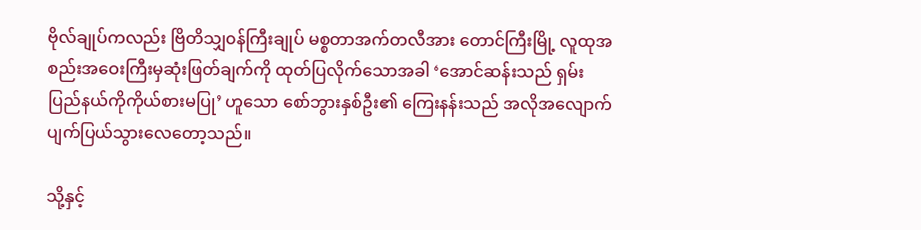ဗိုလ်ချုပ်ကလည်း ဗြိတိသျှ၀န်ကြီးချုပ် မစ္စတာအက်တလီအား တောင်ကြီးမြို့ လူထုအစည်းအဝေးကြီးမှဆုံးဖြတ်ချက်ကို ထုတ်ပြလိုက်သောအခါ ‘အောင်ဆန်းသည် ရှမ်းပြည်နယ်ကိုကိုယ်စားမပြု’ ဟူသော စော်ဘွားနှစ်ဦး၏ ကြေးနန်းသည် အလိုအလျောက် ပျက်ပြယ်သွားလေတော့သည်။

သို့နှင့်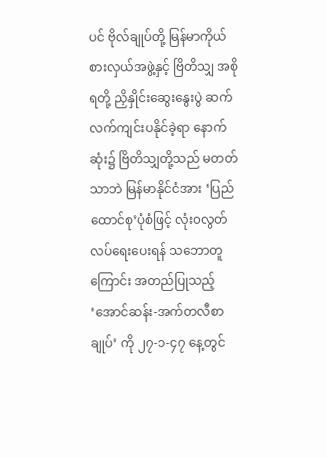ပင် ဗိုလ်ချုပ်တို့ မြန်မာကိုယ်စားလှယ်အဖွဲ့နှင့် ဗြိတိသျှ အစိုရတို့ ညှိနှိုင်းဆွေးနွေးပွဲ ဆက်လက်ကျင်းပနိုင်ခဲ့ရာ နောက်ဆုံး၌ ဗြိတိသျှတို့သည် မတတ်သာဘဲ မြန်မာနိုင်ငံအား ‘ပြည်ထောင်စု’ပုံစံဖြင့် လုံး၀လွတ်လပ်ရေးပေးရန် သဘောတူကြောင်း အတည်ပြုသည့်‘အောင်ဆန်း-အက်တလီစာချုပ်’ ကို ၂၇-၁-၄၇ နေ့တွင်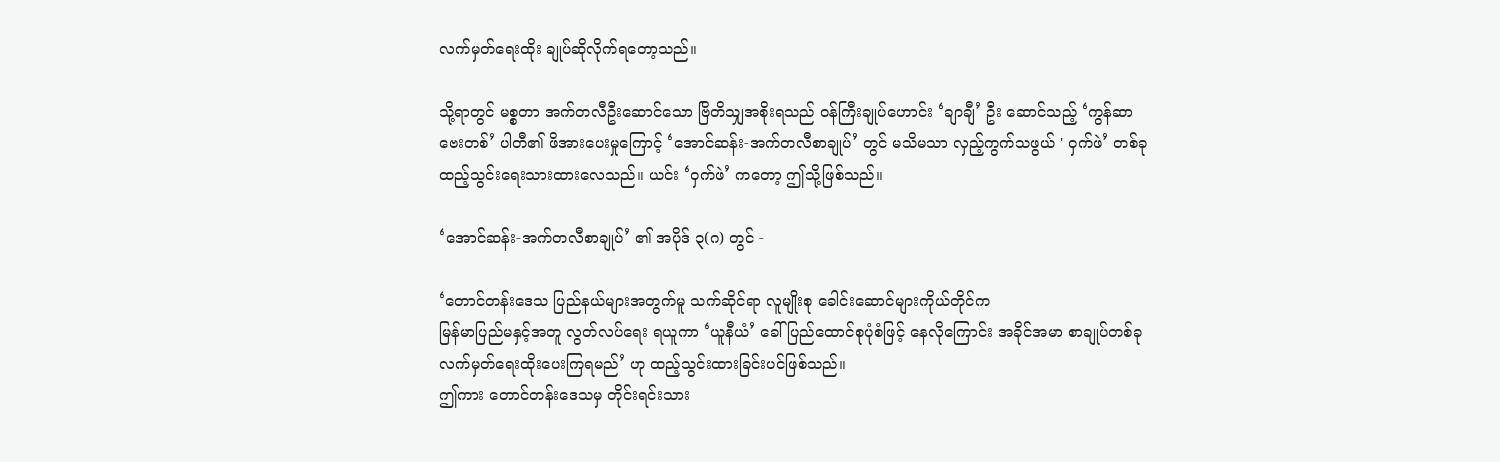လက်မှတ်ရေးထိုး ချုပ်ဆိုလိုက်ရတော့သည်။

သို့ရာတွင် မစ္စတာ အက်တလီဦးဆောင်သော ဗြိတိသျှအစိုးရသည် ၀န်ကြီးချုပ်ဟောင်း ‘ချာချီ’ ဦး ဆောင်သည့် ‘ကွန်ဆာဗေးတစ်’ ပါတီ၏ ဖိအားပေးမှုကြောင့် ‘အောင်ဆန်း-အက်တလီစာချုပ်’ တွင် မသိမသာ လှည့်ကွက်သဖွယ် ' ဝှက်ဖဲ’ တစ်ခု ထည့်သွင်းရေးသားထားလေသည်။ ယင်း ‘ဝှက်ဖဲ’ ကတော့ ဤသို့ဖြစ်သည်။

‘အောင်ဆန်း-အက်တလီစာချုပ်’ ၏ အပိုဒ် ၃(ဂ) တွင် -

‘တောင်တန်းဒေသ ပြည်နယ်များအတွက်မူ သက်ဆိုင်ရာ လူမျိုးစု ခေါင်းဆောင်များကိုယ်တိုင်က
မြန်မာပြည်မနှင့်အတူ လွတ်လပ်ရေး ရယူကာ ‘ယူနီယံ’ ခေါ် ပြည်ထောင်စုပုံစံဖြင့် နေလိုကြောင်း အခိုင်အမာ စာချုပ်တစ်ခု လက်မှတ်ရေးထိုးပေးကြရမည်’ ဟု ထည့်သွင်းထားခြင်းပင်ဖြစ်သည်။
ဤကား တောင်တန်းဒေသမှ တိုင်းရင်းသား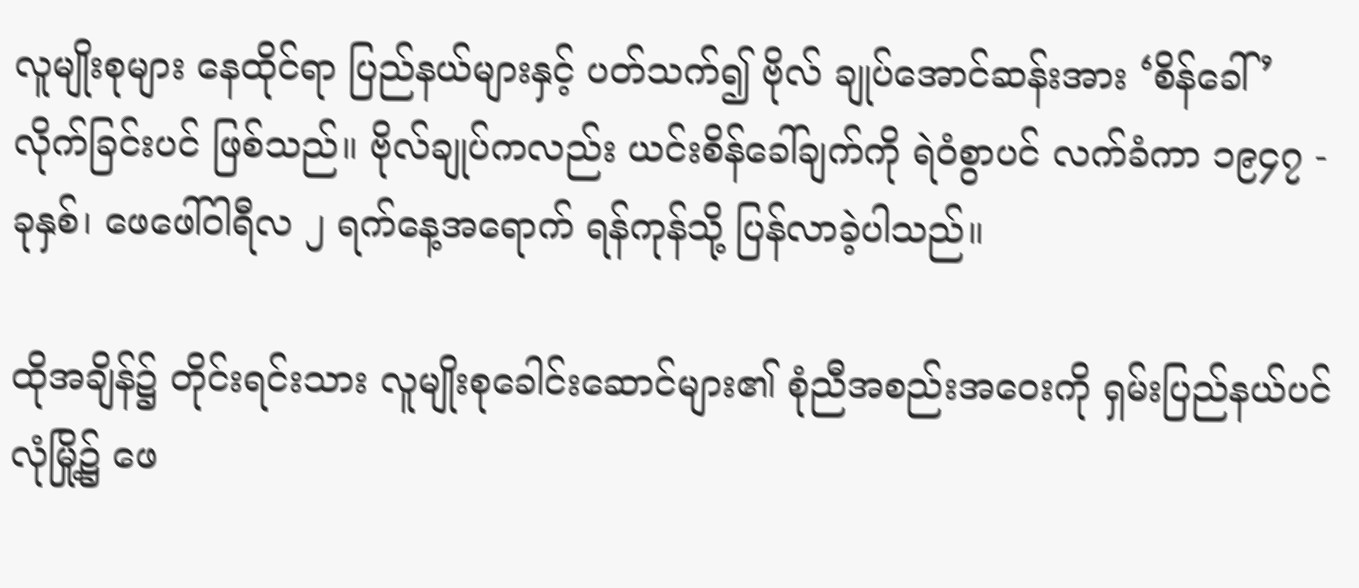လူမျိုးစုများ နေထိုင်ရာ ပြည်နယ်များနှင့် ပတ်သက်၍ ဗိုလ် ချုပ်အောင်ဆန်းအား ‘စိန်ခေါ်’ လိုက်ခြင်းပင် ဖြစ်သည်။ ဗိုလ်ချုပ်ကလည်း ယင်းစိန်ခေါ်ချက်ကို ရဲဝံစွာပင် လက်ခံကာ ၁၉၄၇ - ခုနှစ်၊ ဖေဖေါ်ဝါရီလ ၂ ရက်နေ့အရောက် ရန်ကုန်သို့ ပြန်လာခဲ့ပါသည်။

ထိုအချိန်၌ တိုင်းရင်းသား လူမျိုးစုခေါင်းဆောင်များ၏ စုံညီအစည်းအဝေးကို ရှမ်းပြည်နယ်ပင်လုံမြို့၌ ဖေ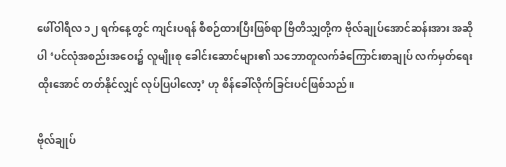ဖေါ်ဝါရီလ ၁၂ ရက်နေ့တွင် ကျင်းပရန် စီစဉ်ထားပြီးဖြစ်ရာ ဗြိတိသျှတို့က ဗိုလ်ချုပ်အောင်ဆန်းအား အဆိုပါ ‘ပင်လုံအစည်းအဝေး၌ လူမျိုးစု ခေါင်းဆောင်များ၏ သဘောတူလက်ခံကြောင်းစာချုပ် လက်မှတ်ရေးထိုးအောင် တတ်နိုင်လျှင် လုပ်ပြပါလော့’ ဟု စိန်ခေါ်လိုက်ခြင်းပင်ဖြစ်သည်။

ဗိုလ်ချုပ်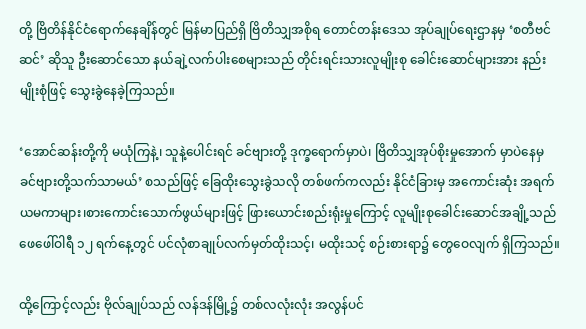တို့ ဗြိတိန်နိုင်ငံရောက်နေချိန်တွင် မြန်မာပြည်ရှိ ဗြိတိသျှအစိုရ တောင်တန်းဒေသ အုပ်ချုပ်ရေးဌာနမှ ‘စတီဗင်ဆင်’ ဆိုသူ ဦးဆောင်သော နယ်ချဲ့လက်ပါးစေများသည် တိုင်းရင်းသားလူမျိုးစု ခေါင်းဆောင်များအား နည်းမျိုးစုံဖြင့် သွေးခွဲနေခဲ့ကြသည်။

‘အောင်ဆန်းတို့ကို မယုံကြနဲ့၊ သူနဲ့ပေါင်းရင် ခင်ဗျားတို့ ဒုက္ခရောက်မှာပဲ၊ ဗြိတိသျှအုပ်စိုးမှုအောက် မှာပဲနေမှ ခင်ဗျားတို့သက်သာမယ်’ စသည်ဖြင့် ခြေထိုးသွေးခွဲသလို တစ်ဖက်ကလည်း နိုင်ငံခြားမှ အကောင်းဆုံး အရက်ယမကာများ၊စားကောင်းသောက်ဖွယ်များဖြင့် ဖြားယောင်းစည်းရုံးမှုကြောင့် လူမျိုးစုခေါင်းဆောင်အချို့သည် ဖေဖေါ်ဝါရီ ၁၂ ရက်နေ့တွင် ပင်လုံစာချုပ်လက်မှတ်ထိုးသင့်၊ မထိုးသင့် စဉ်းစားရာ၌ တွေဝေလျက် ရှိကြသည်။

ထို့ကြောင့်လည်း ဗိုလ်ချုပ်သည် လန်ဒန်မြို့၌ တစ်လလုံးလုံး အလွန်ပင်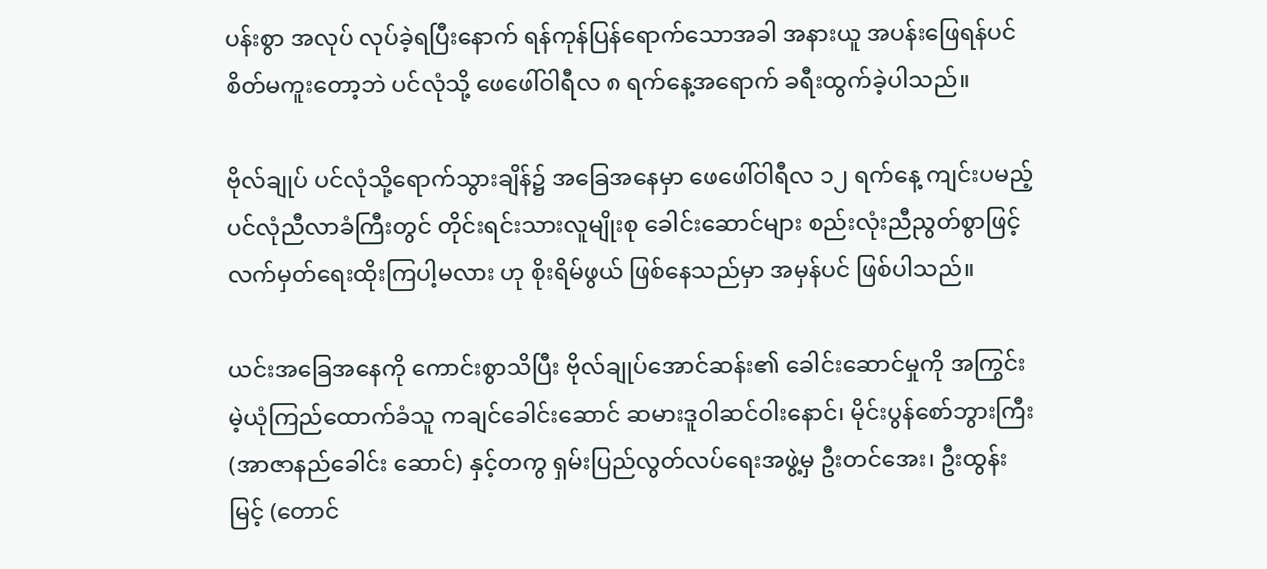ပန်းစွာ အလုပ် လုပ်ခဲ့ရပြီးနောက် ရန်ကုန်ပြန်ရောက်သောအခါ အနားယူ အပန်းဖြေရန်ပင် စိတ်မကူးတော့ဘဲ ပင်လုံသို့ ဖေဖေါ်ဝါရီလ ၈ ရက်နေ့အရောက် ခရီးထွက်ခဲ့ပါသည်။

ဗိုလ်ချုပ် ပင်လုံသို့ရောက်သွားချိန်၌ အခြေအနေမှာ ဖေဖေါ်ဝါရီလ ၁၂ ရက်နေ့ ကျင်းပမည့် ပင်လုံညီလာခံကြီးတွင် တိုင်းရင်းသားလူမျိုးစု ခေါင်းဆောင်များ စည်းလုံးညီညွတ်စွာဖြင့် လက်မှတ်ရေးထိုးကြပါ့မလား ဟု စိုးရိမ်ဖွယ် ဖြစ်နေသည်မှာ အမှန်ပင် ဖြစ်ပါသည်။

ယင်းအခြေအနေကို ကောင်းစွာသိပြီး ဗိုလ်ချုပ်အောင်ဆန်း၏ ခေါင်းဆောင်မှုကို အကြွင်းမဲ့ယုံကြည်ထောက်ခံသူ ကချင်ခေါင်းဆောင် ဆမားဒူဝါဆင်ဝါးနောင်၊ မိုင်းပွန်စော်ဘွားကြီး (အာဇာနည်ခေါင်း ဆောင်) နှင့်တကွ ရှမ်းပြည်လွတ်လပ်ရေးအဖွဲ့မှ ဦးတင်အေး၊ ဦးထွန်းမြင့် (တောင်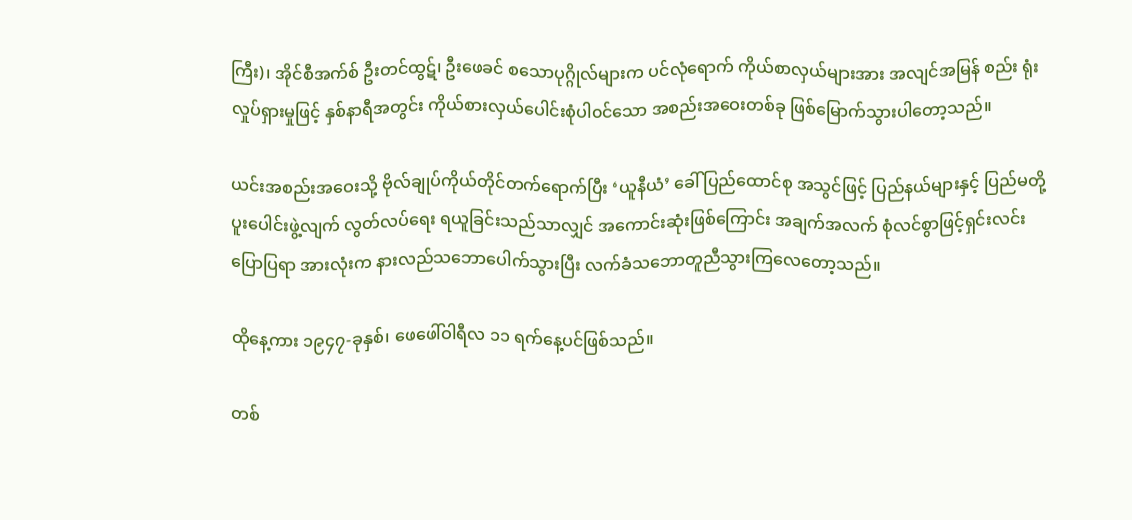ကြီး)၊ အိုင်စီအက်စ် ဦးတင်ထွဋ်၊ ဦးဖေခင် စသောပုဂ္ဂိုလ်များက ပင်လုံရောက် ကိုယ်စာလှယ်များအား အလျင်အမြန် စည်း ရုံးလှုပ်ရှားမှုဖြင့် နှစ်နာရီအတွင်း ကိုယ်စားလှယ်ပေါင်းစုံပါ၀င်သော အစည်းအဝေးတစ်ခု ဖြစ်မြောက်သွားပါတော့သည်။

ယင်းအစည်းအဝေးသို့ ဗိုလ်ချုပ်ကိုယ်တိုင်တက်ရောက်ပြီး ‘ယူနီယံ’ ခေါ် ပြည်ထောင်စု အသွင်ဖြင့် ပြည်နယ်များနှင့် ပြည်မတို့ ပူးပေါင်းဖွဲ့လျက် လွတ်လပ်ရေး ရယူခြင်းသည်သာလျှင် အကောင်းဆုံးဖြစ်ကြောင်း အချက်အလက် စုံလင်စွာဖြင့်ရှင်းလင်းပြောပြရာ အားလုံးက နားလည်သဘောပေါက်သွားပြီး လက်ခံသဘောတူညီသွားကြလေတော့သည်။

ထိုနေ့ကား ၁၉၄၇-ခုနှစ်၊ ဖေဖေါ်ဝါရီလ ၁၁ ရက်နေ့ပင်ဖြစ်သည်။

တစ်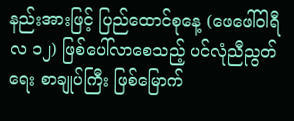နည်းအားဖြင့် ပြည်ထောင်စုနေ့ (ဖေဖေါ်ဝါရီလ ၁၂) ဖြစ်ပေါ်လာစေသည့် ပင်လုံညီညွတ်ရေး စာချုပ်ကြီး ဖြစ်မြောက်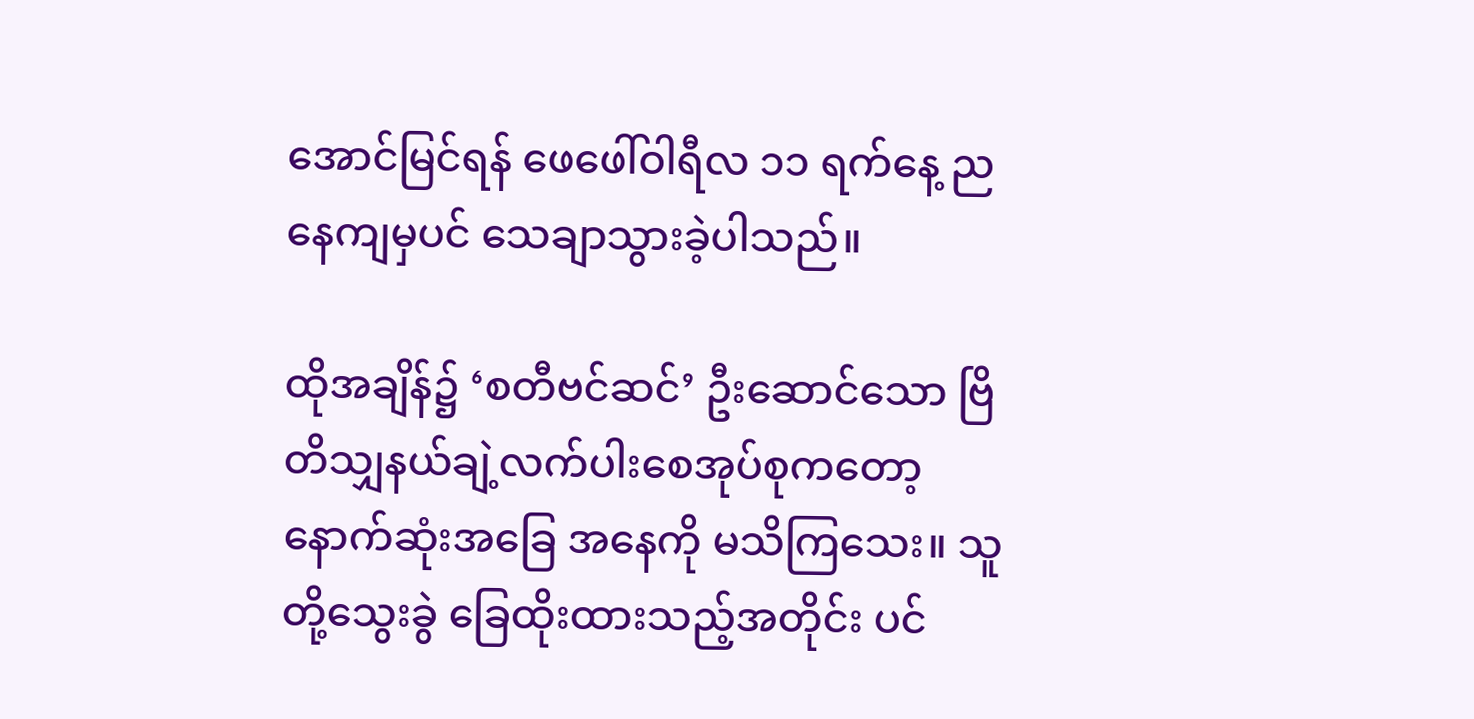အောင်မြင်ရန် ဖေဖေါ်ဝါရီလ ၁၁ ရက်နေ့ ညနေကျမှပင် သေချာသွားခဲ့ပါသည်။

ထိုအချိန်၌ ‘စတီဗင်ဆင်’ ဦးဆောင်သော ဗြိတိသျှနယ်ချဲ့လက်ပါးစေအုပ်စုကတော့ နောက်ဆုံးအခြေ အနေကို မသိကြသေး။ သူတို့သွေးခွဲ ခြေထိုးထားသည့်အတိုင်း ပင်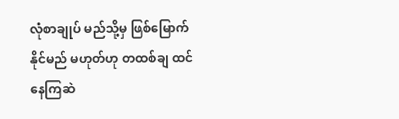လုံစာချုပ် မည်သို့မှ ဖြစ်မြောက်နိုင်မည် မဟုတ်ဟု တထစ်ချ ထင်နေကြဆဲ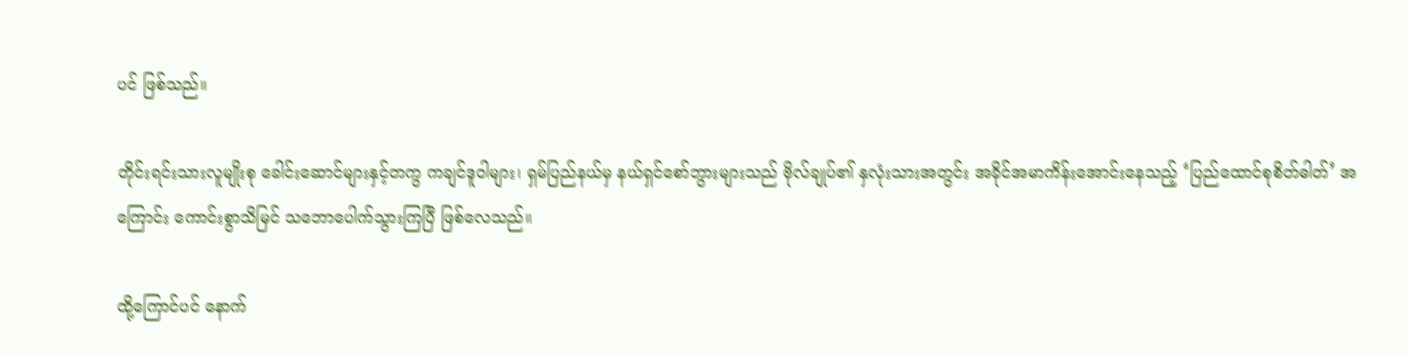ပင် ဖြစ်သည်။

တိုင်းရင်းသားလူမျိုးစု ခေါင်းဆောင်များနှင့်တကွ ကချင်ဒူဝါများ၊ ရှမ်ပြည်နယ်မှ နယ်ရှင်စော်ဘွားများသည် ဗိုလ်ချုပ်၏ နှလုံးသားအတွင်း အခိုင်အမာကိန်းအောင်းနေသည့် ‘ပြည်ထောင်စုစိတ်ဓါတ်’ အကြောင်း ကောင်းစွာသိမြင် သဘောပေါက်သွားကြပြီ ဖြစ်လေသည်။

ထို့ကြောင်ပင် နောက်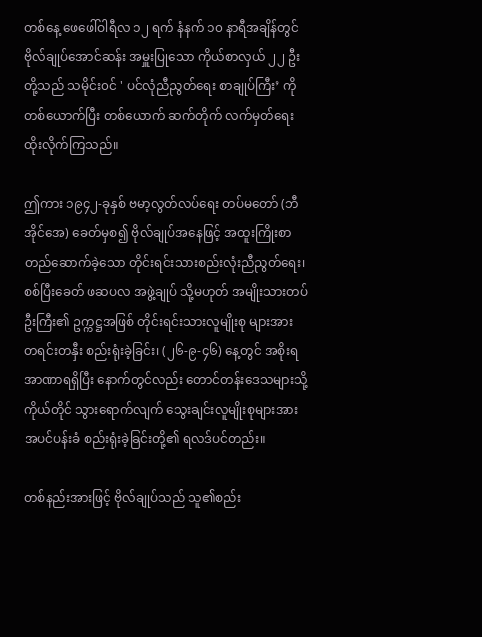တစ်နေ့ ဖေဖေါ်ဝါရီလ ၁၂ ရက် နံနက် ၁၀ နာရီအချိန်တွင် ဗိုလ်ချုပ်အောင်ဆန်း အမှူးပြုသော ကိုယ်စာလှယ် ၂၂ ဦး တို့သည် သမိုင်း၀င် ' ပင်လုံညီညွတ်ရေး စာချုပ်ကြီး’ ကို တစ်ယောက်ပြီး တစ်ယောက် ဆက်တိုက် လက်မှတ်ရေးထိုးလိုက်ကြသည်။

ဤကား ၁၉၄၂-ခုနှစ် ဗမာ့လွတ်လပ်ရေး တပ်မတော် (ဘီအိုင်အေ) ခေတ်မှစ၍ ဗိုလ်ချုပ်အနေဖြင့် အထူးကြိုးစာ တည်ဆောက်ခဲ့သော တိုင်းရင်းသားစည်းလုံးညီညွတ်ရေး၊ စစ်ပြီးခေတ် ဖဆပလ အဖွဲ့ချုပ် သို့မဟုတ် အမျိုးသားတပ်ဦးကြီး၏ ဥက္ကဋ္ဌအဖြစ် တိုင်းရင်းသားလူမျိုးစု များအား တရင်းတနှီး စည်းရုံးခဲ့ခြင်း၊ (၂၆-၉-၄၆) နေ့တွင် အစိုးရ အာဏာရရှိပြီး နောက်တွင်လည်း တောင်တန်းဒေသများသို့ ကိုယ်တိုင် သွားရောက်လျက် သွေးချင်းလူမျိုးစုများအား အပင်ပန်းခံ စည်းရုံးခဲ့ခြင်းတို့၏ ရလဒ်ပင်တည်း။

တစ်နည်းအားဖြင့် ဗိုလ်ချုပ်သည် သူ၏စည်း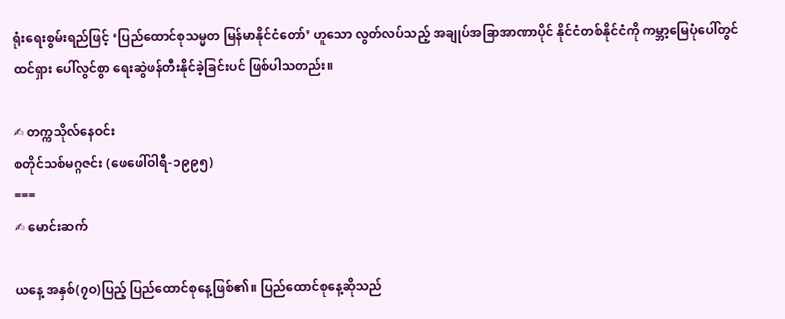ရုံးရေးစွမ်းရည်ဖြင့် ‘ပြည်ထောင်စုသမ္မတ မြန်မာနိုင်ငံတော်’ ဟူသော လွတ်လပ်သည့် အချုပ်အခြာအာဏာပိုင် နိုင်ငံတစ်နိုင်ငံကို ကမ္ဘာ့မြေပုံပေါ်တွင် ထင်ရှား ပေါ်လွင်စွာ ရေးဆွဲဖန်တီးနိုင်ခဲ့ခြင်းပင် ဖြစ်ပါသတည်း။

✍ တက္ကသိုလ်နေဝင်း
စတိုင်သစ်မဂ္ဂဇင်း (ဖေဖေါ်ဝါရီ-၁၉၉၅)
===
✍ မောင်းဆက်

ယနေ့ အနှစ်(၇ဝ)ပြည့် ပြည်ထောင်စုနေ့ဖြစ်၏။ ပြည်ထောင်စုနေ့ဆိုသည်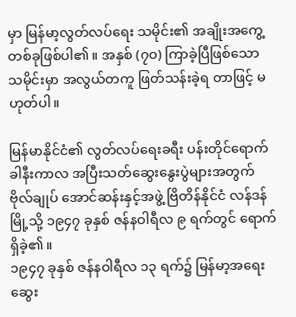မှာ မြန်မာ့လွတ်လပ်ရေး သမိုင်း၏ အချိုးအကွေ့တစ်ခုဖြစ်ပါ၏။ အနှစ် (၇ဝ) ကြာခဲ့ပြီဖြစ်သော သမိုင်းမှာ အလွယ်တကူ ဖြတ်သန်းခဲ့ရ တာဖြင့် မဟုတ်ပါ။

မြန်မာနိုင်ငံ၏ လွတ်လပ်ရေးခရီး ပန်းတိုင်ရောက် ခါနီးကာလ အပြီးသတ်ဆွေးနွေးပွဲများအတွက် ဗိုလ်ချုပ် အောင်ဆန်းနှင့်အဖွဲ့ ဗြိတိန်နိုင်ငံ လန်ဒန်မြို့သို့ ၁၉၄၇ ခုနှစ် ဇန်နဝါရီလ ၉ ရက်တွင် ရောက်ရှိခဲ့၏။
၁၉၄၇ ခုနှစ် ဇန်နဝါရီလ ၁၃ ရက်၌ မြန်မာ့အရေး ဆွေး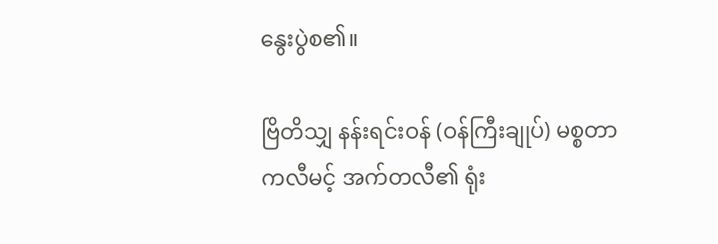နွေးပွဲစ၏။

ဗြိတိသျှ နန်းရင်းဝန် (ဝန်ကြီးချုပ်) မစ္စတာ ကလီမင့် အက်တလီ၏ ရုံး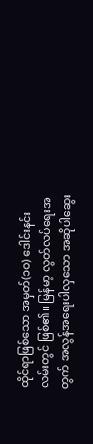ထိုင်ရာဖြစ်သော အမှတ်(၁ဝ) ဒေါင်းနင်း လမ်းတွင် ဖြစ်၏။ မြန်မာ့ လွတ်လပ်ရေးအတွက် အလွန်အရေးပါလှသော အဆိုပါဆွေး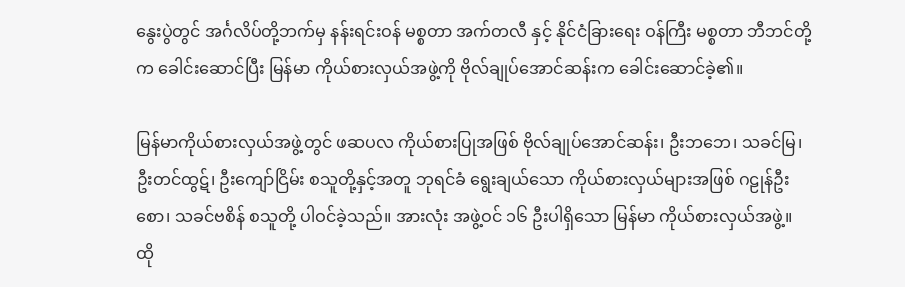နွေးပွဲတွင် အင်္ဂလိပ်တို့ဘက်မှ နန်းရင်းဝန် မစ္စတာ အက်တလီ နှင့် နိုင်ငံခြားရေး ဝန်ကြီး မစ္စတာ ဘီဘင်တို့က ခေါင်းဆောင်ပြီး မြန်မာ ကိုယ်စားလှယ်အဖွဲ့ကို ဗိုလ်ချုပ်အောင်ဆန်းက ခေါင်းဆောင်ခဲ့၏။

မြန်မာကိုယ်စားလှယ်အဖွဲ့တွင် ဖဆပလ ကိုယ်စားပြုအဖြစ် ဗိုလ်ချုပ်အောင်ဆန်း၊ ဦးဘဘေ၊ သခင်မြ၊ ဦးတင်ထွဋ်၊ ဦးကျော်ငြိမ်း စသူတို့နှင့်အတူ ဘုရင်ခံ ရွေးချယ်သော ကိုယ်စားလှယ်များအဖြစ် ဂဠုန်ဦးစော၊ သခင်ဗစိန် စသူတို့ ပါဝင်ခဲ့သည်။ အားလုံး အဖွဲ့ဝင် ၁၆ ဦးပါရှိသော မြန်မာ ကိုယ်စားလှယ်အဖွဲ့။
ထို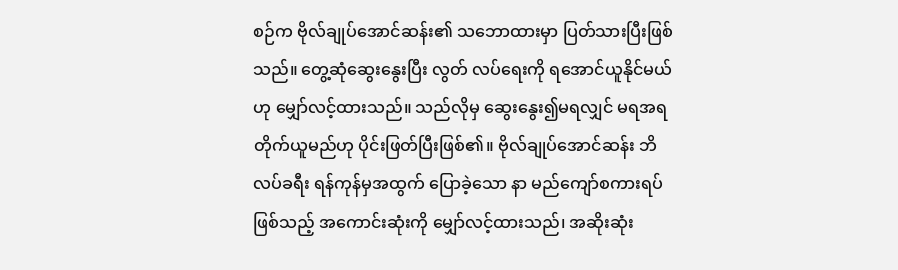စဉ်က ဗိုလ်ချုပ်အောင်ဆန်း၏ သဘောထားမှာ ပြတ်သားပြီးဖြစ်သည်။ တွေ့ဆုံဆွေးနွေးပြီး လွတ် လပ်ရေးကို ရအောင်ယူနိုင်မယ်ဟု မျှော်လင့်ထားသည်။ သည်လိုမှ ဆွေးနွေး၍မရလျှင် မရအရတိုက်ယူမည်ဟု ပိုင်းဖြတ်ပြီးဖြစ်၏။ ဗိုလ်ချုပ်အောင်ဆန်း ဘိလပ်ခရီး ရန်ကုန်မှအထွက် ပြောခဲ့သော နာ မည်ကျော်စကားရပ်ဖြစ်သည့် အကောင်းဆုံးကို မျှော်လင့်ထားသည်၊ အဆိုးဆုံး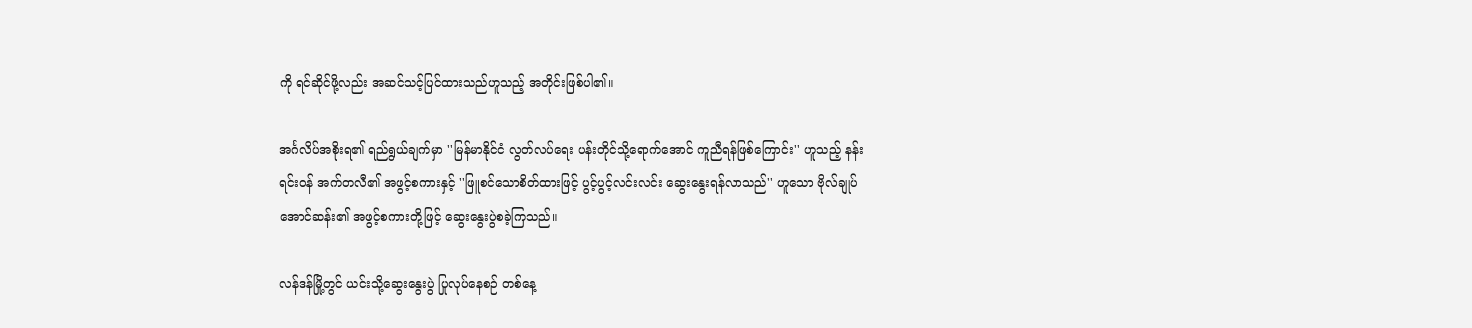ကို ရင်ဆိုင်ဖို့လည်း အဆင်သင့်ပြင်ထားသည်ဟူသည့် အတိုင်းဖြစ်ပါ၏။

အင်္ဂလိပ်အစိုးရ၏ ရည်ရွယ်ချက်မှာ ''မြန်မာနိုင်ငံ လွတ်လပ်ရေး ပန်းတိုင်သို့ရောက်အောင် ကူညီရန်ဖြစ်ကြောင်း'' ဟူသည့် နန်းရင်းဝန် အက်တလီ၏ အဖွင့်စကားနှင့် ''ဖြူစင်သောစိတ်ထားဖြင့် ပွင့်ပွင့်လင်းလင်း ဆွေးနွေးရန်လာသည်'' ဟူသော ဗိုလ်ချုပ်အောင်ဆန်း၏ အဖွင့်စကားတို့ဖြင့် ဆွေးနွေးပွဲစခဲ့ကြသည်။

လန်ဒန်မြို့တွင် ယင်းသို့ဆွေးနွေးပွဲ ပြုလုပ်နေစဉ် တစ်နေ့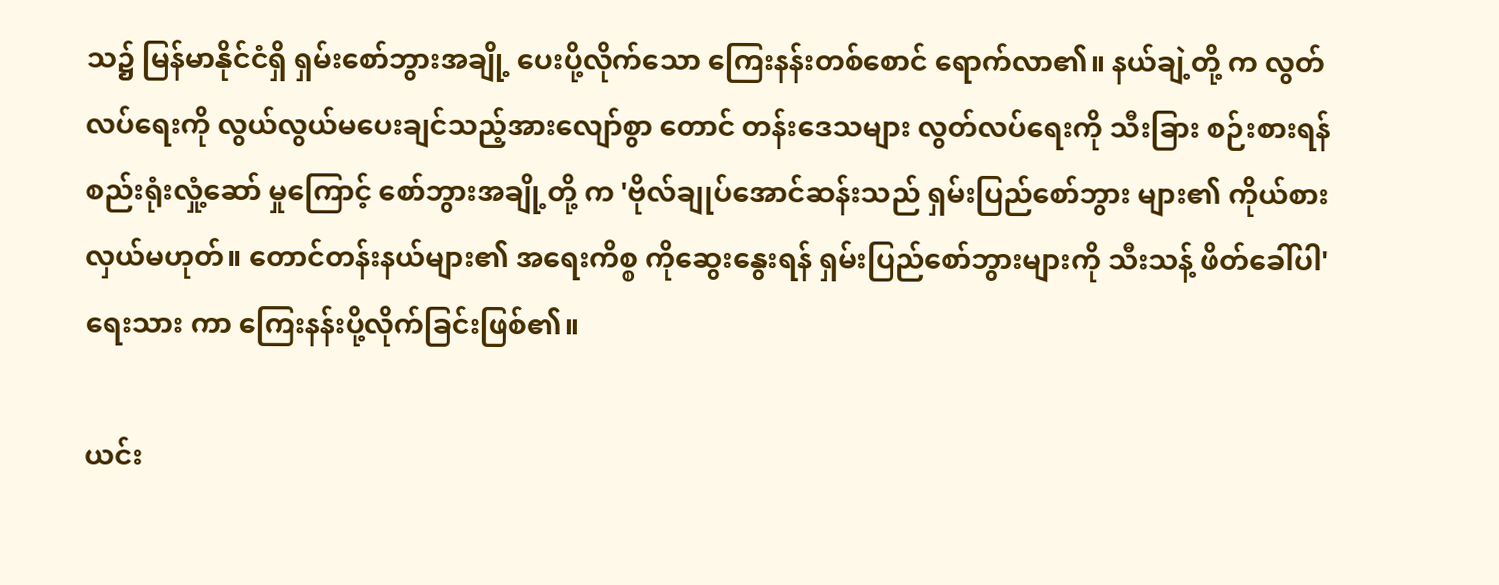သ၌ မြန်မာနိုင်ငံရှိ ရှမ်းစော်ဘွားအချို့ ပေးပို့လိုက်သော ကြေးနန်းတစ်စောင် ရောက်လာ၏။ နယ်ချဲ့တို့ က လွတ်လပ်ရေးကို လွယ်လွယ်မပေးချင်သည့်အားလျော်စွာ တောင် တန်းဒေသများ လွတ်လပ်ရေးကို သီးခြား စဉ်းစားရန် စည်းရုံးလှုံ့ဆော် မှုကြောင့် စော်ဘွားအချို့တို့ က 'ဗိုလ်ချုပ်အောင်ဆန်းသည် ရှမ်းပြည်စော်ဘွား များ၏ ကိုယ်စားလှယ်မဟုတ်။ တောင်တန်းနယ်များ၏ အရေးကိစ္စ ကိုဆွေးနွေးရန် ရှမ်းပြည်စော်ဘွားများကို သီးသန့် ဖိတ်ခေါ်ပါ' ရေးသား ကာ ကြေးနန်းပို့လိုက်ခြင်းဖြစ်၏။

ယင်း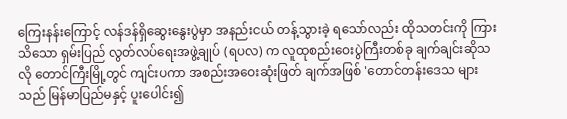ကြေးနန်းကြောင့် လန်ဒန်ရှိဆွေးနွေးပွဲမှာ အနည်းငယ် တန့်သွားခဲ့ ရသော်လည်း ထိုသတင်းကို ကြားသိသော ရှမ်းပြည် လွတ်လပ်ရေးအဖွဲ့ချုပ် (ရပလ) က လူထုစည်းဝေးပွဲကြီးတစ်ခု ချက်ချင်းဆိုသလို တောင်ကြီးမြို့တွင် ကျင်းပကာ အစည်းအဝေးဆုံးဖြတ် ချက်အဖြစ် 'တောင်တန်းဒေသ များသည် မြန်မာပြည်မနှင့် ပူးပေါင်း၍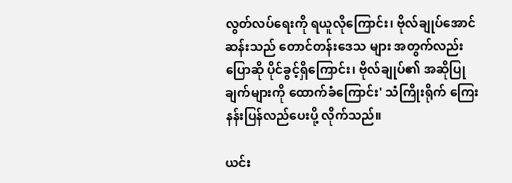လွတ်လပ်ရေးကို ရယူလိုကြောင်း၊ ဗိုလ်ချုပ်အောင်ဆန်းသည် တောင်တန်းဒေသ များ အတွက်လည်း ပြောဆို ပိုင်ခွင့်ရှိကြောင်း၊ ဗိုလ်ချုပ်၏ အဆိုပြုချက်များကို ထောက်ခံကြောင်း' သံကြိုးရိုက် ကြေးနန်းပြန်လည်ပေးပို့ လိုက်သည်။

ယင်း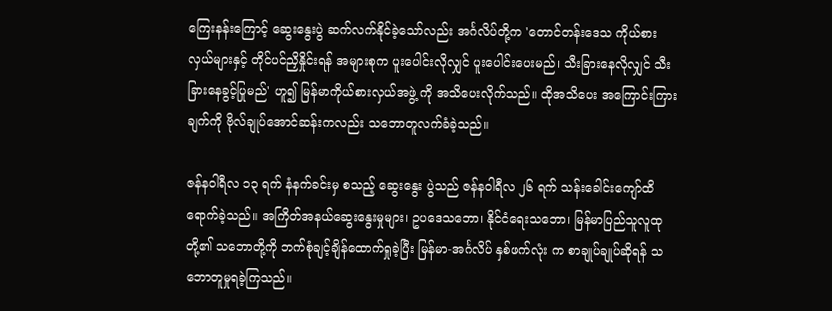ကြေးနန်းကြောင့် ဆွေးနွေးပွဲ ဆက်လက်နိုင်ခဲ့သော်လည်း အင်္ဂလိပ်တို့က 'တောင်တန်းဒေသ ကိုယ်စားလှယ်များနှင့် တိုင်ပင်ညှိနှိုင်းရန် အများစုက ပူးပေါင်းလိုလျှင် ပူးပေါင်းပေးမည်၊ သီးခြားနေလိုလျှင် သီးခြားနေခွင့်ပြုမည်' ဟူ၍ မြန်မာကိုယ်စားလှယ်အဖွဲ့ ကို အသိပေးလိုက်သည်။ ထိုအသိပေး အကြောင်းကြား ချက်ကို ဗိုလ်ချုပ်အောင်ဆန်းကလည်း သဘောတူလက်ခံခဲ့သည်။

ဇန်နဝါရီလ ၁၃ ရက် နံနက်ခင်းမှ စသည့် ဆွေးနွေး ပွဲသည် ဇန်နဝါရီလ ၂၆ ရက် သန်းခေါင်းကျော်ထိ ရောက်ခဲ့သည်။ အကြိတ်အနယ်ဆွေးနွေးမှုများ၊ ဥပဒေသဘော၊ နိုင်ငံရေးသဘော၊ မြန်မာပြည်သူလူထုတို့၏ သဘောတို့ကို ဘက်စုံချင့်ချိန်ထောက်ရှုခဲ့ပြီး မြန်မာ-အင်္ဂလိပ် နှစ်ဖက်လုံး က စာချုပ်ချုပ်ဆိုရန် သဘောတူမှုရခဲ့ကြသည်။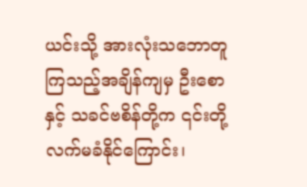ယင်းသို့ အားလုံးသဘောတူကြသည့်အချိန်ကျမှ ဦးစောနှင့် သခင်ဗစိန်တို့က ၎င်းတို့လက်မခံနိုင်ကြောင်း၊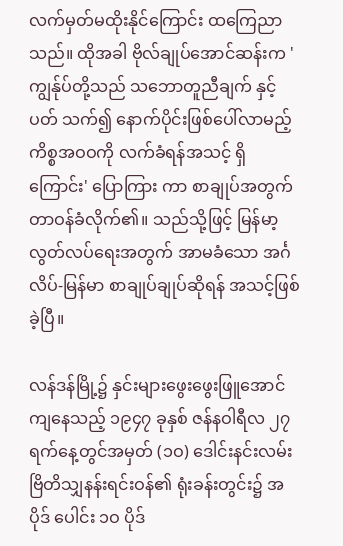လက်မှတ်မထိုးနိုင်ကြောင်း ထကြေညာသည်။ ထိုအခါ ဗိုလ်ချုပ်အောင်ဆန်းက 'ကျွန်ုပ်တို့သည် သဘောတူညီချက် နှင့်ပတ် သက်၍ နောက်ပိုင်းဖြစ်ပေါ်လာမည့် ကိစ္စအဝဝကို လက်ခံရန်အသင့် ရှိကြောင်း' ပြောကြား ကာ စာချုပ်အတွက် တာဝန်ခံလိုက်၏။ သည်သို့ဖြင့် မြန်မာ့လွတ်လပ်ရေးအတွက် အာမခံသော အင်္ဂလိပ်-မြန်မာ စာချုပ်ချုပ်ဆိုရန် အသင့်ဖြစ်ခဲ့ပြီ။

လန်ဒန်မြို့၌ နှင်းများဖွေးဖွေးဖြူအောင် ကျနေသည့် ၁၉၄၇ ခုနှစ် ဇန်နဝါရီလ ၂၇ ရက်နေ့တွင်အမှတ် (၁ဝ) ဒေါင်းနင်းလမ်း ဗြိတိသျှနန်းရင်းဝန်၏ ရုံးခန်းတွင်း၌ အပိုဒ် ပေါင်း ၁ဝ ပိုဒ်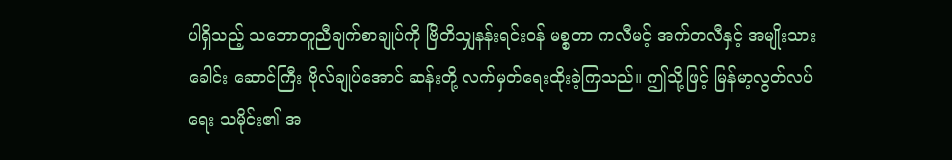ပါရှိသည့် သဘောတူညီချက်စာချုပ်ကို ဗြိတိသျှနန်းရင်းဝန် မစ္စတာ ကလီမင့် အက်တလီနှင့် အမျိုးသားခေါင်း ဆောင်ကြီး ဗိုလ်ချုပ်အောင် ဆန်းတို့ လက်မှတ်ရေးထိုးခဲ့ကြသည်။ ဤသို့ဖြင့် မြန်မာ့လွတ်လပ် ရေး သမိုင်း၏ အ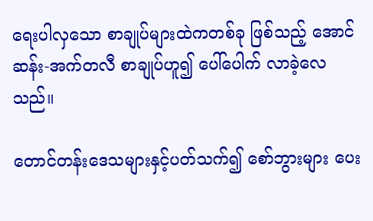ရေးပါလှသော စာချုပ်များထဲကတစ်ခု ဖြစ်သည့် အောင်ဆန်း-အက်တလီ စာချုပ်ဟူ၍ ပေါ်ပေါက် လာခဲ့လေသည်။

တောင်တန်းဒေသများနှင့်ပတ်သက်၍ စော်ဘွားများ ပေး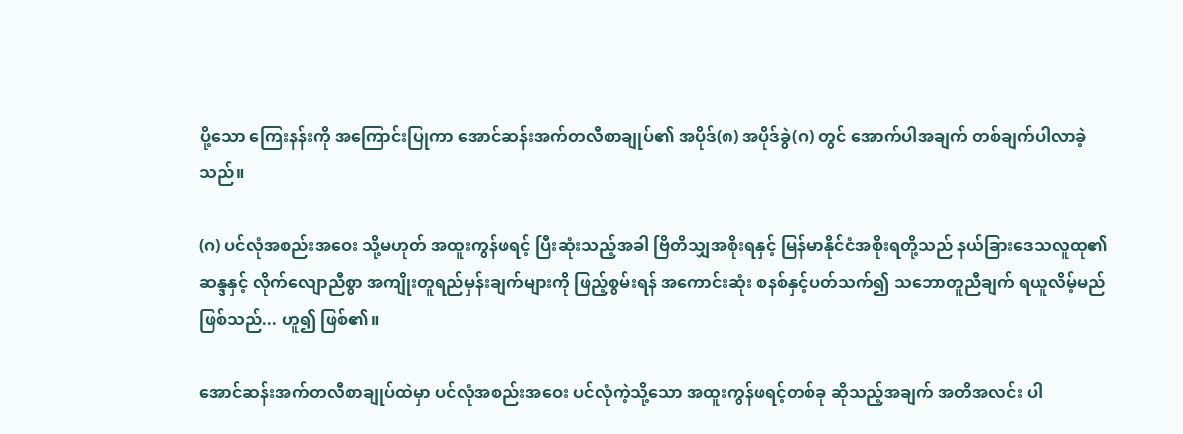ပို့သော ကြေးနန်းကို အကြောင်းပြုကာ အောင်ဆန်းအက်တလီစာချုပ်၏ အပိုဒ်(၈) အပိုဒ်ခွဲ(ဂ) တွင် အောက်ပါအချက် တစ်ချက်ပါလာခဲ့သည်။

(ဂ) ပင်လုံအစည်းအဝေး သို့မဟုတ် အထူးကွန်ဖရင့် ပြီးဆုံးသည့်အခါ ဗြိတိသျှအစိုးရနှင့် မြန်မာနိုင်ငံအစိုးရတို့သည် နယ်ခြားဒေသလူထု၏ ဆန္ဒနှင့် လိုက်လျောညီစွာ အကျိုးတူရည်မှန်းချက်များကို ဖြည့်စွမ်းရန် အကောင်းဆုံး စနစ်နှင့်ပတ်သက်၍ သဘောတူညီချက် ရယူလိမ့်မည် ဖြစ်သည်... ဟူ၍ ဖြစ်၏။

အောင်ဆန်းအက်တလီစာချုပ်ထဲမှာ ပင်လုံအစည်းအဝေး ပင်လုံကဲ့သို့သော အထူးကွန်ဖရင့်တစ်ခု ဆိုသည့်အချက် အတိအလင်း ပါ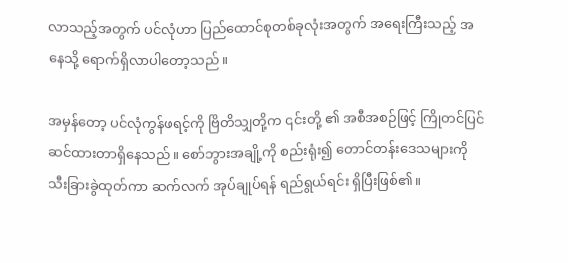လာသည့်အတွက် ပင်လုံဟာ ပြည်ထောင်စုတစ်ခုလုံးအတွက် အရေးကြီးသည့် အနေသို့ ရောက်ရှိလာပါတော့သည်။

အမှန်တော့ ပင်လုံကွန်ဖရင့်ကို ဗြိတိသျှတို့က ၎င်းတို့ ၏ အစီအစဉ်ဖြင့် ကြိုတင်ပြင်ဆင်ထားတာရှိနေသည်။ စော်ဘွားအချို့ကို စည်းရုံး၍ တောင်တန်းဒေသများကို သီးခြားခွဲထုတ်ကာ ဆက်လက် အုပ်ချုပ်ရန် ရည်ရွယ်ရင်း ရှိပြီးဖြစ်၏။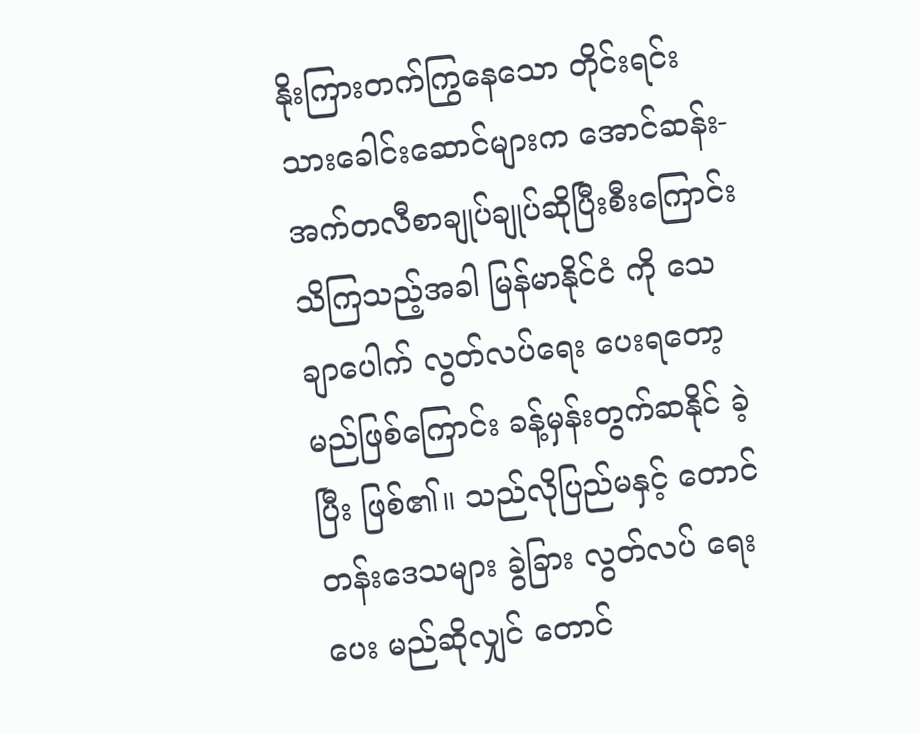နိုးကြားတက်ကြွနေသော တိုင်းရင်းသားခေါင်းဆောင်များက အောင်ဆန်း-အက်တလီစာချုပ်ချုပ်ဆိုပြီးစီးကြောင်း သိကြသည့်အခါ မြန်မာနိုင်ငံ ကို သေချာပေါက် လွတ်လပ်ရေး ပေးရတော့မည်ဖြစ်ကြောင်း ခန့်မှန်းတွက်ဆနိုင် ခဲ့ပြီး ဖြစ်၏။ သည်လိုပြည်မနှင့် တောင်တန်းဒေသများ ခွဲခြား လွတ်လပ် ရေးပေး မည်ဆိုလျှင် တောင်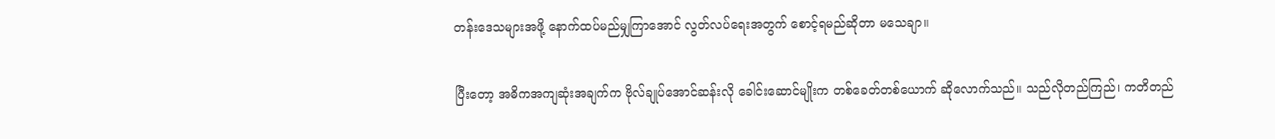တန်းဒေသများအဖို့ နောက်ထပ်မည်မျှကြာအောင် လွတ်လပ်ရေးအတွက် စောင့်ရမည်ဆိုတာ မသေချာ။

ပြီးတော့ အဓိကအကျဆုံးအချက်က ဗိုလ်ချုပ်အောင်ဆန်းလို ခေါင်းဆောင်မျိုးက တစ်ခေတ်တစ်ယောက် ဆိုလောက်သည်။ သည်လိုတည်ကြည်၊ ကတိတည်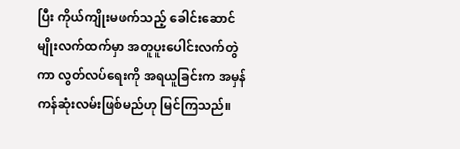ပြီး ကိုယ်ကျိုးမဖက်သည့် ခေါင်းဆောင်မျိုးလက်ထက်မှာ အတူပူးပေါင်းလက်တွဲကာ လွတ်လပ်ရေးကို အရယူခြင်းက အမှန်ကန်ဆုံးလမ်းဖြစ်မည်ဟု မြင်ကြသည်။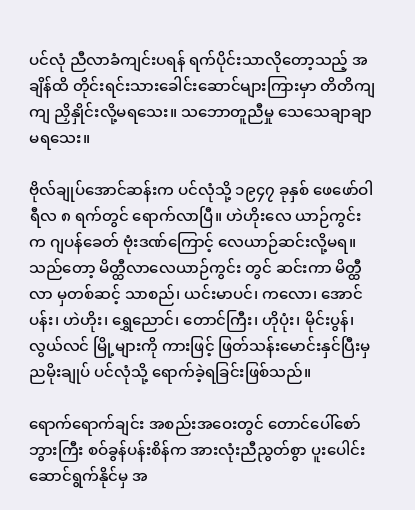ပင်လုံ ညီလာခံကျင်းပရန် ရက်ပိုင်းသာလိုတော့သည့် အချိန်ထိ တိုင်းရင်းသားခေါင်းဆောင်များကြားမှာ တိတိကျကျ ညှိနှိုင်းလို့မရသေး။ သဘောတူညီမှု သေသေချာချာ မရသေး။

ဗိုလ်ချုပ်အောင်ဆန်းက ပင်လုံသို့ ၁၉၄၇ ခုနှစ် ဖေဖော်ဝါရီလ ၈ ရက်တွင် ရောက်လာပြီ။ ဟဲဟိုးလေ ယာဉ်ကွင်းက ဂျပန်ခေတ် ဗုံးဒဏ်ကြောင့် လေယာဉ်ဆင်းလို့မရ။ သည်တော့ မိတ္ထီလာလေယာဉ်ကွင်း တွင် ဆင်းကာ မိတ္ထီလာ မှတစ်ဆင့် သာစည်၊ ယင်းမာပင်၊ ကလော၊ အောင်ပန်း၊ ဟဲဟိုး၊ ရွှေညောင်၊ တောင်ကြီး၊ ဟိုပုံး၊ မိုင်းပွန်၊ လွယ်လင် မြို့များကို ကားဖြင့် ဖြတ်သန်းမောင်းနှင်ပြီးမှ ညမိုးချုပ် ပင်လုံသို့ ရောက်ခဲ့ရခြင်းဖြစ်သည်။

ရောက်ရောက်ချင်း အစည်းအဝေးတွင် တောင်ပေါ်စော်ဘွားကြီး စဝ်ခွန်ပန်းစိန်က အားလုံးညီညွတ်စွာ ပူးပေါင်းဆောင်ရွက်နိုင်မှ အ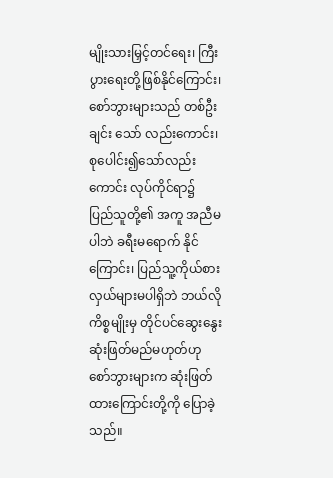မျိုးသားမြှင့်တင်ရေး၊ ကြီးပွားရေးတို့ဖြစ်နိုင်ကြောင်း၊ စော်ဘွားများသည် တစ်ဦးချင်း သော် လည်းကောင်း၊ စုပေါင်း၍သော်လည်းကောင်း လုပ်ကိုင်ရာ၌ ပြည်သူတို့၏ အကူ အညီမပါဘဲ ခရီးမရောက် နိုင်ကြောင်း၊ ပြည်သူ့ကိုယ်စားလှယ်များမပါရှိဘဲ ဘယ်လို ကိစ္စမျိုးမှ တိုင်ပင်ဆွေးနွေးဆုံးဖြတ်မည်မဟုတ်ဟု စော်ဘွားများက ဆုံးဖြတ်ထားကြောင်းတို့ကို ပြောခဲ့သည်။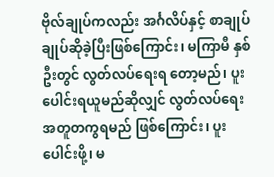ဗိုလ်ချုပ်ကလည်း အင်္ဂလိပ်နှင့် စာချုပ်ချုပ်ဆိုခဲ့ပြီးဖြစ်ကြောင်း၊ မကြာမီ နှစ်ဦးတွင် လွတ်လပ်ရေးရ တော့မည်၊ ပူးပေါင်းရယူမည်ဆိုလျှင် လွတ်လပ်ရေး အတူတကွရမည် ဖြစ်ကြောင်း၊ ပူးပေါင်းဖို့၊ မ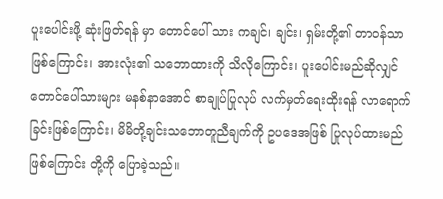ပူးပေါင်းဖို့ ဆုံးဖြတ်ရန် မှာ တောင်ပေါ် သား ကချင်၊ ချင်း၊ ရှမ်းတို့၏ တာဝန်သာဖြစ်ကြောင်း၊ အားလုံး၏ သဘောထားကို သိလိုကြောင်း၊ ပူးပေါင်းမည်ဆိုလျှင် တောင်ပေါ်သားများ မနစ်နာအောင် စာချုပ်ပြုလုပ် လက်မှတ်ရေးထိုးရန် လာရောက်ခြင်းဖြစ်ကြောင်း၊ မိမိတို့ချင်းသဘောတူညီချက်ကို ဥပဒေအဖြစ် ပြုလုပ်ထားမည်ဖြစ်ကြောင်း တို့ကို ပြောခဲ့သည်။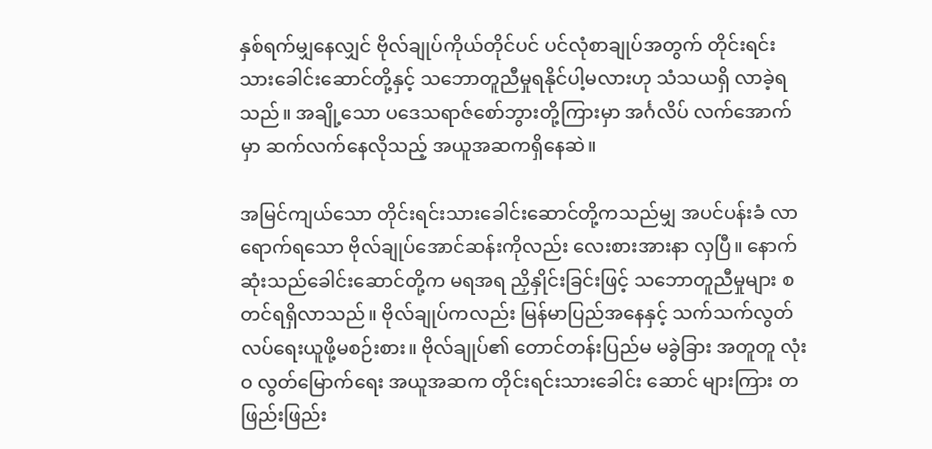နှစ်ရက်မျှနေလျှင် ဗိုလ်ချုပ်ကိုယ်တိုင်ပင် ပင်လုံစာချုပ်အတွက် တိုင်းရင်း သားခေါင်းဆောင်တို့နှင့် သဘောတူညီမှုရနိုင်ပါ့မလားဟု သံသယရှိ လာခဲ့ရသည်။ အချို့သော ပဒေသရာဇ်စော်ဘွားတို့ကြားမှာ အင်္ဂလိပ် လက်အောက်မှာ ဆက်လက်နေလိုသည့် အယူအဆကရှိနေဆဲ။

အမြင်ကျယ်သော တိုင်းရင်းသားခေါင်းဆောင်တို့ကသည်မျှ အပင်ပန်းခံ လာရောက်ရသော ဗိုလ်ချုပ်အောင်ဆန်းကိုလည်း လေးစားအားနာ လှပြီ။ နောက်ဆုံးသည်ခေါင်းဆောင်တို့က မရအရ ညှိနှိုင်းခြင်းဖြင့် သဘောတူညီမှုများ စတင်ရရှိလာသည်။ ဗိုလ်ချုပ်ကလည်း မြန်မာပြည်အနေနှင့် သက်သက်လွတ်လပ်ရေးယူဖို့မစဉ်းစား။ ဗိုလ်ချုပ်၏ တောင်တန်းပြည်မ မခွဲခြား အတူတူ လုံးဝ လွတ်မြောက်ရေး အယူအဆက တိုင်းရင်းသားခေါင်း ဆောင် များကြား တဖြည်းဖြည်း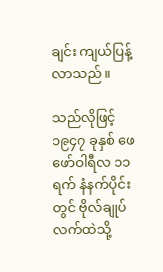ချင်း ကျယ်ပြန့်လာသည်။

သည်လိုဖြင့် ၁၉၄၇ ခုနှစ် ဖေဖော်ဝါရီလ ၁၁ ရက် နံနက်ပိုင်းတွင် ဗိုလ်ချုပ်လက်ထဲသို့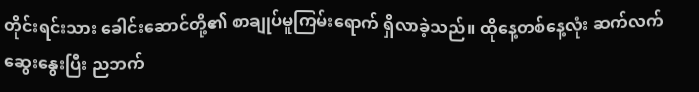တိုင်းရင်းသား ခေါင်းဆောင်တို့၏ စာချုပ်မူကြမ်းရောက် ရှိလာခဲ့သည်။ ထိုနေ့တစ်နေ့လုံး ဆက်လက်ဆွေးနွေးပြီး ညဘက်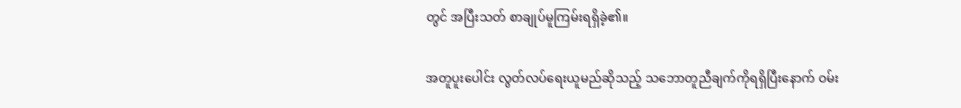တွင် အပြီးသတ် စာချုပ်မူကြမ်းရရှိခဲ့၏။

အတူပူးပေါင်း လွတ်လပ်ရေးယူမည်ဆိုသည့် သဘောတူညီချက်ကိုရရှိပြီးနောက် ဝမ်း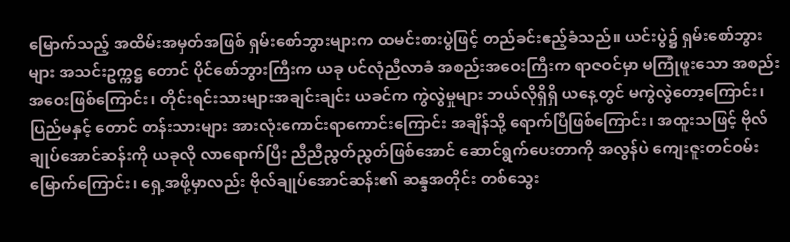မြောက်သည့် အထိမ်းအမှတ်အဖြစ် ရှမ်းစော်ဘွားများက ထမင်းစားပွဲဖြင့် တည်ခင်းဧည့်ခံသည်။ ယင်းပွဲ၌ ရှမ်းစော်ဘွားများ အသင်းဥက္ကဋ္ဌ တောင် ပိုင်စော်ဘွားကြီးက ယခု ပင်လုံညီလာခံ အစည်းအဝေးကြီးက ရာဇဝင်မှာ မကြုံဖူးသော အစည်းအဝေးဖြစ်ကြောင်း၊ တိုင်းရင်းသားများအချင်းချင်း ယခင်က ကွဲလွဲမှုများ ဘယ်လိုရှိရှိ ယနေ့တွင် မကွဲလွဲတော့ကြောင်း၊ ပြည်မနှင့် တောင် တန်းသားများ အားလုံးကောင်းရာကောင်းကြောင်း အချိန်သို့ ရောက်ပြီဖြစ်ကြောင်း၊ အထူးသဖြင့် ဗိုလ်ချုပ်အောင်ဆန်းကို ယခုလို လာရောက်ပြီး ညီညီညွတ်ညွတ်ဖြစ်အောင် ဆောင်ရွက်ပေးတာကို အလွန်ပဲ ကျေးဇူးတင်ဝမ်းမြောက်ကြောင်း၊ ရှေ့အဖို့မှာလည်း ဗိုလ်ချုပ်အောင်ဆန်း၏ ဆန္ဒအတိုင်း တစ်သွေး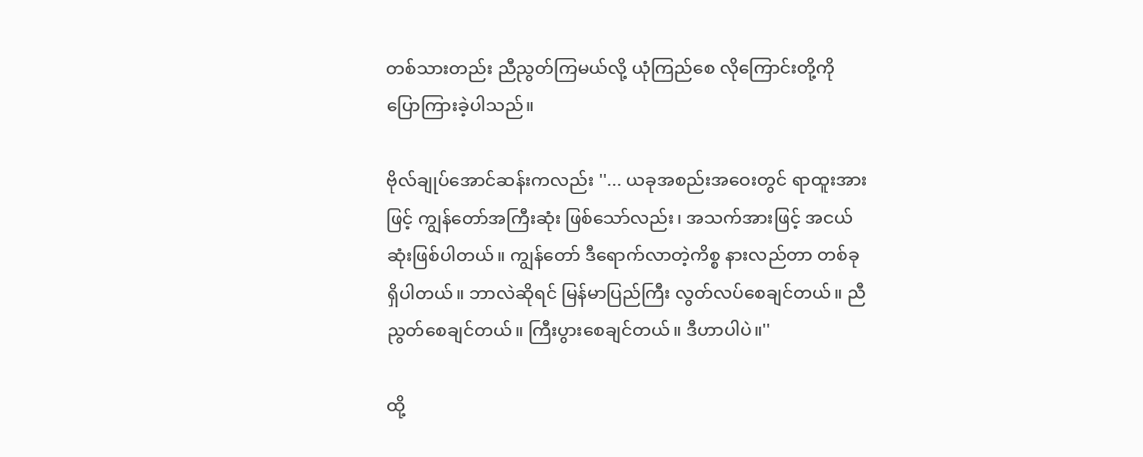တစ်သားတည်း ညီညွတ်ကြမယ်လို့ ယုံကြည်စေ လိုကြောင်းတို့ကို ပြောကြားခဲ့ပါသည်။

ဗိုလ်ချုပ်အောင်ဆန်းကလည်း ''... ယခုအစည်းအဝေးတွင် ရာထူးအားဖြင့် ကျွန်တော်အကြီးဆုံး ဖြစ်သော်လည်း၊ အသက်အားဖြင့် အငယ်ဆုံးဖြစ်ပါတယ်။ ကျွန်တော် ဒီရောက်လာတဲ့ကိစ္စ နားလည်တာ တစ်ခုရှိပါတယ်။ ဘာလဲဆိုရင် မြန်မာပြည်ကြီး လွတ်လပ်စေချင်တယ်။ ညီညွတ်စေချင်တယ်။ ကြီးပွားစေချင်တယ်။ ဒီဟာပါပဲ။''

ထို့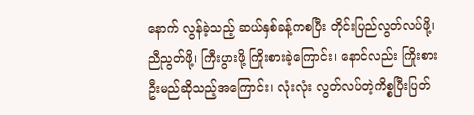နောက် လွန်ခဲ့သည့် ဆယ်နှစ်ခန့်ကစပြီး တိုင်းပြည်လွတ်လပ်ဖို့၊ ညီညွတ်ဖို့၊ ကြီးပွားဖို့ ကြိုးစားခဲ့ကြောင်း၊ နောင်လည်း ကြိုးစားဦးမည်ဆိုသည့်အကြောင်း၊ လုံးလုံး လွတ်လပ်တဲ့ကိစ္စပြီးပြတ်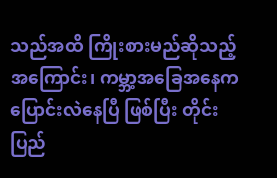သည်အထိ ကြိုးစားမည်ဆိုသည့်အကြောင်း၊ ကမ္ဘာ့အခြေအနေက ပြောင်းလဲနေပြီ ဖြစ်ပြီး တိုင်းပြည်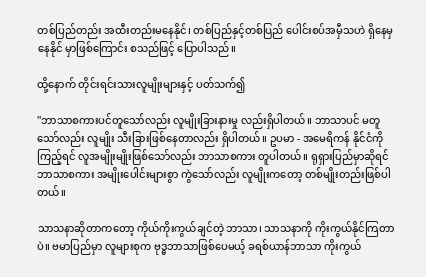တစ်ပြည်တည်း အထီးတည်းမနေနိုင်၊ တစ်ပြည်နှင့်တစ်ပြည် ပေါင်းစပ်အမှီသဟဲ ရှိနေမှ နေနိုင် မှာဖြစ်ကြောင်း စသည်ဖြင့် ပြောပါသည်။

ထို့နောက် တိုင်းရင်းသားလူမျိုးများနှင့် ပတ်သက်၍

''ဘာသာစကားပင်တူသော်လည်း လူမျိုးခြားနားမှု လည်းရှိပါတယ်။ ဘာသာပင် မတူသော်လည်း လူမျိုး သီးခြားဖြစ်နေတာလည်း ရှိပါတယ်။ ဥပမာ - အမေရိကန် နိုင်ငံကိုကြည့်ရင် လူအမျိုးမျိုးဖြစ်သော်လည်း ဘာသာစကား တူပါတယ်။ ရုရှားပြည်မှာဆိုရင် ဘာသာစကား အမျိုးပေါင်းများစွာ ကွဲသော်လည်း လူမျိုးကတော့ တစ်မျိုးတည်းဖြစ်ပါတယ်။

သာသနာဆိုတာကတော့ ကိုယ်ကိုးကွယ်ချင်တဲ့ ဘာသာ၊ သာသနာကို ကိုးကွယ်နိုင်ကြတာပဲ။ ဗမာပြည်မှာ လူများစုက ဗုဒ္ဓဘာသာဖြစ်ပေမယ့် ခရစ်ယာန်ဘာသာ ကိုးကွယ်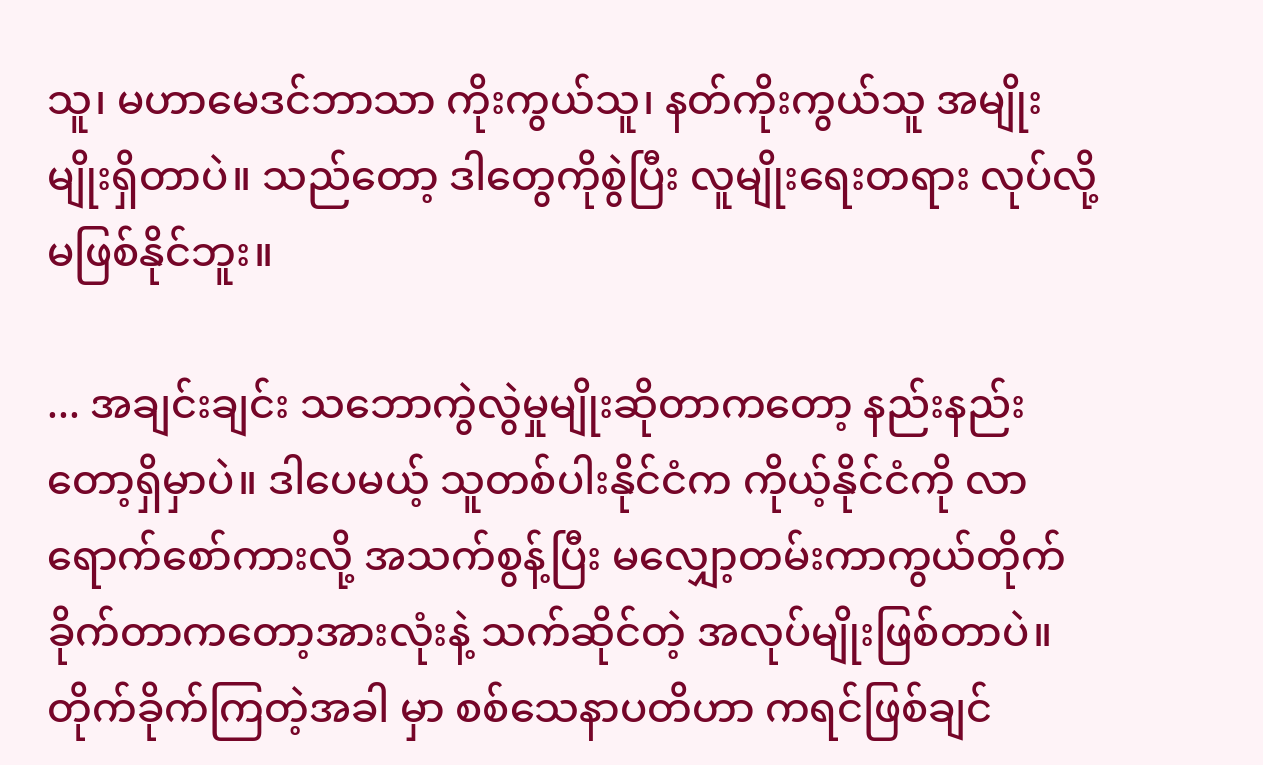သူ၊ မဟာမေဒင်ဘာသာ ကိုးကွယ်သူ၊ နတ်ကိုးကွယ်သူ အမျိုးမျိုးရှိတာပဲ။ သည်တော့ ဒါတွေကိုစွဲပြီး လူမျိုးရေးတရား လုပ်လို့ မဖြစ်နိုင်ဘူး။

... အချင်းချင်း သဘောကွဲလွဲမှုမျိုးဆိုတာကတော့ နည်းနည်းတော့ရှိမှာပဲ။ ဒါပေမယ့် သူတစ်ပါးနိုင်ငံက ကိုယ့်နိုင်ငံကို လာရောက်စော်ကားလို့ အသက်စွန့်ပြီး မလျှော့တမ်းကာကွယ်တိုက်ခိုက်တာကတော့အားလုံးနဲ့ သက်ဆိုင်တဲ့ အလုပ်မျိုးဖြစ်တာပဲ။ တိုက်ခိုက်ကြတဲ့အခါ မှာ စစ်သေနာပတိဟာ ကရင်ဖြစ်ချင်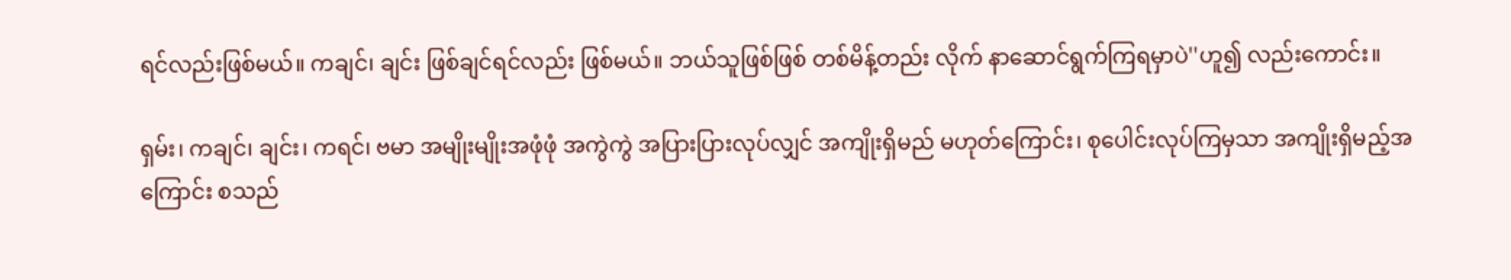ရင်လည်းဖြစ်မယ်။ ကချင်၊ ချင်း ဖြစ်ချင်ရင်လည်း ဖြစ်မယ်။ ဘယ်သူဖြစ်ဖြစ် တစ်မိန့်တည်း လိုက် နာဆောင်ရွက်ကြရမှာပဲ''ဟူ၍ လည်းကောင်း။

ရှမ်း၊ ကချင်၊ ချင်း၊ ကရင်၊ ဗမာ အမျိုးမျိုးအဖုံဖုံ အကွဲကွဲ အပြားပြားလုပ်လျှင် အကျိုးရှိမည် မဟုတ်ကြောင်း၊ စုပေါင်းလုပ်ကြမှသာ အကျိုးရှိမည့်အကြောင်း စသည်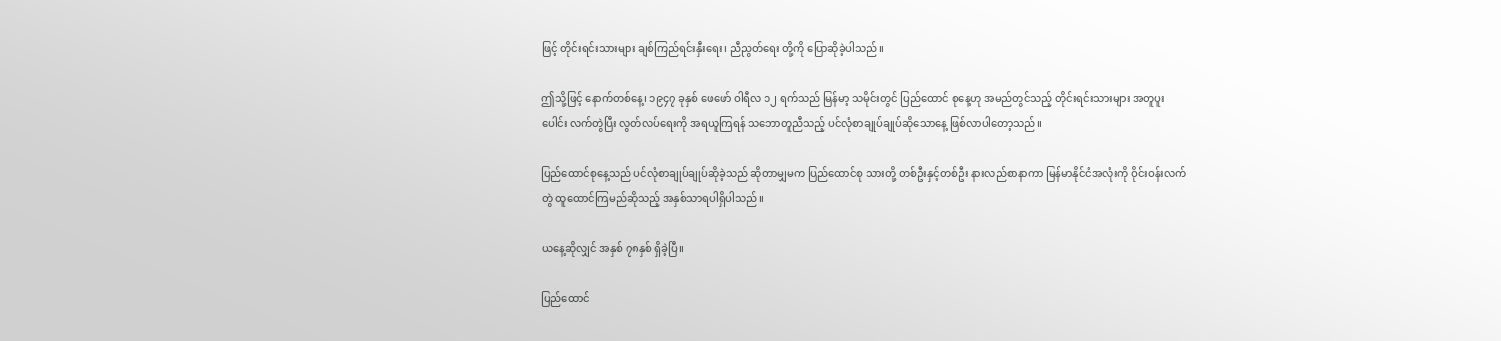ဖြင့် တိုင်းရင်းသားများ ချစ်ကြည်ရင်းနှီးရေး၊ ညီညွတ်ရေး တို့ကို ပြောဆိုခဲ့ပါသည်။

ဤသို့ဖြင့် နောက်တစ်နေ့၊ ၁၉၄၇ ခုနှစ် ဖေဖော် ဝါရီလ ၁၂ ရက်သည် မြန်မာ့ သမိုင်းတွင် ပြည်ထောင် စုနေ့ဟု အမည်တွင်သည့် တိုင်းရင်းသားများ အတူပူးပေါင်း လက်တွဲပြီး လွတ်လပ်ရေးကို အရယူကြရန် သဘောတူညီသည့် ပင်လုံစာချုပ်ချုပ်ဆိုသောနေ့ ဖြစ်လာပါတော့သည်။

ပြည်ထောင်စုနေ့သည် ပင်လုံစာချုပ်ချုပ်ဆိုခဲ့သည် ဆိုတာမျှမက ပြည်ထောင်စု သားတို့ တစ်ဦးနှင့်တစ်ဦး နားလည်စာနာကာ မြန်မာနိုင်ငံအလုံးကို ဝိုင်းဝန်းလက်တွဲ ထူထောင်ကြမည်ဆိုသည့် အနှစ်သာရပါရှိပါသည်။

ယနေ့ဆိုလျှင် အနှစ် ၇၈နှစ် ရှိခဲ့ပြီ။

ပြည်ထောင်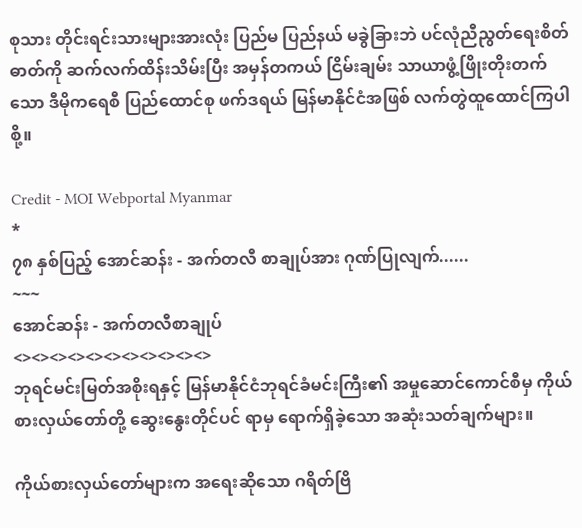စုသား တိုင်းရင်းသားများအားလုံး ပြည်မ ပြည်နယ် မခွဲခြားဘဲ ပင်လုံညီညွတ်ရေးစိတ်ဓာတ်ကို ဆက်လက်ထိန်းသိမ်းပြီး အမှန်တကယ် ငြိမ်းချမ်း သာယာဖွံ့ဖြိုးတိုးတက်သော ဒီမိုကရေစီ ပြည်ထောင်စု ဖက်ဒရယ် မြန်မာနိုင်ငံအဖြစ် လက်တွဲထူထောင်ကြပါစို့။

Credit - MOI Webportal Myanmar
*
၇၈ နှစ်ပြည့် အောင်ဆန်း - အက်တလီ စာချုပ်အား ဂုဏ်ပြုလျက်......
~~~
အောင်ဆန်း - အက်တလီစာချုပ်
<><><><><><><><><><><>
ဘုရင်မင်းမြတ်အစိုးရနှင့် မြန်မာနိုင်ငံဘုရင်ခံမင်းကြီး၏ အမှုဆောင်ကောင်စီမှ ကိုယ်စားလှယ်တော်တို့ ဆွေးနွေးတိုင်ပင် ရာမှ ရောက်ရှိခဲ့သော အဆုံးသတ်ချက်များ။

ကိုယ်စားလှယ်တော်များက အရေးဆိုသော ဂရိတ်ဗြိ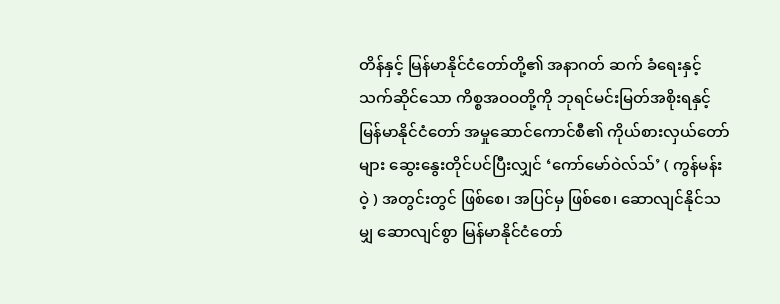တိန်နှင့် မြန်မာနိုင်ငံတော်တို့၏ အနာဂတ် ဆက် ခံရေးနှင့် သက်ဆိုင်သော ကိစ္စအဝဝတို့ကို ဘုရင်မင်းမြတ်အစိုးရနှင့် မြန်မာနိုင်ငံတော် အမှုဆောင်ကောင်စီ၏ ကိုယ်စားလှယ်တော်များ ဆွေးနွေးတိုင်ပင်ပြီးလျှင် ‘ကော်မော်ဝဲလ်သ်’ ( ကွန်မန်းဝဲ့ ) အတွင်းတွင် ဖြစ်စေ၊ အပြင်မှ ဖြစ်စေ၊ ဆောလျင်နိုင်သမျှ ဆောလျင်စွာ မြန်မာနိုင်ငံတော်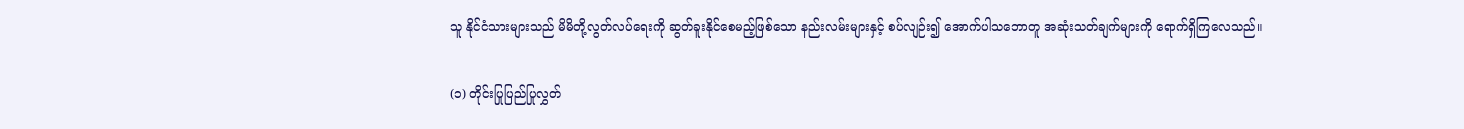သူ နိုင်ငံသားများသည် မိမိတို့လွတ်လပ်ရေးကို ဆွတ်ခူးနိုင်စေမည့်ဖြစ်သော နည်းလမ်းများနှင့် စပ်လျဉ်း၍ အောက်ပါသဘောတူ အဆုံးသတ်ချက်များကို ရောက်ရှိကြလေသည်။

(၁) တိုင်းပြုပြည်ပြုလွှတ်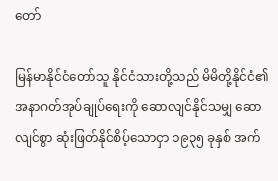တော်

မြန်မာနိုင်ငံတော်သူ နိုင်ငံသားတို့သည် မိမိတို့နိုင်ငံ၏ အနာဂတ်အုပ်ချုပ်ရေးကို ဆောလျင်နိုင်သမျှ ဆောလျင်စွာ ဆုံးဖြတ်နိုင်စိပ့်သောငှာ ၁၉၃၅ ခုနှစ် အက်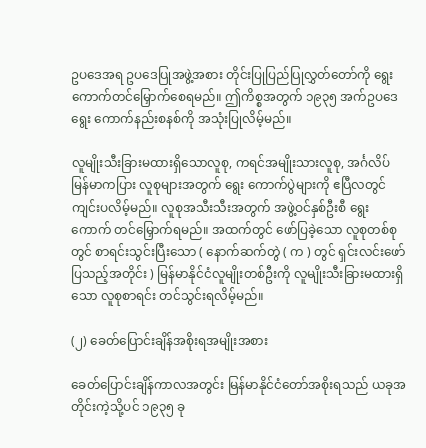ဥပဒေအရ ဥပဒေပြုအဖွဲ့အစား တိုင်းပြုပြည်ပြုလွှတ်တော်ကို ရွေးကောက်တင်မြှောက်စေရမည်။ ဤကိစ္စအတွက် ၁၉၃၅ အက်ဥပဒေ ရွေး ကောက်နည်းစနစ်ကို အသုံးပြုလိမ့်မည်။

လူမျိုးသီးခြားမထားရှိသောလူစု, ကရင်အမျိုးသားလူစု, အင်္ဂလိပ် မြန်မာကပြား လူစုများအတွက် ရွေး ကောက်ပွဲများကို ဧပြီလတွင် ကျင်းပလိမ့်မည်။ လူစုအသီးသီးအတွက် အဖွဲ့ဝင်နှစ်ဦးစီ ရွေးကောက် တင်မြှောက်ရမည်။ အထက်တွင် ဖော်ပြခဲ့သော လူစုတစ်စုတွင် စာရင်းသွင်းပြီးသော ( နောက်ဆက်တွဲ ( က ) တွင် ရှင်းလင်းဖော်ပြသည့်အတိုင်း ) မြန်မာနိုင်ငံလူမျိုးတစ်ဦးကို လူမျိုးသီးခြားမထားရှိသော လူစုစာရင်း တင်သွင်းရလိမ့်မည်။

(၂) ခေတ်ပြောင်းချိန်အစိုးရအမျိုးအစား

ခေတ်ပြောင်းချိန်ကာလအတွင်း မြန်မာနိုင်ငံတော်အစိုးရသည် ယခုအတိုင်းကဲ့သို့ပင် ၁၉၃၅ ခု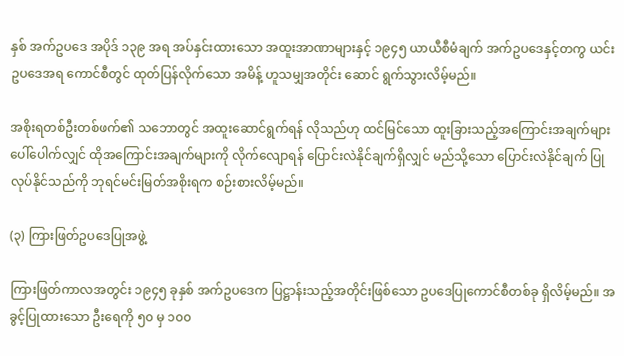နှစ် အက်ဥပဒေ အပိုဒ် ၁၃၉ အရ အပ်နှင်းထားသော အထူးအာဏာများနှင့် ၁၉၄၅ ယာယီစီမံချက် အက်ဥပဒေနှင့်တကွ ယင်းဥပဒေအရ ကောင်စီတွင် ထုတ်ပြန်လိုက်သော အမိန့် ဟူသမျှအတိုင်း ဆောင် ရွက်သွားလိမ့်မည်။

အစိုးရတစ်ဦးတစ်ဖက်၏ သဘောတွင် အထူးဆောင်ရွက်ရန် လိုသည်ဟု ထင်မြင်သော ထူးခြားသည့်အကြောင်းအချက်များ ပေါ်ပေါက်လျှင် ထိုအကြောင်းအချက်များကို လိုက်လျောရန် ပြောင်းလဲနိုင်ချက်ရှိလျှင် မည်သို့သော ပြောင်းလဲနိုင်ချက် ပြုလုပ်နိုင်သည်ကို ဘုရင်မင်းမြတ်အစိုးရက စဉ်းစားလိမ့်မည်။

(၃) ကြားဖြတ်ဥပဒေပြုအဖွဲ့

ကြားဖြတ်ကာလအတွင်း ၁၉၄၅ ခုနှစ် အက်ဥပဒေက ပြဋ္ဌာန်းသည့်အတိုင်းဖြစ်သော ဥပဒေပြုကောင်စီတစ်ခု ရှိလိမ့်မည်။ အခွင့်ပြုထားသော ဦးရေကို ၅၀ မှ ၁၀၀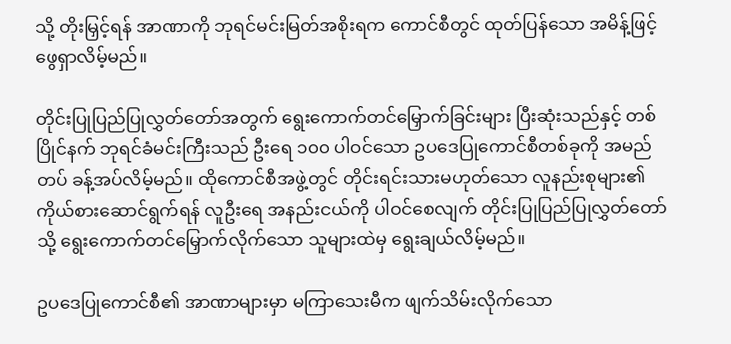သို့ တိုးမြှင့်ရန် အာဏာကို ဘုရင်မင်းမြတ်အစိုးရက ကောင်စီတွင် ထုတ်ပြန်သော အမိန့်ဖြင့် ဖွေရှာလိမ့်မည်။

တိုင်းပြုပြည်ပြုလွှတ်တော်အတွက် ရွေးကောက်တင်မြှောက်ခြင်းများ ပြီးဆုံးသည်နှင့် တစ်ပြိုင်နက် ဘုရင်ခံမင်းကြီးသည် ဦးရေ ၁၀၀ ပါဝင်သော ဥပဒေပြုကောင်စီတစ်ခုကို အမည်တပ် ခန့်အပ်လိမ့်မည်။ ထိုကောင်စီအဖွဲ့တွင် တိုင်းရင်းသားမဟုတ်သော လူနည်းစုများ၏ ကိုယ်စားဆောင်ရွက်ရန် လူဦးရေ အနည်းငယ်ကို ပါဝင်စေလျက် တိုင်းပြုပြည်ပြုလွှတ်တော်သို့ ရွေးကောက်တင်မြှောက်လိုက်သော သူများထဲမှ ရွေးချယ်လိမ့်မည်။

ဥပဒေပြုကောင်စီ၏ အာဏာများမှာ မကြာသေးမီက ဖျက်သိမ်းလိုက်သော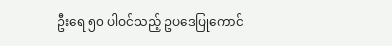ဦးရေ ၅၀ ပါဝင်သည့် ဥပဒေပြုကောင်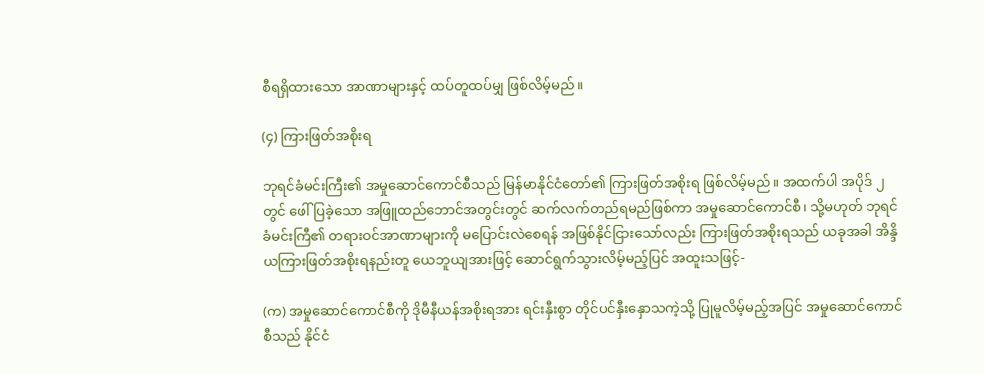စီရရှိထားသော အာဏာများနှင့် ထပ်တူထပ်မျှ ဖြစ်လိမ့်မည်။

(၄) ကြားဖြတ်အစိုးရ

ဘုရင်ခံမင်းကြီး၏ အမှုဆောင်ကောင်စီသည် မြန်မာနိုင်ငံတော်၏ ကြားဖြတ်အစိုးရ ဖြစ်လိမ့်မည်။ အထက်ပါ အပိုဒ် ၂ တွင် ဖေါ်ပြခဲ့သော အဖြူထည်ဘောင်အတွင်းတွင် ဆက်လက်တည်ရမည်ဖြစ်ကာ အမှုဆောင်ကောင်စီ၊ သို့မဟုတ် ဘုရင်ခံမင်းကြီ၏ တရားဝင်အာဏာများကို မပြောင်းလဲစေရန် အဖြစ်နိုင်ငြားသော်လည်း ကြားဖြတ်အစိုးရသည် ယခုအခါ အိန္ဒိယကြားဖြတ်အစိုးရနည်းတူ ယေဘူယျအားဖြင့် ဆောင်ရွက်သွားလိမ့်မည့်ပြင် အထူးသဖြင့်-

(က) အမှုဆောင်ကောင်စီကို ဒိုမီနီယန်အစိုးရအား ရင်းနှီးစွာ တိုင်ပင်နှီးနှောသကဲ့သို့ ပြုမူလိမ့်မည့်အပြင် အမှုဆောင်ကောင်စီသည် နိုင်ငံ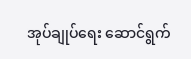အုပ်ချုပ်ရေး ဆောင်ရွက်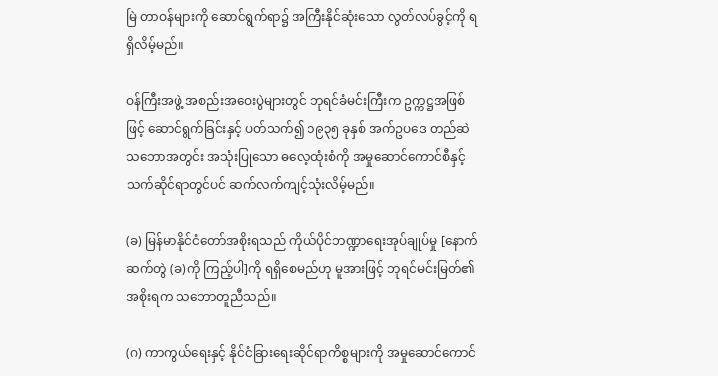မြဲ တာဝန်များကို ဆောင်ရွက်ရာ၌ အကြီးနိုင်ဆုံးသော လွတ်လပ်ခွင့်ကို ရရှိလိမ့်မည်။

ဝန်ကြီးအဖွဲ့ အစည်းအဝေးပွဲများတွင် ဘုရင်ခံမင်းကြီးက ဥက္ကဋ္ဌအဖြစ်ဖြင့် ဆောင်ရွက်ခြင်းနှင့် ပတ်သက်၍ ၁၉၃၅ ခုနှစ် အက်ဥပဒေ တည်ဆဲသဘောအတွင်း အသုံးပြုသော ဓလေ့ထုံးစံကို အမှုဆောင်ကောင်စီနှင့် သက်ဆိုင်ရာတွင်ပင် ဆက်လက်ကျင့်သုံးလိမ့်မည်။

(ခ) မြန်မာနိုင်ငံတော်အစိုးရသည် ကိုယ်ပိုင်ဘဏ္ဍာရေးအုပ်ချုပ်မှု [နောက်ဆက်တွဲ (ခ)ကို ကြည့်ပါ]ကို ရရှိစေမည်ဟု မူအားဖြင့် ဘုရင်မင်းမြတ်၏ အစိုးရက သဘောတူညီသည်။

(ဂ) ကာကွယ်ရေးနှင့် နိုင်ငံခြားရေးဆိုင်ရာကိစ္စများကို အမှုဆောင်ကောင်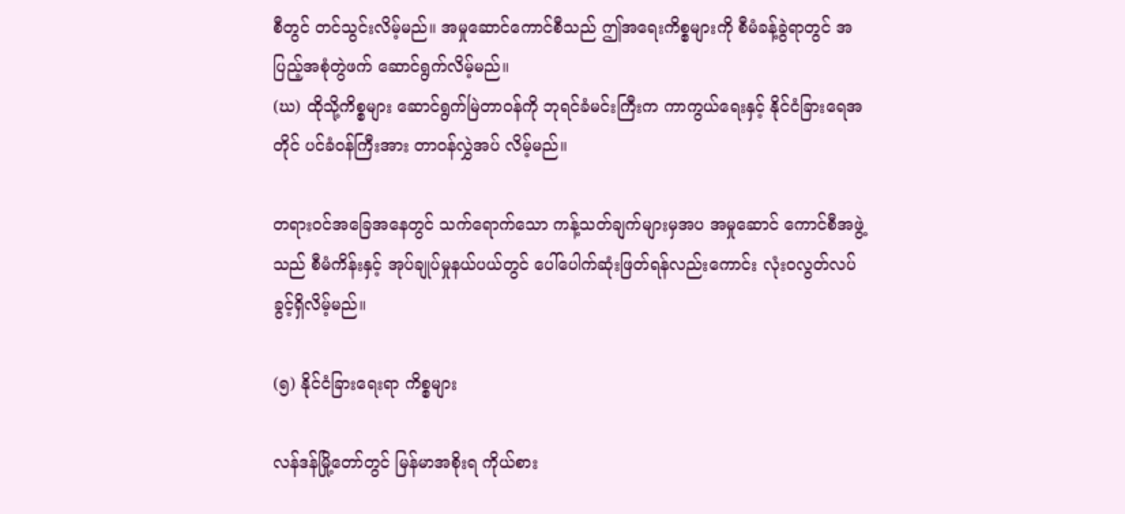စီတွင် တင်သွင်းလိမ့်မည်။ အမှုဆောင်ကောင်စီသည် ဤအရေးကိစ္စများကို စီမံခန့်ခွဲရာတွင် အပြည့်အစုံတွဲဖက် ဆောင်ရွက်လိမ့်မည်။
(ဃ) ထိုသို့ကိစ္စများ ဆောင်ရွက်မြဲတာဝန်ကို ဘုရင်ခံမင်းကြီးက ကာကွယ်ရေးနှင့် နိုင်ငံခြားရေအတိုင် ပင်ခံဝန်ကြီးအား တာဝန်လွှဲအပ် လိမ့်မည်။

တရားဝင်အခြေအနေတွင် သက်ရောက်သော ကန့်သတ်ချက်များမှအပ အမှုဆောင် ကောင်စီအဖွဲ့သည် စီမံကိန်းနှင့် အုပ်ချုပ်မှုနယ်ပယ်တွင် ပေါ်ပေါက်ဆုံးဖြတ်ရန်လည်းကောင်း လုံးဝလွတ်လပ်ခွင့်ရှိလိမ့်မည်။

(၅) နိုင်ငံခြားရေးရာ ကိစ္စများ

လန်ဒန်မြို့တော်တွင် မြန်မာအစိုးရ ကိုယ်စား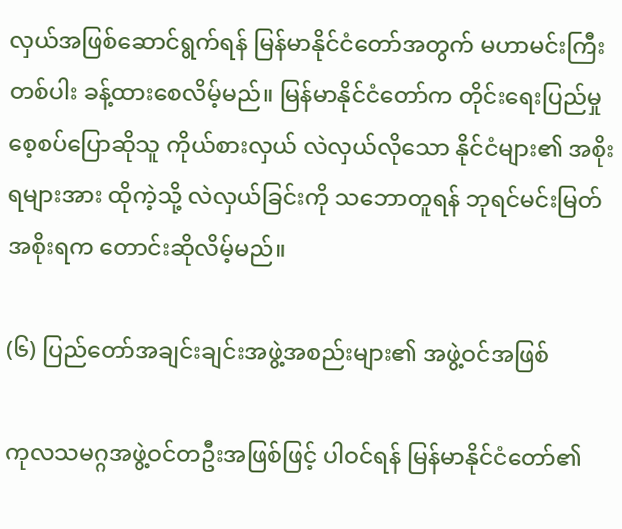လှယ်အဖြစ်ဆောင်ရွက်ရန် မြန်မာနိုင်ငံတော်အတွက် မဟာမင်းကြီးတစ်ပါး ခန့်ထားစေလိမ့်မည်။ မြန်မာနိုင်ငံတော်က တိုင်းရေးပြည်မှု စေ့စပ်ပြောဆိုသူ ကိုယ်စားလှယ် လဲလှယ်လိုသော နိုင်ငံများ၏ အစိုးရများအား ထိုကဲ့သို့ လဲလှယ်ခြင်းကို သဘောတူရန် ဘုရင်မင်းမြတ်အစိုးရက တောင်းဆိုလိမ့်မည်။

(၆) ပြည်တော်အချင်းချင်းအဖွဲ့အစည်းများ၏ အဖွဲ့ဝင်အဖြစ်

ကုလသမဂ္ဂအဖွဲ့ဝင်တဦးအဖြစ်ဖြင့် ပါဝင်ရန် မြန်မာနိုင်ငံတော်၏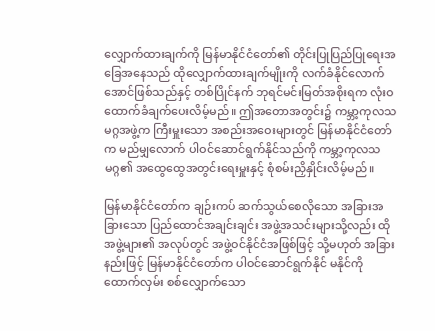လျှောက်ထားချက်ကို မြန်မာနိုင်ငံတော်၏ တိုင်းပြုပြည်ပြုရေးအခြေအနေသည် ထိုလျှောက်ထားချက်မျိုးကို လက်ခံနိုင်လောက်အောင်ဖြစ်သည်နှင့် တစ်ပြိုင်နက် ဘုရင်မင်းမြတ်အစိုးရက လုံးဝ ထောက်ခံချက်ပေးလိမ့်မည်။ ဤအတောအတွင်း၌ ကမ္ဘာ့ကုလသမဂ္ဂအဖွဲ့က ကြီးမှူးသော အစည်းအဝေးများတွင် မြန်မာနိုင်ငံတော်က မည်မျှလောက် ပါဝင်ဆောင်ရွက်နိုင်သည်ကို ကမ္ဘာ့ကုလသမဂ္ဂ၏ အထွေထွေအတွင်းရေးမှူးနှင့် စုံစမ်းညှိနှိုင်းလိမ့်မည်။

မြန်မာနိုင်ငံတော်က ချဉ်းကပ် ဆက်သွယ်စေလိုသော အခြားအခြားသော ပြည်ထောင်အချင်းချင်း အဖွဲ့အသင်းများသို့လည်း ထိုအဖွဲ့များ၏ အလုပ်တွင် အဖွဲ့ဝင်နိုင်ငံအဖြစ်ဖြင့် သို့မဟုတ် အခြားနည်းဖြင့် မြန်မာနိုင်ငံတော်က ပါဝင်ဆောင်ရွက်နိုင် မနိုင်ကို ထောက်လှမ်း စစ်လျှောက်သော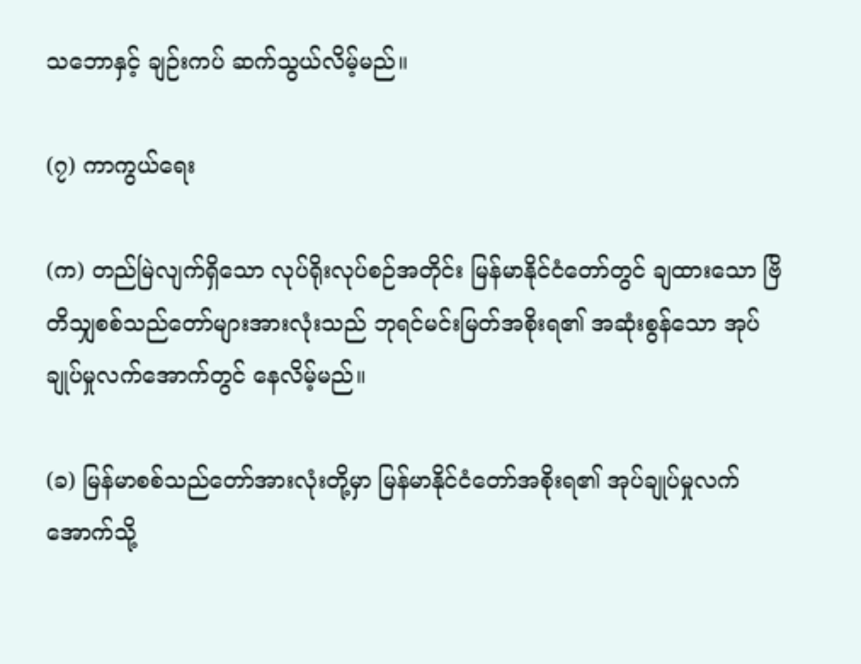သဘောနှင့် ချဉ်းကပ် ဆက်သွယ်လိမ့်မည်။

(၇) ကာကွယ်ရေး

(က) တည်မြဲလျက်ရှိသော လုပ်ရိုးလုပ်စဉ်အတိုင်း မြန်မာနိုင်ငံတော်တွင် ချထားသော ဗြိတိသျှစစ်သည်တော်များအားလုံးသည် ဘုရင်မင်းမြတ်အစိုးရ၏ အဆုံးစွန်သော အုပ်ချုပ်မှုလက်အောက်တွင် နေလိမ့်မည်။

(ခ) မြန်မာစစ်သည်တော်အားလုံးတို့မှာ မြန်မာနိုင်ငံတော်အစိုးရ၏ အုပ်ချုပ်မှုလက်အောက်သို့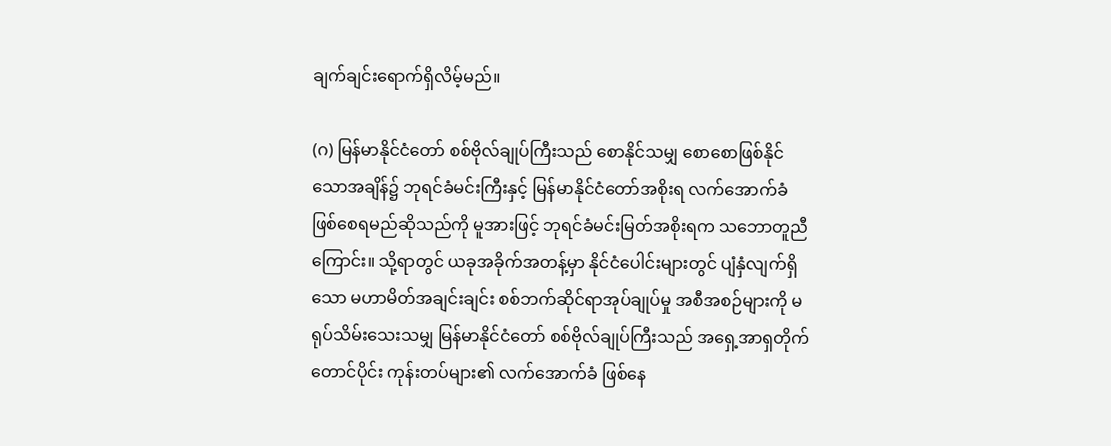ချက်ချင်းရောက်ရှိလိမ့်မည်။

(ဂ) မြန်မာနိုင်ငံတော် စစ်ဗိုလ်ချုပ်ကြီးသည် စောနိုင်သမျှ စောစောဖြစ်နိုင်သောအချိန်၌ ဘုရင်ခံမင်းကြီးနှင့် မြန်မာနိုင်ငံတော်အစိုးရ လက်အောက်ခံဖြစ်စေရမည်ဆိုသည်ကို မူအားဖြင့် ဘုရင်ခံမင်းမြတ်အစိုးရက သဘောတူညီကြောင်း။ သို့ရာတွင် ယခုအခိုက်အတန့်မှာ နိုင်ငံပေါင်းများတွင် ပျံနှံလျက်ရှိသော မဟာမိတ်အချင်းချင်း စစ်ဘက်ဆိုင်ရာအုပ်ချုပ်မှု အစီအစဉ်များကို မရုပ်သိမ်းသေးသမျှ မြန်မာနိုင်ငံတော် စစ်ဗိုလ်ချုပ်ကြီးသည် အရှေ့အာရှတိုက် တောင်ပိုင်း ကုန်းတပ်များ၏ လက်အောက်ခံ ဖြစ်နေ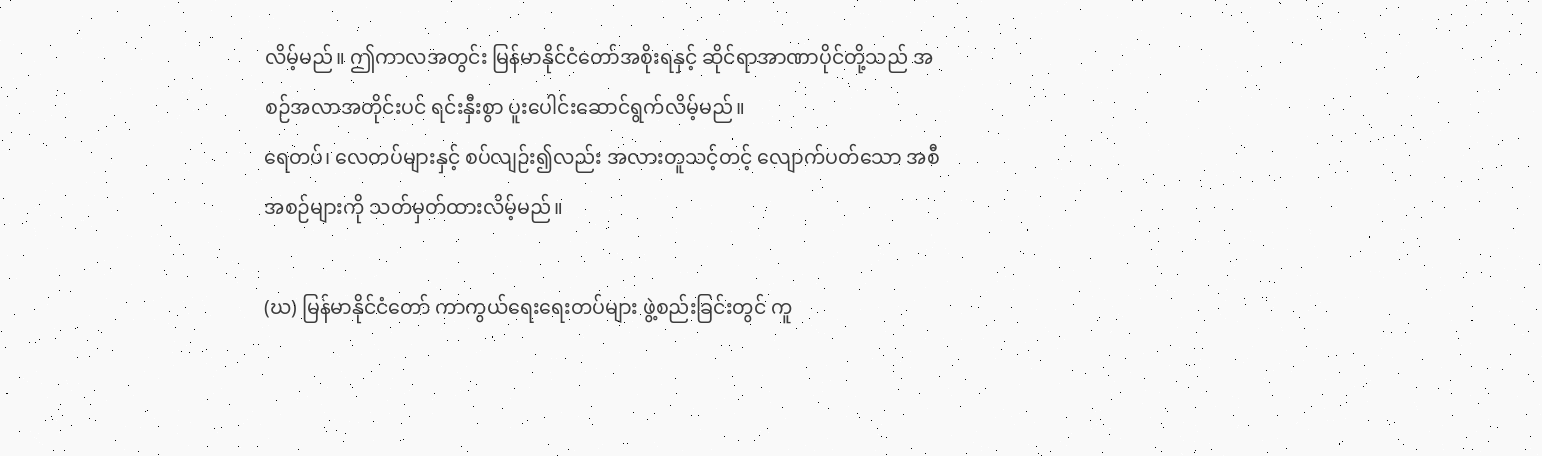လိမ့်မည်။ ဤကာလအတွင်း မြန်မာနိုင်ငံတော်အစိုးရနှင့် ဆိုင်ရာအာဏာပိုင်တို့သည် အစဉ်အလာအတိုင်းပင် ရင်းနှီးစွာ ပူးပေါင်းဆောင်ရွက်လိမ့်မည်။
ရေတပ်၊ လေတပ်များနှင့် စပ်လျဉ်း၍လည်း အလားတူသင့်တင့် လျောက်ပတ်သော အစီအစဉ်များကို သတ်မှတ်ထားလိမ့်မည်။

(ဃ) မြန်မာနိုင်ငံတော် ကာကွယ်ရေးရေးတပ်များ ဖွဲ့စည်းခြင်းတွင် ကူ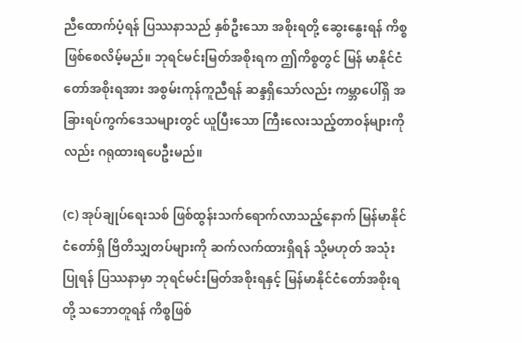ညီထောက်ပံ့ရန် ပြဿနာသည် နှစ်ဦးသော အစိုးရတို့ ဆွေးနွေးရန် ကိစ္စဖြစ်စေလိမ့်မည်။ ဘုရင်မင်းမြတ်အစိုးရက ဤကိစ္စတွင် မြန် မာနိုင်ငံတော်အစိုးရအား အစွမ်းကုန်ကူညီရန် ဆန္ဒရှိသော်လည်း ကမ္ဘာပေါ်ရှိ အခြားရပ်ကွက်ဒေသများတွင် ယူပြီးသော ကြီးလေးသည့်တာဝန်များကိုလည်း ဂရုထားရပေဦးမည်။

(င) အုပ်ချုပ်ရေးသစ် ဖြစ်ထွန်းသက်ရောက်လာသည့်နောက် မြန်မာနိုင်ငံတော်ရှိ ဗြိတိသျှတပ်များကို ဆက်လက်ထားရှိရန် သို့မဟုတ် အသုံးပြုရန် ပြဿနာမှာ ဘုရင်မင်းမြတ်အစိုးရနှင့် မြန်မာနိုင်ငံတော်အစိုးရတို့ သဘောတူရန် ကိစ္စဖြစ်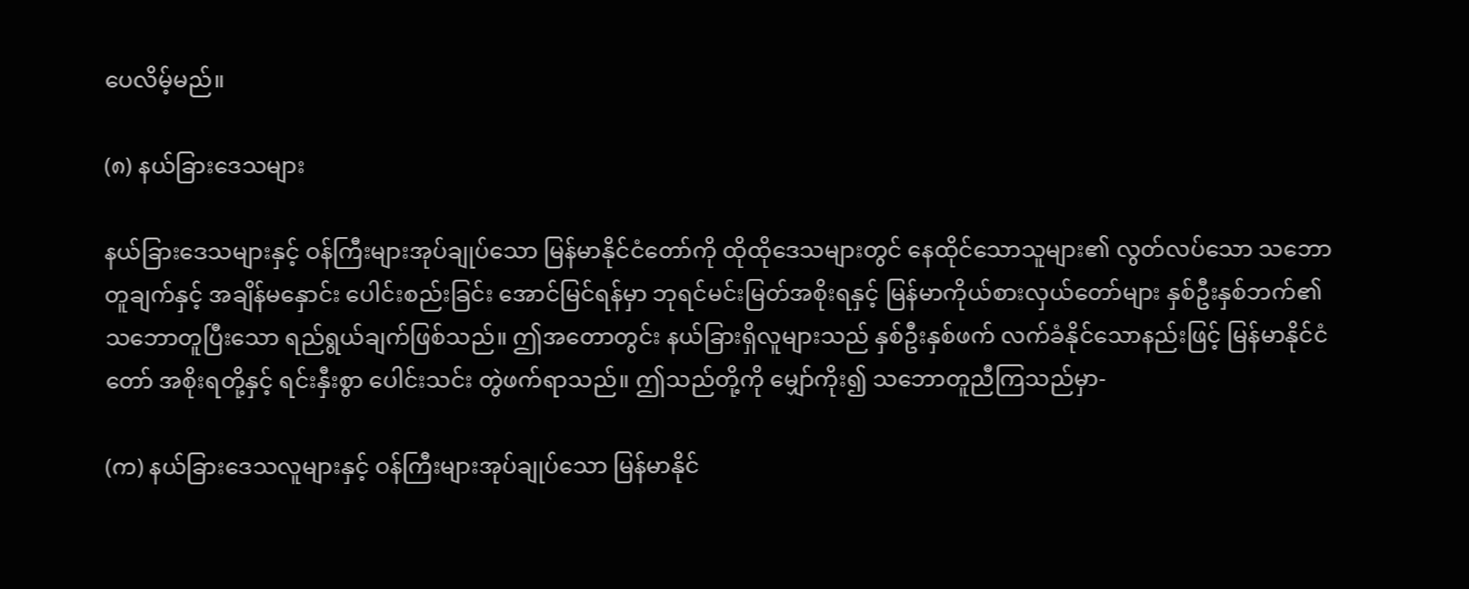ပေလိမ့်မည်။

(၈) နယ်ခြားဒေသများ

နယ်ခြားဒေသများနှင့် ဝန်ကြီးများအုပ်ချုပ်သော မြန်မာနိုင်ငံတော်ကို ထိုထိုဒေသများတွင် နေထိုင်သောသူများ၏ လွတ်လပ်သော သဘောတူချက်နှင့် အချိန်မနှောင်း ပေါင်းစည်းခြင်း အောင်မြင်ရန်မှာ ဘုရင်မင်းမြတ်အစိုးရနှင့် မြန်မာကိုယ်စားလှယ်တော်များ နှစ်ဦးနှစ်ဘက်၏ သဘောတူပြီးသော ရည်ရွယ်ချက်ဖြစ်သည်။ ဤအတောတွင်း နယ်ခြားရှိလူများသည် နှစ်ဦးနှစ်ဖက် လက်ခံနိုင်သောနည်းဖြင့် မြန်မာနိုင်ငံတော် အစိုးရတို့နှင့် ရင်းနှီးစွာ ပေါင်းသင်း တွဲဖက်ရာသည်။ ဤသည်တို့ကို မျှော်ကိုး၍ သဘောတူညီကြသည်မှာ-

(က) နယ်ခြားဒေသလူများနှင့် ဝန်ကြီးများအုပ်ချုပ်သော မြန်မာနိုင်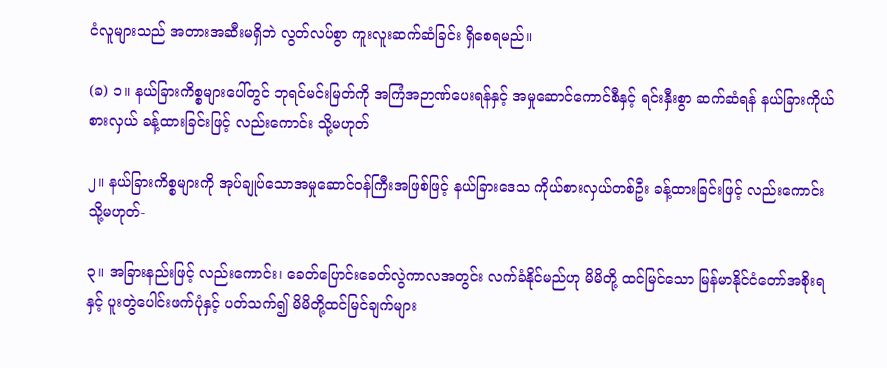ငံလူများသည် အတားအဆီးမရှိဘဲ လွတ်လပ်စွာ ကူးလူးဆက်ဆံခြင်း ရှိစေရမည်။

(ခ) ၁။ နယ်ခြားကိစ္စများပေါ်တွင် ဘုရင်မင်းမြတ်ကို အကြံအဉာဏ်ပေးရန်နှင့် အမှုဆောင်ကောင်စီနှင့် ရင်းနှီးစွာ ဆက်ဆံရန် နယ်ခြားကိုယ်စားလှယ် ခန့်ထားခြင်းဖြင့် လည်းကောင်း သို့မဟုတ်

၂။ နယ်ခြားကိစ္စများကို အုပ်ချုပ်သောအမှုဆောင်ဝန်ကြီးအဖြစ်ဖြင့် နယ်ခြားဒေသ ကိုယ်စားလှယ်တစ်ဦး ခန့်ထားခြင်းဖြင့် လည်းကောင်း သို့မဟုတ်-

၃။ အခြားနည်းဖြင့် လည်းကောင်း၊ ခေတ်ပြောင်းခေတ်လွဲကာလအတွင်း လက်ခံနိုင်မည်ဟု မိမိတို့ ထင်မြင်သော မြန်မာနိုင်ငံတော်အစိုးရနှင့် ပူးတွဲပေါင်းဖက်ပုံနှင့် ပတ်သက်၍ မိမိတို့ထင်မြင်ချက်များ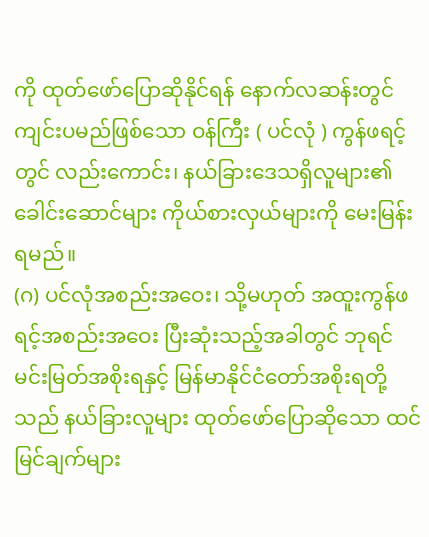ကို ထုတ်ဖော်ပြောဆိုနိုင်ရန် နောက်လဆန်းတွင် ကျင်းပမည်ဖြစ်သော ဝန်ကြီး ( ပင်လုံ ) ကွန်ဖရင့်တွင် လည်းကောင်း၊ နယ်ခြားဒေသရှိလူများ၏ ခေါင်းဆောင်များ ကိုယ်စားလှယ်များကို မေးမြန်းရမည်။
(ဂ) ပင်လုံအစည်းအဝေး၊ သို့မဟုတ် အထူးကွန်ဖရင့်အစည်းအဝေး ပြီးဆုံးသည့်အခါတွင် ဘုရင်မင်းမြတ်အစိုးရနှင့် မြန်မာနိုင်ငံတော်အစိုးရတို့သည် နယ်ခြားလူများ ထုတ်ဖော်ပြောဆိုသော ထင်မြင်ချက်များ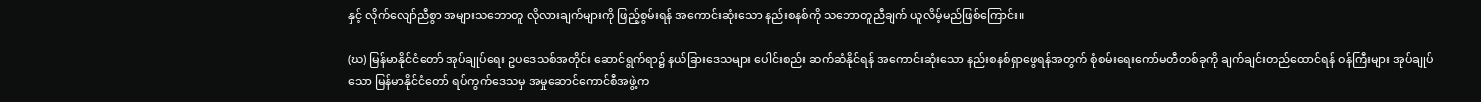နှင့် လိုက်လျော်ညီစွာ အများသဘောတူ လိုလားချက်များကို ဖြည့်စွမ်းရန် အကောင်းဆုံးသော နည်းစနစ်ကို သဘောတူညီချက် ယူလိမ့်မည်ဖြစ်ကြောင်း။

(ဃ) မြန်မာနိုင်ငံတော် အုပ်ချုပ်ရေး ဥပဒေသစ်အတိုင်း ဆောင်ရွက်ရာ၌ နယ်ခြားဒေသများ ပေါင်းစည်း ဆက်ဆံနိုင်ရန် အကောင်းဆုံးသော နည်းစနစ်ရှာဖွေရန်အတွက် စုံစမ်းရေးကော်မတီတစ်ခုကို ချက်ချင်းတည်ထောင်ရန် ဝန်ကြီးများ အုပ်ချုပ်သော မြန်မာနိုင်ငံတော် ရပ်ကွက်ဒေသမှ အမှုဆောင်ကောင်စီအဖွဲ့က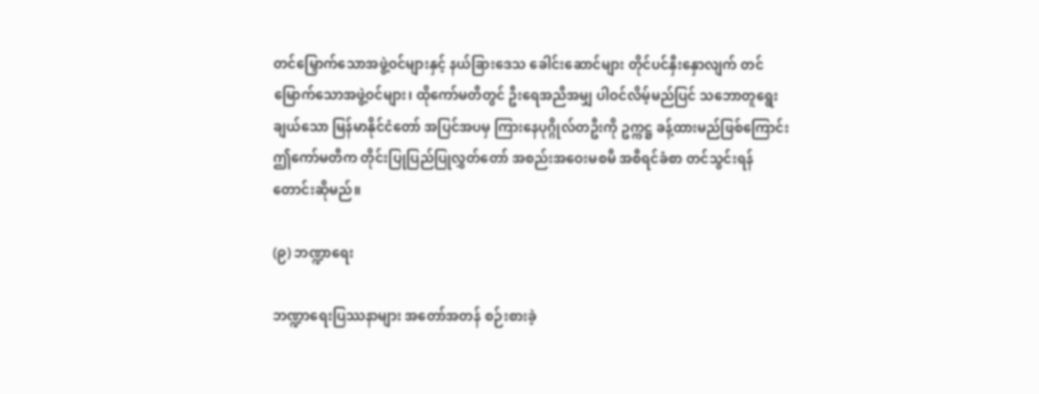တင်မြှောက်သောအဖွဲ့ဝင်များနှင့် နယ်ခြားဒေသ ခေါင်းဆောင်များ တိုင်ပင်နှီးနှောလျက် တင်မြောက်သောအဖွဲ့ဝင်များ၊ ထိုကော်မတီတွင် ဦးရေအညီအမျှ ပါဝင်လိမ့်မည်ပြင် သဘောတူရွေးချယ်သော မြန်မာနိုင်ငံတော် အပြင်အပမှ ကြားနေပုဂ္ဂိုလ်တဦးကို ဥက္ကဋ္ဌ ခန့်ထားမည်ဖြစ်ကြောင်း ဤကော်မတီက တိုင်းပြုပြည်ပြုလွှတ်တော် အစည်းအဝေးမစမီ အစီရင်ခံစာ တင်သွင်းရန် တောင်းဆိုမည်။

(၉) ဘဏ္ဍာရေး

ဘဏ္ဍာရေးပြဿနာများ အတော်အတန် စဉ်းစားခဲ့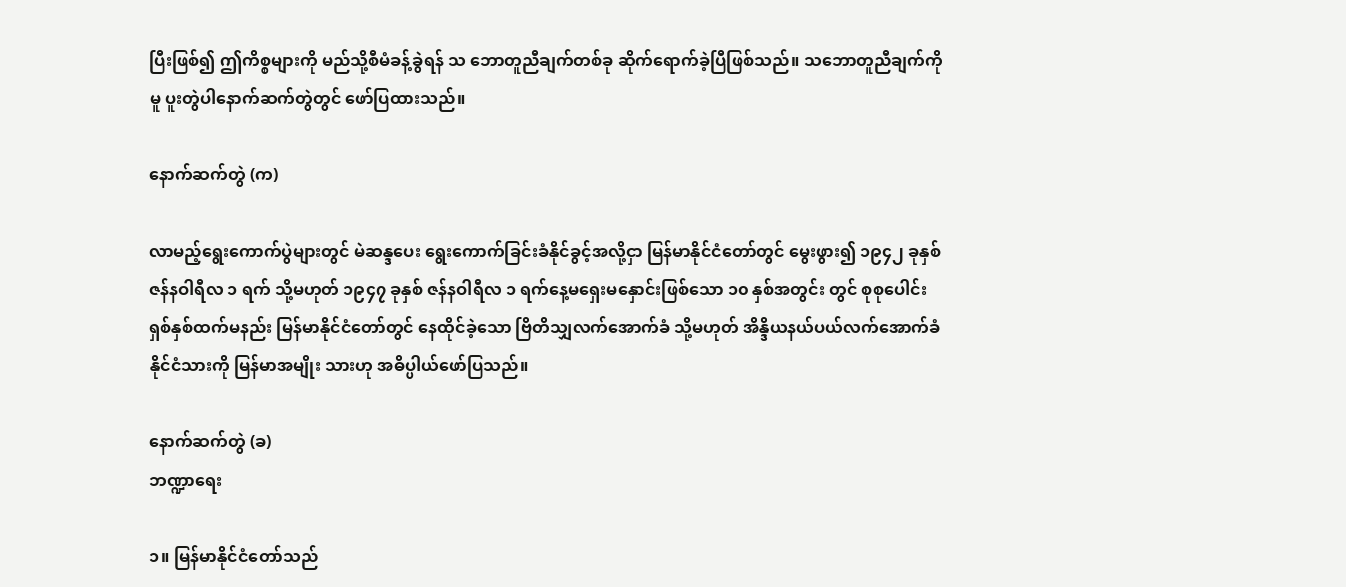ပြီးဖြစ်၍ ဤကိစ္စများကို မည်သို့စီမံခန့်ခွဲရန် သ ဘောတူညီချက်တစ်ခု ဆိုက်ရောက်ခဲ့ပြီဖြစ်သည်။ သဘောတူညီချက်ကိုမူ ပူးတွဲပါနောက်ဆက်တွဲတွင် ဖော်ပြထားသည်။

နောက်ဆက်တွဲ (က)

လာမည့်ရွေးကောက်ပွဲများတွင် မဲဆန္ဒပေး ရွေးကောက်ခြင်းခံနိုင်ခွင့်အလို့ငှာ မြန်မာနိုင်ငံတော်တွင် မွေးဖွား၍ ၁၉၄၂ ခုနှစ် ဇန်နဝါရီလ ၁ ရက် သို့မဟုတ် ၁၉၄၇ ခုနှစ် ဇန်နဝါရီလ ၁ ရက်နေ့မရှေးမနှောင်းဖြစ်သော ၁၀ နှစ်အတွင်း တွင် စုစုပေါင်း ရှစ်နှစ်ထက်မနည်း မြန်မာနိုင်ငံတော်တွင် နေထိုင်ခဲ့သော ဗြိတိသျှလက်အောက်ခံ သို့မဟုတ် အိန္ဒိယနယ်ပယ်လက်အောက်ခံ နိုင်ငံသားကို မြန်မာအမျိုး သားဟု အဓိပ္ပါယ်ဖော်ပြသည်။

နောက်ဆက်တွဲ (ခ)
ဘဏ္ဍာရေး

၁။ မြန်မာနိုင်ငံတော်သည်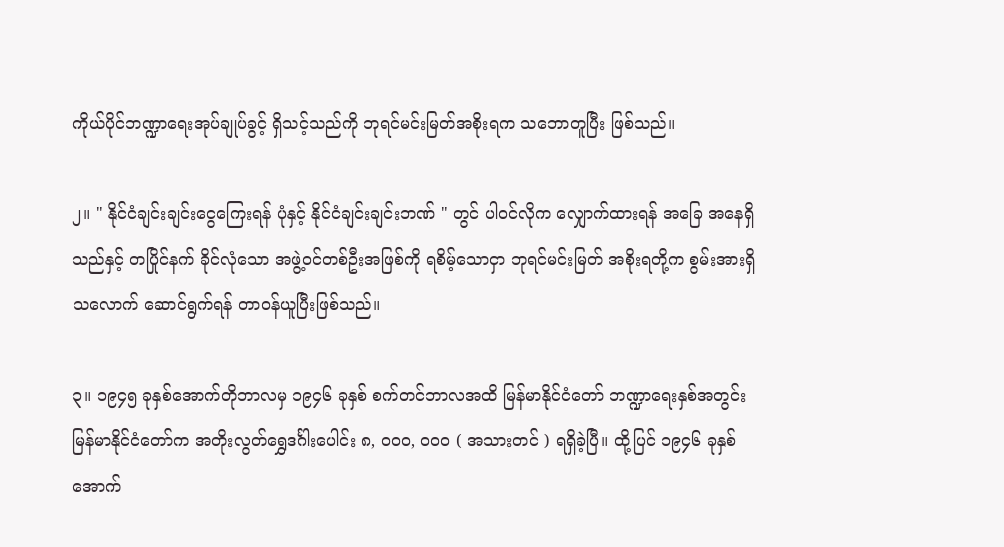ကိုယ်ပိုင်ဘဏ္ဍာရေးအုပ်ချုပ်ခွင့် ရှိသင့်သည်ကို ဘုရင်မင်းမြတ်အစိုးရက သဘောတူပြီး ဖြစ်သည်။

၂။ " နိုင်ငံချင်းချင်းငွေကြေးရန် ပုံနှင့် နိုင်ငံချင်းချင်းဘဏ် " တွင် ပါဝင်လိုက လျှောက်ထားရန် အခြေ အနေရှိသည်နှင့် တပြိုင်နက် ခိုင်လုံသော အဖွဲ့ဝင်တစ်ဦးအဖြစ်ကို ရစိမ့်သောငှာ ဘုရင်မင်းမြတ် အစိုးရတို့က စွမ်းအားရှိသလောက် ဆောင်ရွက်ရန် တာဝန်ယူပြီးဖြစ်သည်။

၃။ ၁၉၄၅ ခုနှစ်အောက်တိုဘာလမှ ၁၉၄၆ ခုနှစ် စက်တင်ဘာလအထိ မြန်မာနိုင်ငံတော် ဘဏ္ဍာရေးနှစ်အတွင်း မြန်မာနိုင်ငံတော်က အတိုးလွတ်ရွှေဒင်္ဂါးပေါင်း ၈, ၀၀၀, ၀၀၀ ( အသားတင် ) ရရှိခဲ့ပြီ။ ထို့ပြင် ၁၉၄၆ ခုနှစ် အောက်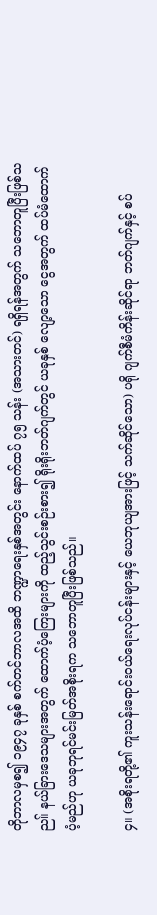တိုဘာလမှစ၍ ၁၉၄၇ ခုနှစ် စက်တင်ဘာလအထိ ဘဏ္ဍာရေးနှစ်အတွင်း နောက်ထပ် ၇၅ သန်း (အသားတင်) ရရှိရန်အတွက် သဘောတူပြီးဖြစ်သည။် နယ်ခြားဒေသများအတွက် ထောက်ပံ့ကြေးများကို ထည့်သွင်းစဉ်းစား၍ ရိုးရိုးဘတ်ဂျက်တွင် ယခုနှစ် လျော့သော ငွေအတွက် ထပ်မံထောက်ပံ့မည်ဟု ယခုဘုရင်မင်းမြတ်အစိုးရက သဘောတူပြီးဖြစ်သည်။

၄။ (အစိုးရတို့၏ ကူးသန်းရောင်းဝယ်ရေးလုပ်ငန်းများနှင့် ယေဘုယျအားဖြင့် သက်ဆိုင်သော) ပရို ဂျက်စီမံကိန်းဆိုင်ရာ ဘတ်ဂျက်နှင့် စပ်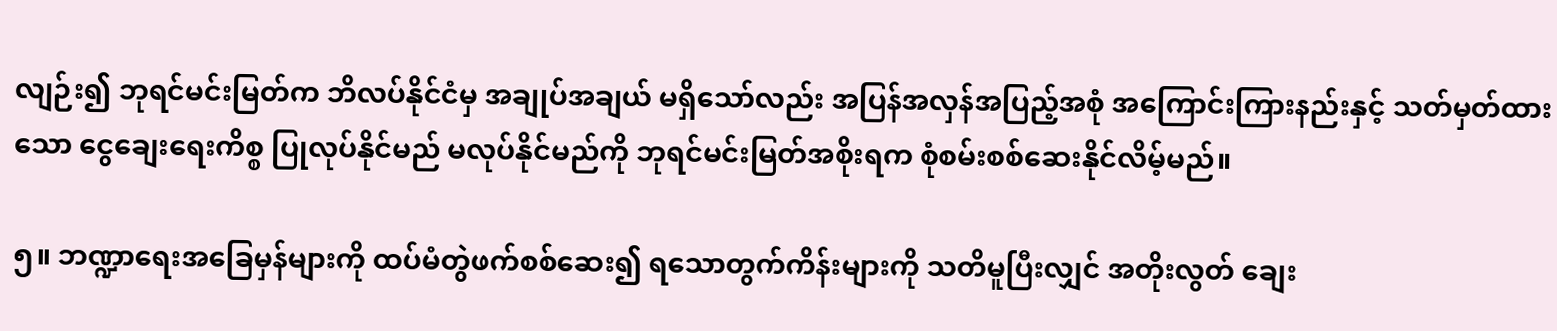လျဉ်း၍ ဘုရင်မင်းမြတ်က ဘိလပ်နိုင်ငံမှ အချုပ်အချယ် မရှိသော်လည်း အပြန်အလှန်အပြည့်အစုံ အကြောင်းကြားနည်းနှင့် သတ်မှတ်ထားသော ငွေချေးရေးကိစ္စ ပြုလုပ်နိုင်မည် မလုပ်နိုင်မည်ကို ဘုရင်မင်းမြတ်အစိုးရက စုံစမ်းစစ်ဆေးနိုင်လိမ့်မည်။

၅။ ဘဏ္ဍာရေးအခြေမှန်များကို ထပ်မံတွဲဖက်စစ်ဆေး၍ ရသောတွက်ကိန်းများကို သတိမူပြီးလျှင် အတိုးလွတ် ချေး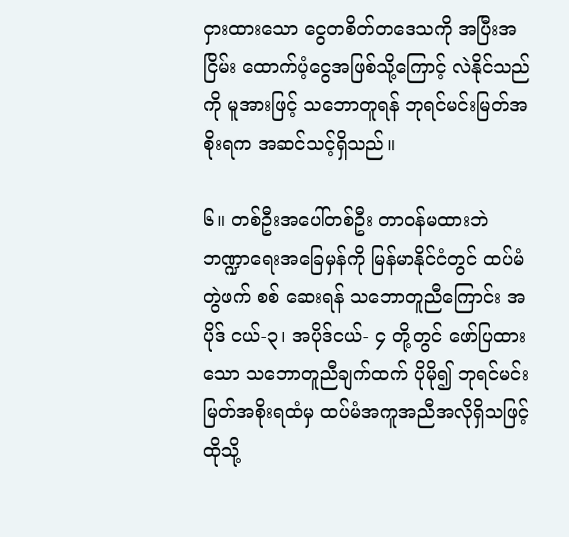ငှားထားသော ငွေတစိတ်တဒေသကို အပြီးအငြိမ်း ထောက်ပံ့ငွေအဖြစ်သို့ကြောင့် လဲနိုင်သည်ကို မူအားဖြင့် သဘောတူရန် ဘုရင်မင်းမြတ်အစိုးရက အဆင်သင့်ရှိသည်။

၆။ တစ်ဦးအပေါ်တစ်ဦး တာဝန်မထားဘဲ ဘဏ္ဍာရေးအခြေမှန်ကို မြန်မာနိုင်ငံတွင် ထပ်မံတွဲဖက် စစ် ဆေးရန် သဘောတူညီကြောင်း အပိုဒ် ငယ်-၃၊ အပိုဒ်ငယ်- ၄ တို့တွင် ဖော်ပြထားသော သဘောတူညီချက်ထက် ပိုမို၍ ဘုရင်မင်းမြတ်အစိုးရထံမှ ထပ်မံအကူအညီအလိုရှိသဖြင့် ထိုသို့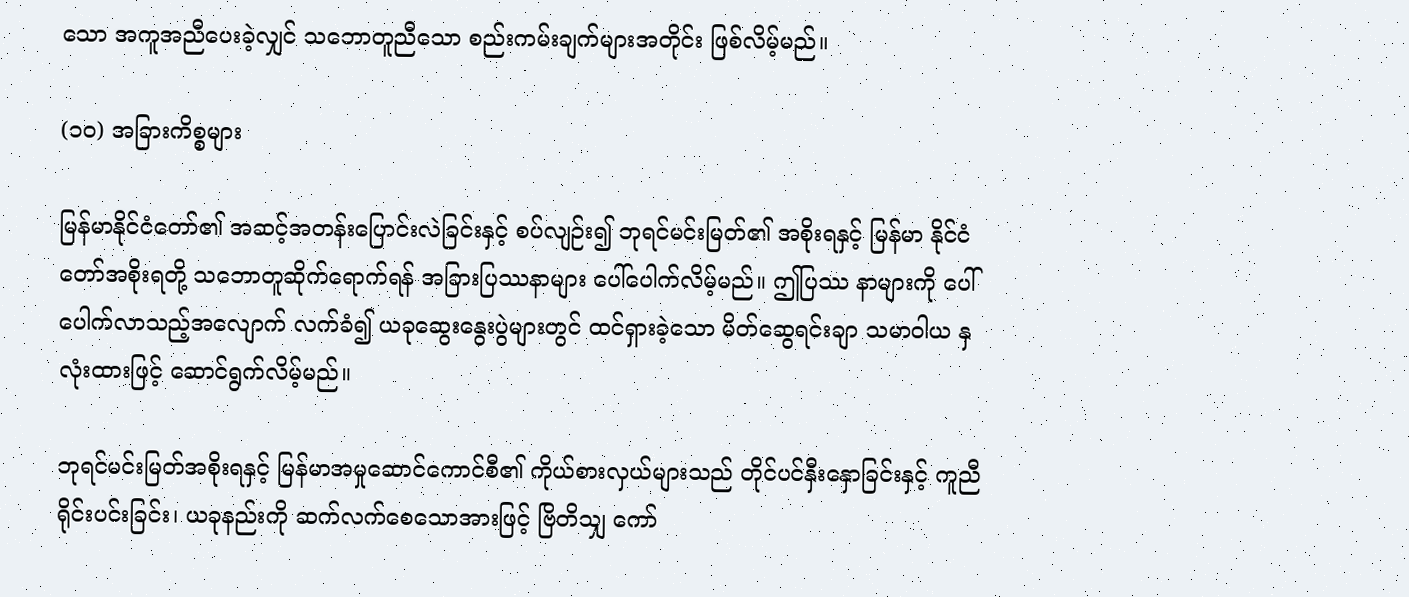သော အကူအညီပေးခဲ့လျှင် သဘောတူညီသော စည်းကမ်းချက်များအတိုင်း ဖြစ်လိမ့်မည်။

(၁၀) အခြားကိစ္စများ

မြန်မာနိုင်ငံတော်၏ အဆင့်အတန်းပြောင်းလဲခြင်းနှင့် စပ်လျဉ်း၍ ဘုရင်မင်းမြတ်၏ အစိုးရနှင့် မြန်မာ နိုင်ငံတော်အစိုးရတို့ သဘောတူဆိုက်ရောက်ရန် အခြားပြဿနာများ ပေါ်ပေါက်လိမ့်မည်။ ဤပြဿ နာများကို ပေါ်ပေါက်လာသည့်အလျောက် လက်ခံ၍ ယခုဆွေးနွေးပွဲများတွင် ထင်ရှားခဲ့သော မိတ်ဆွေရင်းချာ သမာဝါယ နှလုံးထားဖြင့် ဆောင်ရွက်လိမ့်မည်။

ဘုရင်မင်းမြတ်အစိုးရနှင့် မြန်မာအမှုဆောင်ကောင်စီ၏ ကိုယ်စားလှယ်များသည် တိုင်ပင်နှီးနှောခြင်းနှင့် ကူညီရိုင်းပင်းခြင်း၊ ယခုနည်းကို ဆက်လက်စေသောအားဖြင့် ဗြိတိသျှ ကော်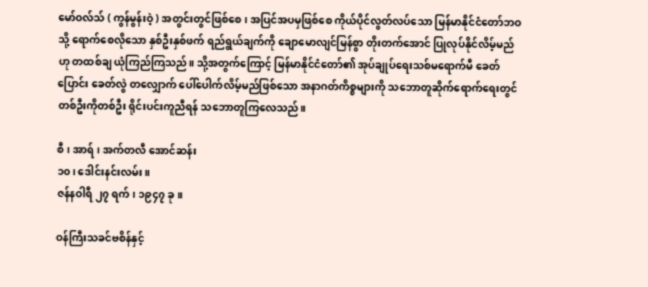မော်ဝလ်သ် ( ကွန်မွန်းဝဲ့ ) အတွင်းတွင်ဖြစ်စေ၊ အပြင်အပမှဖြစ်စေ ကိုယ်ပိုင်လွတ်လပ်သော မြန်မာနိုင်ငံတော်ဘဝသို့ ရောက်စေလိုသော နှစ်ဦးနှစ်ဖက် ရည်ရွယ်ချက်ကို ချောမောလျင်မြန်စွာ တိုးတက်အောင် ပြုလုပ်နိုင်လိမ့်မည် ဟု တထစ်ချ ယုံကြည်ကြသည်။ သို့အတွက်ကြောင့် မြန်မာနိုင်ငံတော်၏ အုပ်ချုပ်ရေးသစ်မရောက်မီ ခေတ်ပြောင်း ခေတ်လွဲ တလျှောက် ပေါ်ပေါက်လိမ့်မည်ဖြစ်သော အနာဂတ်ကိစ္စများကို သဘောတူဆိုက်ရောက်ရေးတွင် တစ်ဦးကိုတစ်ဦး ရိုင်းပင်းကူညီရန် သဘောတူကြလေသည်။

စီ၊ အာရ်၊ အက်တလီ အောင်ဆန်း
၁၀၊ ဒေါင်းနင်းလမ်း။
ဇန်နဝါရီ ၂၇ ရက်၊ ၁၉၄၇ ခု။

ဝန်ကြီးသခင်ဗစိန်နှင့်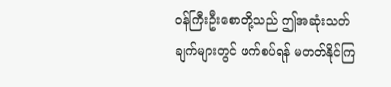ဝန်ကြီးဦးစောတို့သည် ဤအဆုံးသတ်ချက်များတွင် ဖက်စပ်ရန် မတတ်နိုင်ကြ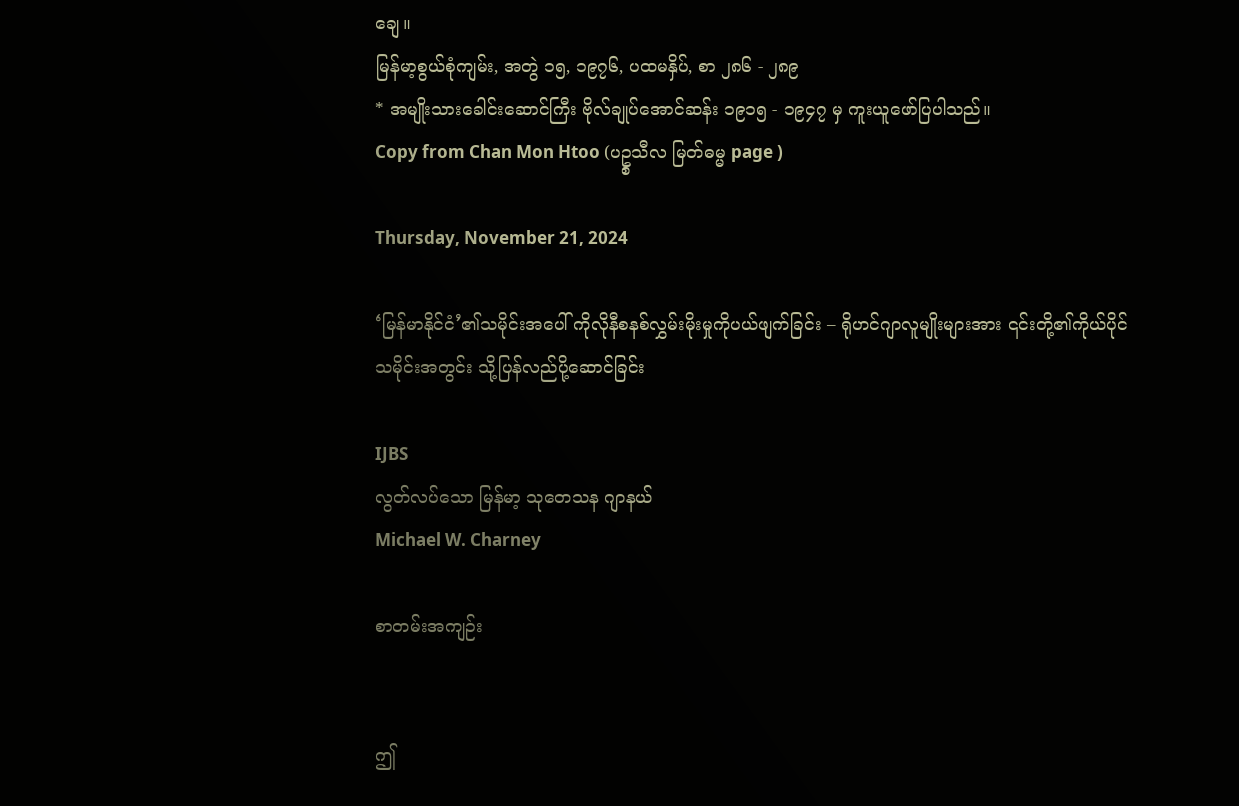ချေ။
မြန်မာ့စွယ်စုံကျမ်း, အတွဲ ၁၅, ၁၉၇၆, ပထမနှိပ်, စာ ၂၈၆ - ၂၈၉
* အမျိုးသားခေါင်းဆောင်ကြီး ဗိုလ်ချုပ်အောင်ဆန်း ၁၉၁၅ - ၁၉၄၇ မှ ကူးယူဖော်ပြပါသည်။
Copy from Chan Mon Htoo (ပဥ္စသီလ မြတ်ဓမ္မ page )

Thursday, November 21, 2024

‘မြန်မာနိုင်ငံ’၏သမိုင်းအပေါ် ကိုလိုနီစနစ်လွှမ်းမိုးမှုကိုပယ်ဖျက်ခြင်း – ရိုဟင်ဂျာလူမျိုးများအား ၎င်းတို့၏ကိုယ်ပိုင်သမိုင်းအတွင်း သို့ပြန်လည်ပို့ဆောင်ခြင်း

IJBS
လွတ်လပ်သော မြန်မာ့ သုတေသန ဂျာနယ်
Michael W. Charney

စာတမ်းအကျဉ်း


ဤ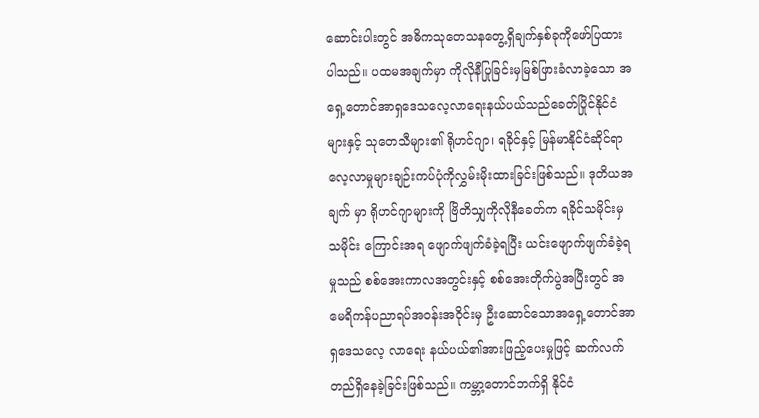ဆောင်းပါးတွင် အဓိကသုတေသနတွေ့ရှိချက်နှစ်ခုကိုဖော်ပြထား ပါသည်။ ပထမအချက်မှာ ကိုလိုနီပြုခြင်းမှမြစ်ဖြားခံလာခဲ့သော အရှေ့တောင်အာရှဒေသလေ့လာရေးနယ်ပယ်သည်ခေတ်ပြိုင်နိုင်ငံများနှင့် သုတေသီများ၏ ရိုဟင်ဂျာ၊ ရခိုင်နှင့် မြန်မာနိုင်ငံဆိုင်ရာ လေ့လာမှုများချဉ်းကပ်ပုံကိုလွှမ်းမိုးထားခြင်းဖြစ်သည်။ ဒုတိယအချက် မှာ ရိုဟင်ဂျာများကို ဗြိတိသျှကိုလိုနီခေတ်က ရခိုင်သမိုင်းမှ သမိုင်း ကြောင်းအရ ဖျောက်ဖျက်ခံခဲ့ရပြီး ယင်းဖျောက်ဖျက်ခံခဲ့ရမှုသည် စစ်အေးကာလအတွင်းနှင့် စစ်အေးတိုက်ပွဲအပြီးတွင် အမေရိကန်ပညာရပ်အဝန်းအဝိုင်းမှ ဦးဆောင်သောအရှေ့တောင်အာရှဒေသလေ့ လာရေး နယ်ပယ်၏အားဖြည့်ပေးမှုဖြင့် ဆက်လက်တည်ရှိနေခဲ့ခြင်းဖြစ်သည်။ ကမ္ဘာ့တောင်ဘက်ရှိ နိုင်ငံ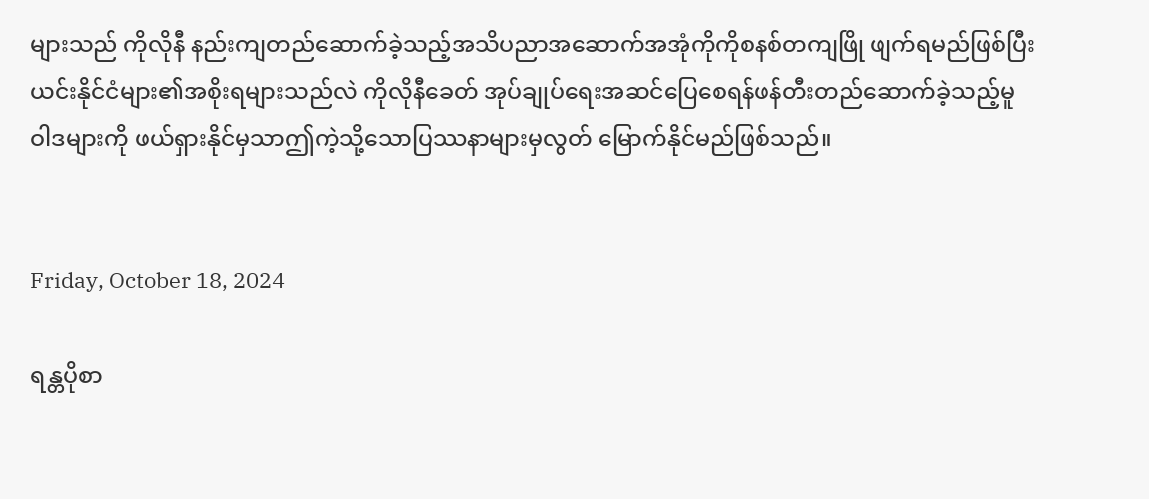များသည် ကိုလိုနီ နည်းကျတည်ဆောက်ခဲ့သည့်အသိပညာအဆောက်အအုံကိုကိုစနစ်တကျဖြို ဖျက်ရမည်ဖြစ်ပြီးယင်းနိုင်ငံများ၏အစိုးရများသည်လဲ ကိုလိုနီခေတ် အုပ်ချုပ်ရေးအဆင်ပြေစေရန်ဖန်တီးတည်ဆောက်ခဲ့သည့်မူဝါဒများကို ဖယ်ရှားနိုင်မှသာဤကဲ့သို့သောပြဿနာများမှလွတ် မြောက်နိုင်မည်ဖြစ်သည်။


Friday, October 18, 2024

ရန္တပိုစာ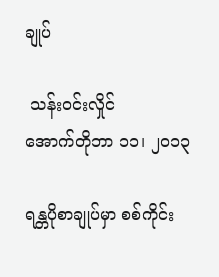ချုပ်

 သန်းဝင်းလှိုင်
အောက်တိုဘာ ၁၁၊ ၂၀၁၃

ရန္တပိုစာချုပ်မှာ စစ်ကိုင်း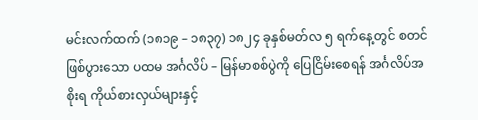မင်းလက်ထက် (၁၈၁၉ – ၁၈၃၇) ၁၈၂၄ ခုနှစ်မတ်လ ၅ ရက်နေ့တွင် စတင်ဖြစ်ပွားသော ပထမ အင်္ဂလိပ် – မြန်မာစစ်ပွဲကို ပြေငြိမ်းစေရန် အင်္ဂလိပ်အစိုးရ ကိုယ်စားလှယ်များနှင့်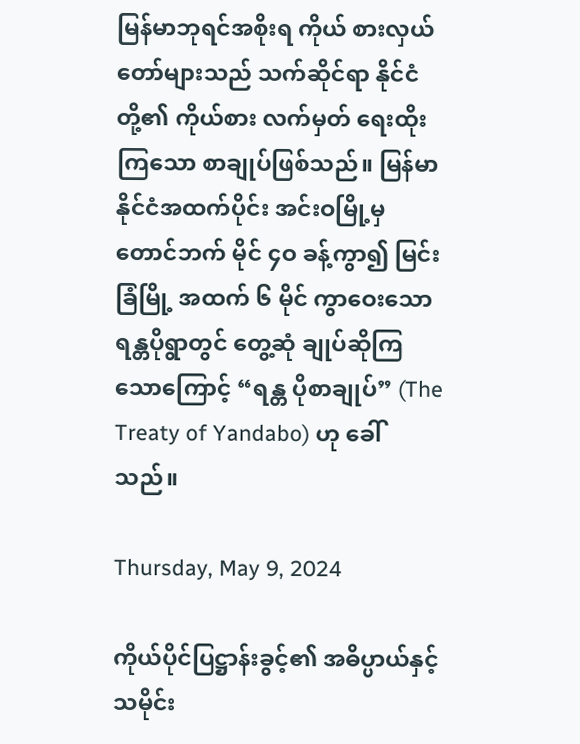မြန်မာဘုရင်အစိုးရ ကိုယ် စားလှယ်တော်များသည် သက်ဆိုင်ရာ နိုင်ငံတို့၏ ကိုယ်စား လက်မှတ် ရေးထိုးကြသော စာချုပ်ဖြစ်သည်။ မြန်မာ နိုင်ငံအထက်ပိုင်း အင်းဝမြို့မှ တောင်ဘက် မိုင် ၄ဝ ခန့်ကွာ၍ မြင်းခြံမြို့ အထက် ၆ မိုင် ကွာဝေးသော ရန္တပိုရွာတွင် တွေ့ဆုံ ချုပ်ဆိုကြသောကြောင့် “ရန္တ ပိုစာချုပ်” (The Treaty of Yandabo) ဟု ခေါ်သည်။

Thursday, May 9, 2024

ကိုယ်ပိုင်ပြဋ္ဌာန်းခွင့်၏ အဓိပ္ပာယ်နှင့်သမိုင်း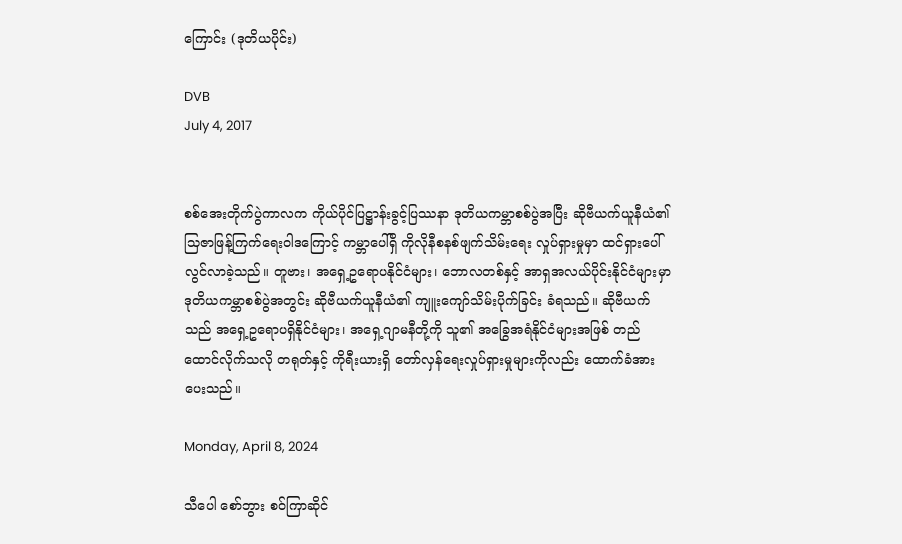ကြောင်း (ဒုတိယပိုင်း)

DVB
July 4, 2017


စစ်အေးတိုက်ပွဲကာလက ကိုယ်ပိုင်ပြဋ္ဌာန်းခွင့်ပြဿနာ ဒုတိယကမ္ဘာစစ်ပွဲအပြီး ဆိုဗီယက်ယူနီယံ၏ သြဇာဖြန့်ကြက်ရေးဝါဒကြောင့် ကမ္ဘာပေါ်ရှိ ကိုလိုနီစနစ်ဖျက်သိမ်းရေး လှုပ်ရှားမှုမှာ ထင်ရှားပေါ်လွင်လာခဲ့သည်။ တူဗား၊ အရှေ့ဥရောပနိုင်ငံများ၊ ဘောလတစ်နှင့် အာရှအလယ်ပိုင်းနိုင်ငံများမှာ ဒုတိယကမ္ဘာစစ်ပွဲအတွင်း ဆိုဗီယက်ယူနီယံ၏ ကျူးကျော်သိမ်းပိုက်ခြင်း ခံရသည်။ ဆိုဗီယက်သည် အရှေ့ဥရောပရှိနိုင်ငံများ၊ အရှေ့ဂျာမနီတို့ကို သူ၏ အခြွေအရံနိုင်ငံများအဖြစ် တည်ထောင်လိုက်သလို တရုတ်နှင့် ကိုရီးယားရှိ တော်လှန်ရေးလှုပ်ရှားမှုများကိုလည်း ထောက်ခံအားပေးသည်။

Monday, April 8, 2024

သီပေါ စော်ဘွား စဝ်ကြာဆိုင်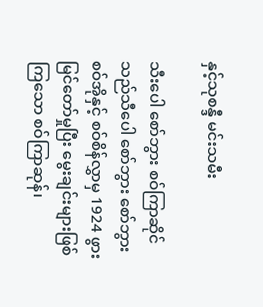နှင့်သုစန္ဒီ မင်းသမီး

သီးပေါ စော်ဘွား စဝ်ကြာဆိုင်သည်သီပေါ စော်ဘွား စော်ဘွား စဝ်အိုနှင့် စဝ်စိန်လွှာမှ 1924 ဖွားမြင်တော်မှုပြီး မွေးချင်းများဖြစ်ကြသော စဝ်ကြာဆုန်၊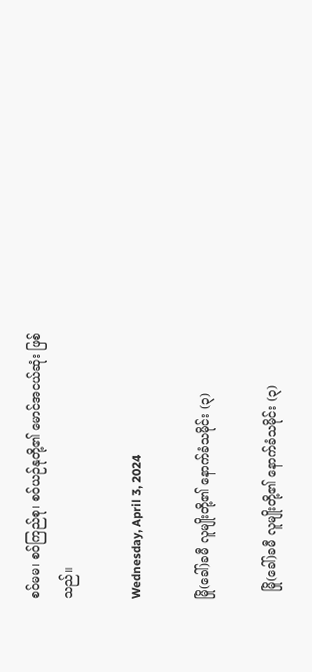စဝ်မမ၊ စဝ်ကြည်စု၊ စဝ်ယဉ်နုတို့၏ မောင်အငယ်ဆုံး ဖြစ်သည်။

Wednesday, April 3, 2024

မြို(ခေါ်)ခမီ လူမျိုးတို့၏ နောက်ခံသမိုင်း (၃)

  မြို(ခေါ်)ခမီ လူမျိုးတို့၏ နောက်ခံသမိုင်း (၃)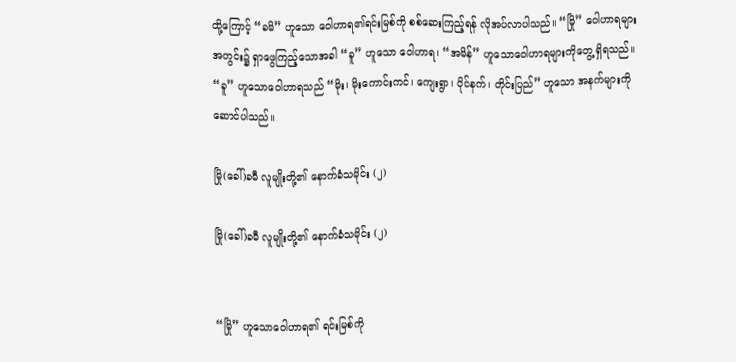ထို့ကြောင့် “ခမိ” ဟူသော ဝေါဟာရ၏ရင်းမြစ်ကို စစ်ဆေးကြည့်ရန် လိုအပ်လာပါသည်။ “မြို” ဝေါဟာရများအတွင်း၌ ရှာဖွေကြည့်သောအခါ “ခူ” ဟူသော ဝေါဟာရ၊ “အမိန်” ဟူသောဝေါဟာရများကိုတွေ့ ရှိရသည်။ “ခူ” ဟူသောဝေါဟာရသည် “မိုး၊ မိုးကောင်းကင်၊ ကျေးရွာ၊ ပိုင်နက်၊ တိုင်းပြည်” ဟူသော အနက်များကို ဆောင်ပါသည်။

မြို(ခေါ်)ခမီ လူမျိုးတို့၏ နောက်ခံသမိုင်း (၂)

မြို(ခေါ်)ခမီ လူမျိုးတို့၏ နောက်ခံသမိုင်း (၂)


“မြို” ဟူသောဝေါဟာရ၏ ရင်းမြစ်ကို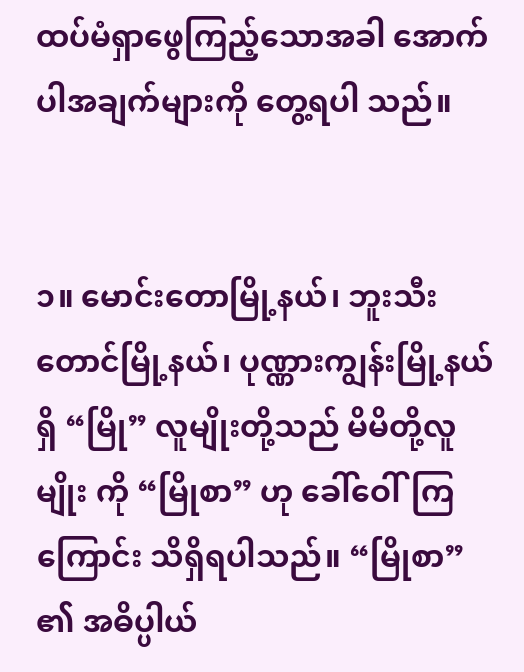ထပ်မံရှာဖွေကြည့်သောအခါ အောက်ပါအချက်များကို တွေ့ရပါ သည်။


၁။ မောင်းတောမြို့နယ်၊ ဘူးသီးတောင်မြို့နယ်၊ ပုဏ္ဏားကျွန်းမြို့နယ်ရှိ “မြို” လူမျိုးတို့သည် မိမိတို့လူမျိုး ကို “မြိုစာ” ဟု ခေါ်ဝေါ်ကြကြောင်း သိရှိရပါသည်။ “မြိုစာ” ၏ အဓိပ္ပါယ်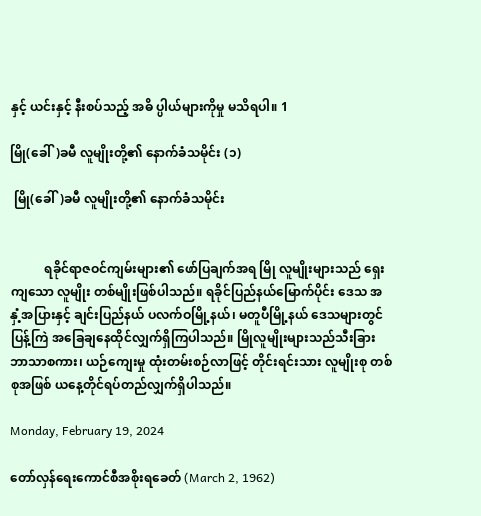နှင့် ယင်းနှင့် နီးစပ်သည့် အဓိ ပ္ပါယ်များကိုမှု မသိရပါ။ 1

မြို(ခေါ်)ခမီ လူမျိုးတို့၏ နောက်ခံသမိုင်း (၁)

 မြို(ခေါ်)ခမီ လူမျိုးတို့၏ နောက်ခံသမိုင်း


           ရခိုင်ရာဇဝင်ကျမ်းများ၏ ဖော်ပြချက်အရ မြို လူမျိုးများသည် ရှေးကျသော လူမျိုး တစ်မျိုးဖြစ်ပါသည်။ ရခိုင်ပြည်နယ်မြောက်ပိုင်း ဒေသ အနှံ့အပြားနှင့် ချင်းပြည်နယ် ပလက်ဝမြို့နယ်၊ မတူပီမြို့နယ် ဒေသများတွင် ပြန့်ကြဲ အခြေချနေထိုင်လျှက်ရှိကြပါသည်။ မြိုလူမျိုးများသည်သီးခြားဘာသာစကား၊ ယဉ်ကျေးမှု ထုံးတမ်းစဉ်လာဖြင့် တိုင်းရင်းသား လူမျိုးစု တစ်စုအဖြစ် ယနေ့တိုင်ရပ်တည်လျှက်ရှိပါသည်။

Monday, February 19, 2024

တော်လှန်ရေးကောင်စီအစိုးရခေတ် (March 2, 1962)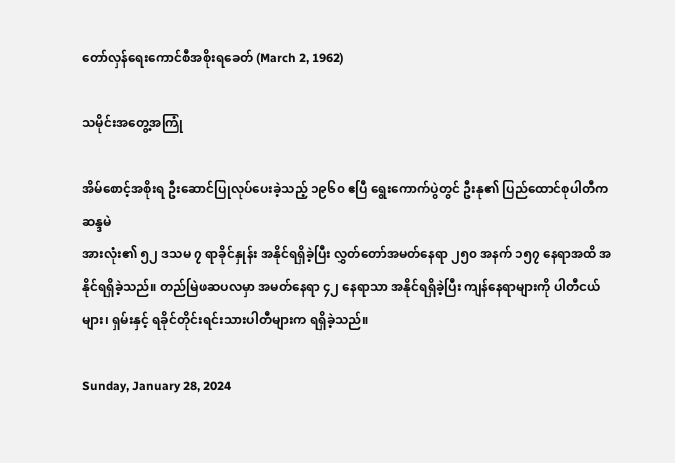တော်လှန်ရေးကောင်စီအစိုးရခေတ် (March 2, 1962)

သမိုင်းအတွေ့အကြုံ

အိမ်စောင့်အစိုးရ ဦးဆောင်ပြုလုပ်ပေးခဲ့သည့် ၁၉၆၀ ဧပြီ ရွေးကောက်ပွဲတွင် ဦးနု၏ ပြည်ထောင်စုပါတီက ဆန္ဒမဲ
အားလုံး၏ ၅၂ ဒသမ ၇ ရာခိုင်နှုန်း အနိုင်ရရှိခဲ့ပြီး လွှတ်တော်အမတ်နေရာ ၂၅၀ အနက် ၁၅၇ နေရာအထိ အနိုင်ရရှိခဲ့သည်။ တည်မြဲဖဆပလမှာ အမတ်နေရာ ၄၂ နေရာသာ အနိုင်ရရှိခဲ့ပြီး ကျန်နေရာများကို ပါတီငယ် များ၊ ရှမ်းနှင့် ရခိုင်တိုင်းရင်းသားပါတီများက ရရှိခဲ့သည်။

Sunday, January 28, 2024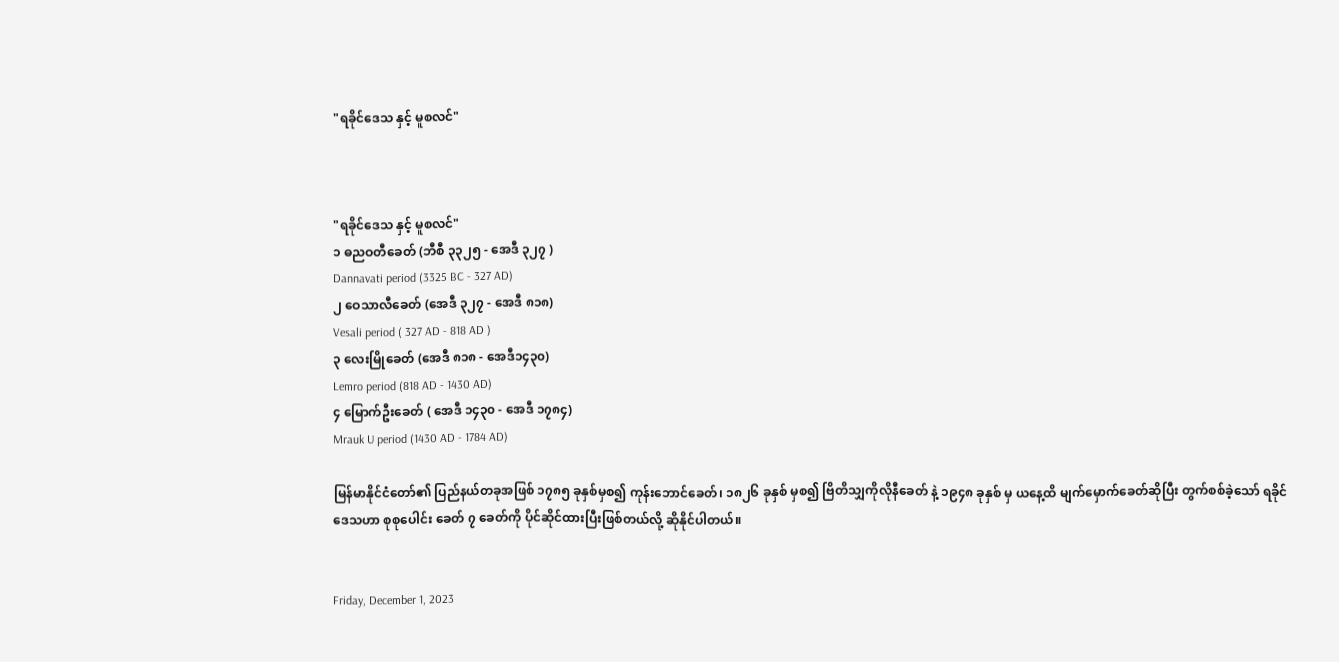"ရခိုင်ဒေသ နှင့် မူစလင်"



"ရခိုင်ဒေသ နှင့် မူစလင်"
၁ ဓညဝတီခေတ် (ဘီစီ ၃၃၂၅ - အေဒီ ၃၂၇ )
Dannavati period (3325 BC - 327 AD)
၂ ဝေသာလီခေတ် (အေဒီ ၃၂၇ - အေဒီ ၈၁၈)
Vesali period ( 327 AD - 818 AD )
၃ လေးမြိုခေတ် (အေဒီ ၈၁၈ - အေဒီ၁၄၃၀)
Lemro period (818 AD - 1430 AD)
၄ မြောက်ဦးခေတ် ( အေဒီ ၁၄၃၀ - အေဒီ ၁၇၈၄)
Mrauk U period (1430 AD - 1784 AD)

မြန်မာနိုင်ငံတော်၏ ပြည်နယ်တခုအဖြစ် ၁၇၈၅ ခုနှစ်မှစ၍ ကုန်းဘောင်ခေတ်၊ ၁၈၂၆ ခုနှစ် မှစ၍ ဗြိတိသျှကိုလိုနီခေတ် နဲ့ ၁၉၄၈ ခုနှစ် မှ ယနေ့ထိ မျက်မှောက်ခေတ်ဆိုပြီး တွက်စစ်ခဲ့သော် ရခိုင်ဒေသဟာ စုစုပေါင်း ခေတ် ၇ ခေတ်ကို ပိုင်ဆိုင်ထားပြီးဖြစ်တယ်လို့ ဆိုနိုင်ပါတယ်။


Friday, December 1, 2023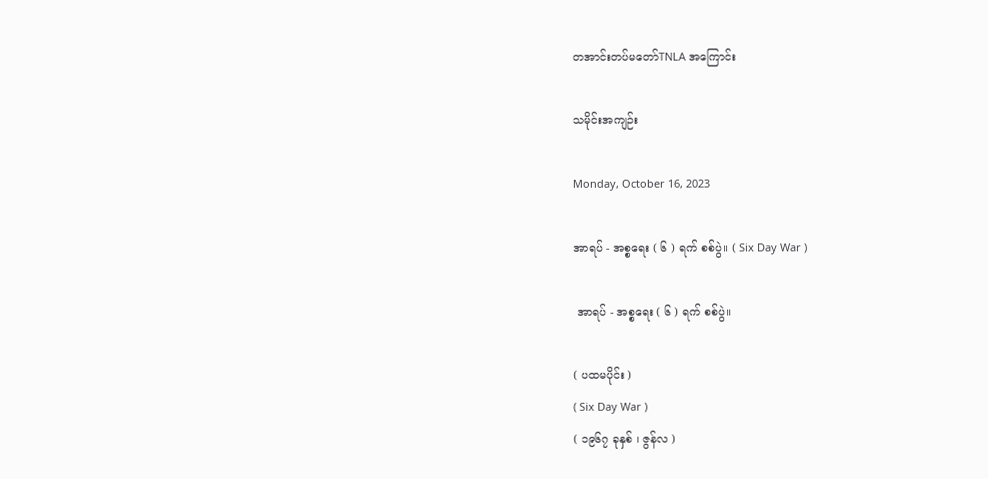တအာင်းတပ်မတော်TNLA အကြောင်း

သမိုင်းအကျဉ်း

Monday, October 16, 2023

အာရပ် - အစ္စရေး ( ၆ ) ရက် စစ်ပွဲ။ ( Six Day War )

 အာရပ် - အစ္စရေး ( ၆ ) ရက် စစ်ပွဲ။

( ပထမပိုင်း )
( Six Day War )
( ၁၉၆၇ ခုနှစ် ၊ ဇွန်လ )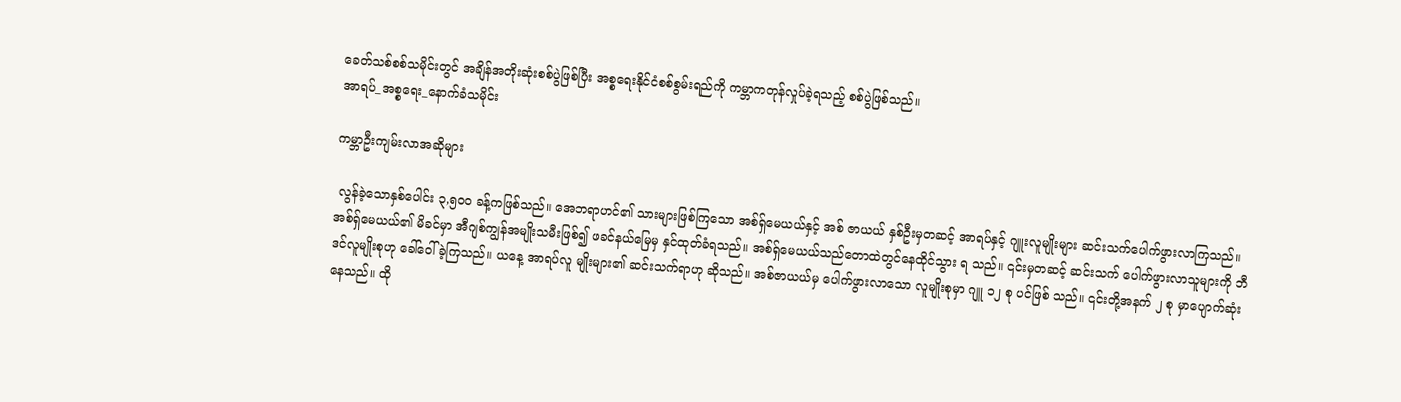ခေတ်သစ်စစ်သမိုင်းတွင် အချိန်အတိုးဆုံးစစ်ပွဲဖြစ်ပြီး အစ္စရေးနိုင်ငံစစ်စွမ်းရည်ကို ကမ္ဘာကတုန်လှုပ်ခဲ့ရသည့် စစ်ပွဲဖြစ်သည်။
အာရပ်_အစ္စရေး_နောက်ခံသမိုင်း

ကမ္ဘာဦးကျမ်းလာအဆိုများ

 လွန်ခဲ့သောနှစ်ပေါင်း ၃,၅၀၀ ခန့်ကဖြစ်သည်။ အေဘရာဟင်၏ သားများဖြစ်ကြသော အစ်ရှ်မေယယ်နှင့် အစ် ဇာယယ် နှစ်ဦးမှတဆင့် အာရပ်နှင့် ဂျူးလူမျိုးများ ဆင်းသက်ပေါက်ဖွားလာကြသည်။ အစ်ရှ်မေယယ်၏ မိခင်မှာ အီဂျစ်ကျွန်အမျိုးသမီးဖြစ်၍ ဖခင်နယ်မြေမှ နှင်ထုတ်ခံရသည်။ အစ်ရှ်မေယယ်သည်တောထဲတွင်နေထိုင်သွား ရ သည်။ ၎င်းမှတဆင့် ဆင်းသက် ပေါက်ဖွားလာသူများကို ဘီဒင်လူမျိုးစုဟု ခေါ်ဝေါ်ခဲ့ကြသည်။ ယနေ့ အာရပ်လူ မျိုးများ၏ ဆင်းသက်ရာဟု ဆိုသည်။ အစ်ဇာယယ်မှ ပေါက်ဖွားလာသော လူမျိုးစုမှာ ဂျူ ၁၂ စု ပင်ဖြစ် သည်။ ၎င်းတို့အနက် ၂ စု မှာပျောက်ဆုံးနေသည်။ ထို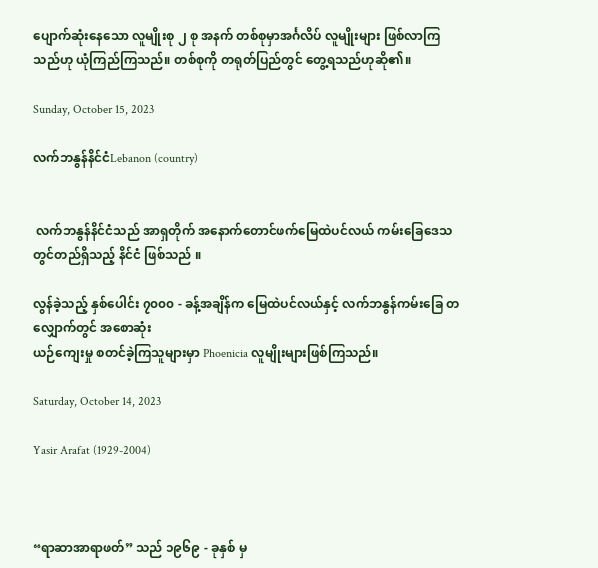ပျောက်ဆုံးနေသော လူမျိုးစု ၂ စု အနက် တစ်စုမှာအင်္ဂလိပ် လူမျိုးများ ဖြစ်လာကြသည်ဟု ယုံကြည်ကြသည်။ တစ်စုကို တရုတ်ပြည်တွင် တွေ့ရသည်ဟုဆို၏။

Sunday, October 15, 2023

လက်ဘနွန်နိင်ငံLebanon (country)


 လက်ဘနွန်နိင်ငံသည် အာရှတိုက် အနောက်တောင်ဖက်မြေထဲပင်လယ် ကမ်းခြေဒေသတွင်တည်ရှိသည့် နိင်ငံ ဖြစ်သည် ။

လွန်ခဲ့သည့် နှစ်ပေါင်း ၇၀၀၀ - ခန့်အချိန်က မြေထဲပင်လယ်နှင့် လက်ဘနွန်ကမ်းခြေ တလျှောက်တွင် အစောဆုံး
ယဉ်ကျေးမှု စတင်ခဲ့ကြသူများမှာ Phoenicia လူမျိုးများဖြစ်ကြသည်။

Saturday, October 14, 2023

Yasir Arafat (1929-2004)



“ရာဆာအာရာဖတ်” သည် ၁၉၆၉ - ခုနှစ် မှ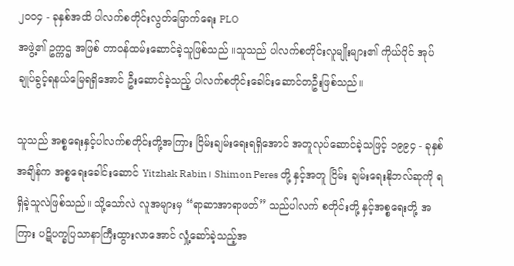၂၀၀၄ - ခုနှစ်အထိ ပါလက်စတိုင်းလွတ်မြောက်ရေး PLO
အဖွဲ့၏ ဥက္ကဌ အဖြစ် တာ၀န်ထမ်းဆောင်ခဲ့သူဖြစ်သည် ။သူသည် ပါလက်စတိုင်းလူမျိုးများ၏ ကိုယ်ပိုင် အုပ်ချုပ်ခွင့်ရနယ်မြေရရှိအောင် ဦးဆောင်ခဲ့သည့် ပါလက်စတိုင်းခေါင်းဆောင်တဦးဖြစ်သည်။

သူသည် အစ္စရေးနှင့်ပါလက်စတိုင်းတို့အကြား ငြိမ်းချမ်းရေးရရှိအောင် အတူလုပ်ဆောင်ခဲ့သဖြင့် ၁၉၉၄ - ခုနှစ်အချိန်က အစ္စရေးခေါင်းဆောင် Yitzhak Rabin ၊ Shimon Peres တို့ နှင့်အတူ ငြိမ်း ချမ်းရေးနိုဘလ်ဆုကို ရရှိခဲ့သူလဲဖြစ်သည်။ သို့သော်လဲ လူအများမှ “ရာဆာအာရာဖတ်” သည်ပါလက် စတိုင်းတို့ နှင့်အစ္စရေးတို့ အကြား ပဋိပက္ခပြသာနာကြီးထွားလာအောင် လှုံ့ဆော်ခဲ့သည့်အ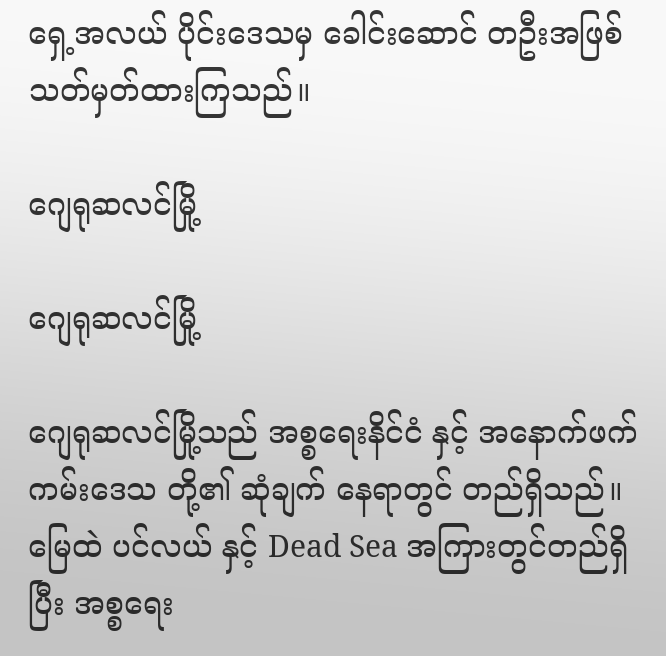ရှေ့အလယ် ပိုင်း‌ဒေသမှ ခေါင်းဆောင် တဦးအဖြစ် သတ်မှတ်ထားကြသည်။

ဂျေရုဆလင်မြို့

ဂျေရုဆလင်မြို့

ဂျေရုဆလင်မြို့သည် အစ္စရေးနိင်ငံ နှင့် အနောက်ဖက်ကမ်းဒေသ တို့၏ ဆုံချက် နေရာတွင် တည်ရှိသည်။မြေထဲ ပင်လယ် နှင့် Dead Sea အကြားတွင်တည်ရှိပြီး အစ္စရေး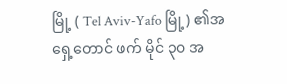မြို့ ( Tel Aviv-Yafo မြို့) ၏အရှေ့တောင် ဖက် မိုင် ၃၀ အ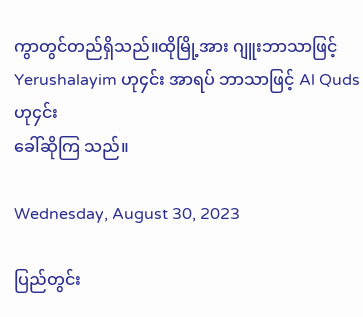ကွာတွင်တည်ရှိသည်။ထိုမြို့အား ဂျူးဘာသာဖြင့် Yerushalayim ဟု၄င်း အာရပ် ဘာသာဖြင့် Al Quds ဟု၄င်း
ခေါ်ဆိုကြ သည်။

Wednesday, August 30, 2023

ပြည်တွင်း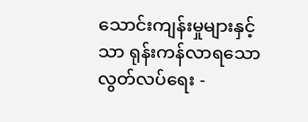သောင်းကျန်းမှုများနှင့်သာ ရုန်းကန်လာရသော လွတ်လပ်ရေး -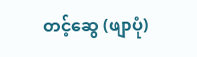တင့်ဆွေ (ဖျာပုံ)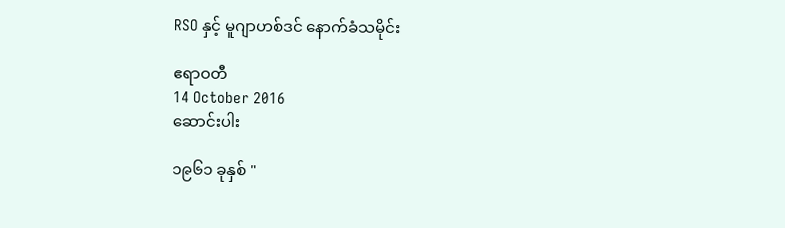RSO နှင့် မူဂျာဟစ်ဒင် နောက်ခံသမိုင်း

ဧရာဝတီ
14 October 2016
ဆောင်းပါး

၁၉၆၁ ခုနှစ် "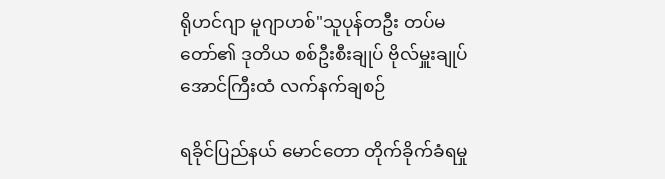ရိုဟင်ဂျာ မူဂျာဟစ်"သူပုန်တဦး တပ်မတော်၏ ဒုတိယ စစ်ဦးစီးချုပ် ဗိုလ်မှူးချုပ်အောင်ကြီးထံ လက်နက်ချစဉ်

ရခိုင်ပြည်နယ် မောင်တော တိုက်ခိုက်ခံရမှု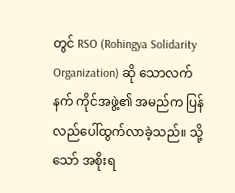တွင် RSO (Rohingya Solidarity Organization) ဆို သောလက်နက် ကိုင်အဖွဲ့၏ အမည်က ပြန်လည်ပေါ်ထွက်လာခဲ့သည်။ သို့သော် အစိုးရ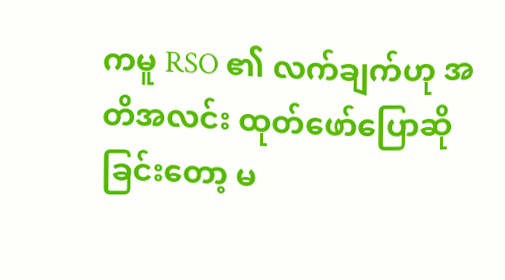ကမူ RSO ၏ လက်ချက်ဟု အတိအလင်း ထုတ်ဖော်ပြောဆိုခြင်းတော့ မ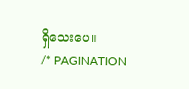ရှိသေးပေ။
/* PAGINATION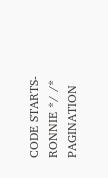CODE STARTS- RONNIE */ /* PAGINATION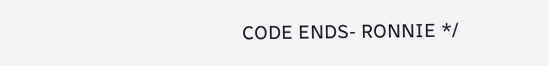CODE ENDS- RONNIE */